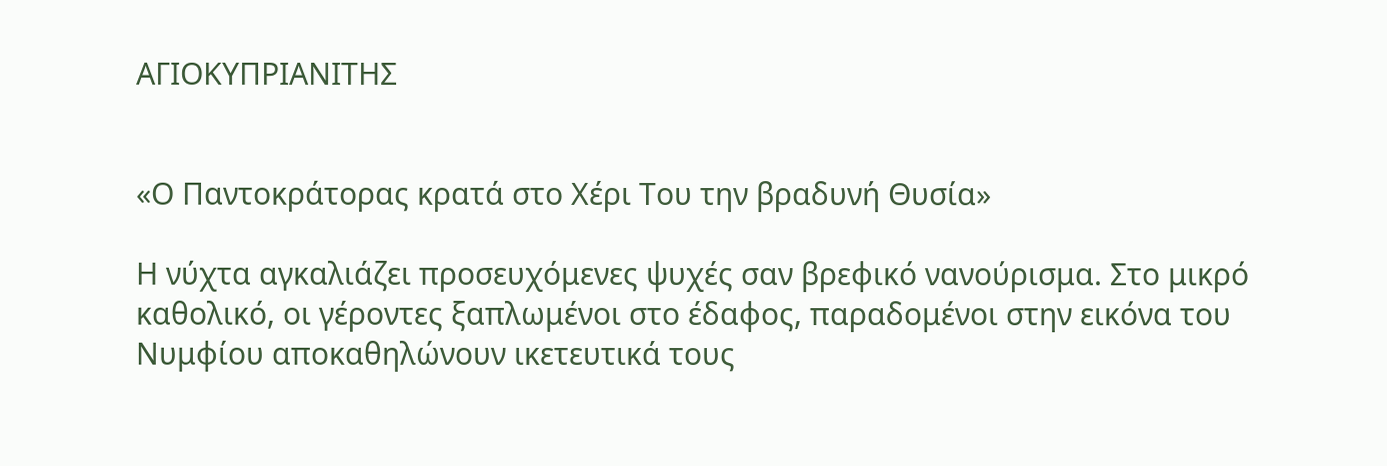ΑΓΙΟΚΥΠΡΙΑΝΙΤΗΣ


«Ο Παντοκράτορας κρατά στο Χέρι Του την βραδυνή Θυσία»

Η νύχτα αγκαλιάζει προσευχόμενες ψυχές σαν βρεφικό νανούρισμα. Στο μικρό καθολικό, οι γέροντες ξαπλωμένοι στο έδαφος, παραδομένοι στην εικόνα του Νυμφίου αποκαθηλώνουν ικετευτικά τους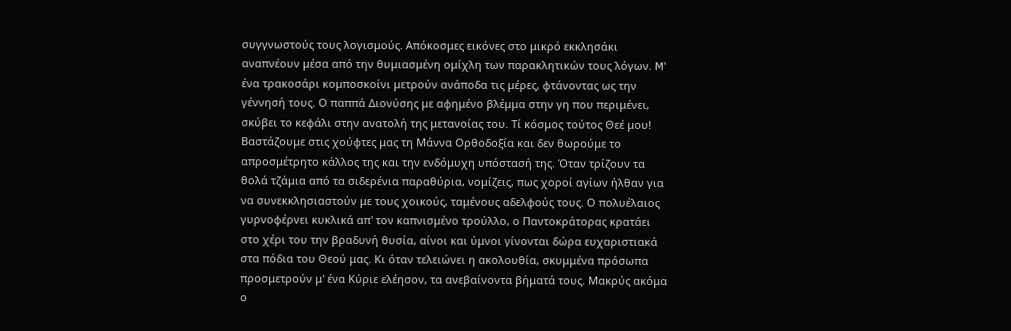συγγνωστούς τους λογισμούς. Απόκοσμες εικόνες στο μικρό εκκλησάκι αναπνέουν μέσα από την θυμιασμένη ομίχλη των παρακλητικών τους λόγων. M' ένα τρακοσάρι κομποσκοίνι μετρούν ανάποδα τις μέρες, φτάνοντας ως την γέννησή τους. Ο παππά Διονύσης με αφημένο βλέμμα στην γη που περιμένει, σκύβει το κεφάλι στην ανατολή της μετανοίας του. Τί κόσμος τούτος Θεέ μου! Βαστάζουμε στις χούφτες μας τη Μάννα Ορθοδοξία και δεν θωρούμε το απροσμέτρητο κάλλος της και την ενδόμυχη υπόστασή της. Όταν τρίζουν τα θολά τζάμια από τα σιδερένια παραθύρια, νομίζεις, πως χοροί αγίων ήλθαν για να συνεκκλησιαστούν με τους χοικούς, ταμένους αδελφούς τους. Ο πολυέλαιος γυρνοφέρνει κυκλικά απ' τον καπνισμένο τρούλλο, ο Παντοκράτορας κρατάει στο χέρι του την βραδυνή θυσία, αίνοι και ύμνοι γίνονται δώρα ευχαριστιακά στα πόδια του Θεού μας. Κι όταν τελειώνει η ακολουθία, σκυμμένα πρόσωπα προσμετρούν μ' ένα Κύριε ελέησον, τα ανεβαίνοντα βήματά τους. Μακρύς ακόμα ο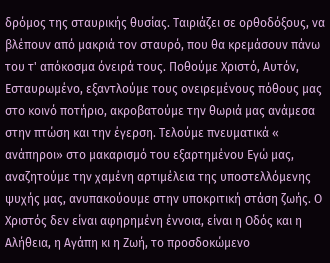δρόμος της σταυρικής θυσίας. Ταιριάζει σε ορθοδόξους, να βλέπουν από μακριά τον σταυρό, που θα κρεμάσουν πάνω του τ' απόκοσμα όνειρά τους. Ποθούμε Χριστό, Αυτόν, Εσταυρωμένο, εξαντλούμε τους ονειρεμένους πόθους μας στο κοινό ποτήριο, ακροβατούμε την θωριά μας ανάμεσα στην πτώση και την έγερση. Τελούμε πνευματικά « ανάπηροι» στο μακαρισμό του εξαρτημένου Εγώ μας, αναζητούμε την χαμένη αρτιμέλεια της υποστελλόμενης ψυχής μας, ανυπακούουμε στην υποκριτική στάση ζωής. Ο Χριστός δεν είναι αφηρημένη έννοια, είναι η Οδός και η Αλήθεια, η Αγάπη κι η Ζωή, το προσδοκώμενο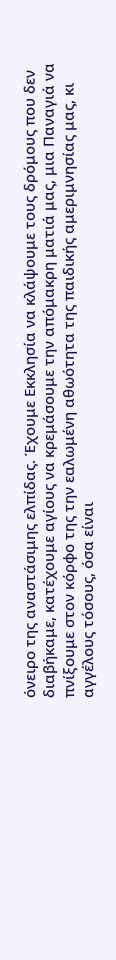όνειρο της αναστάσιμης ελπίδας. Έχουμε Εκκλησία να κλάψουμε τους δρόμους που δεν διαβήκαμε, κατέχουμε αγίους να κρεμάσουμε την απόμακρη ματιά μας, μια Παναγιά να πνίξουμε στον κόρφο της την εαλωμένη αθωότητα της παιδικής αμεριμνησίας μας, κι αγγέλους τόσους, όσα είναι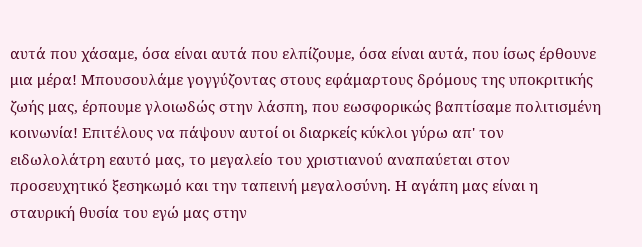αυτά που χάσαμε, όσα είναι αυτά που ελπίζουμε, όσα είναι αυτά, που ίσως έρθουνε μια μέρα! Μπουσουλάμε γογγύζοντας στους εφάμαρτους δρόμους της υποκριτικής ζωής μας, έρπουμε γλοιωδώς στην λάσπη, που εωσφορικώς βαπτίσαμε πολιτισμένη κοινωνία! Επιτέλους να πάψουν αυτοί οι διαρκείς κύκλοι γύρω απ' τον ειδωλολάτρη εαυτό μας, το μεγαλείο του χριστιανού αναπαύεται στον προσευχητικό ξεσηκωμό και την ταπεινή μεγαλοσύνη. Η αγάπη μας είναι η σταυρική θυσία του εγώ μας στην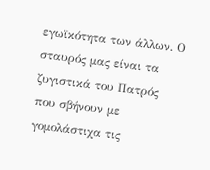εγωϊκότητα των άλλων. Ο σταυρός μας είναι τα ζυγιστικά του Πατρός που σβήνουν με γομολάστιχα τις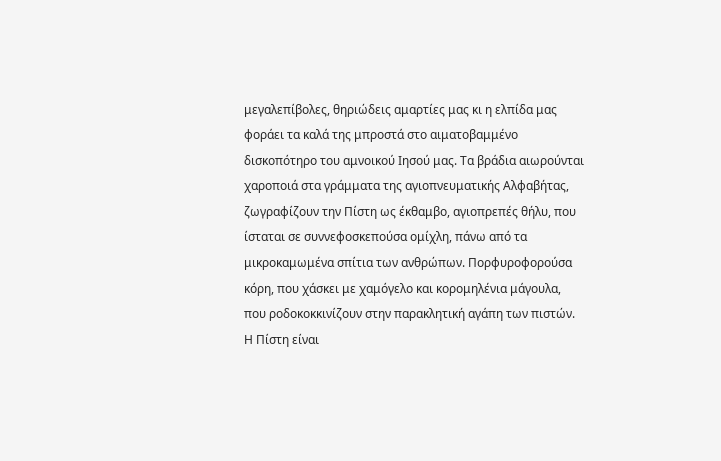μεγαλεπίβολες, θηριώδεις αμαρτίες μας κι η ελπίδα μας φοράει τα καλά της μπροστά στο αιματοβαμμένο δισκοπότηρο του αμνοικού Ιησού μας. Τα βράδια αιωρούνται χαροποιά στα γράμματα της αγιοπνευματικής Αλφαβήτας, ζωγραφίζουν την Πίστη ως έκθαμβο, αγιοπρεπές θήλυ, που ίσταται σε συννεφοσκεπούσα ομίχλη, πάνω από τα μικροκαμωμένα σπίτια των ανθρώπων. Πορφυροφορούσα κόρη, που χάσκει με χαμόγελο και κορομηλένια μάγουλα, που ροδοκοκκινίζουν στην παρακλητική αγάπη των πιστών. Η Πίστη είναι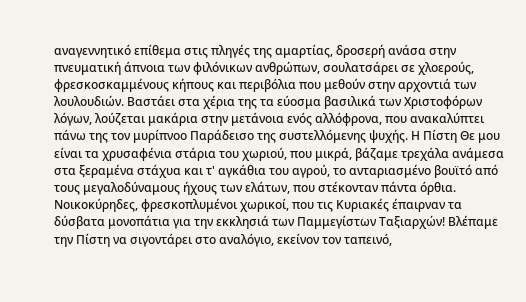αναγεννητικό επίθεμα στις πληγές της αμαρτίας, δροσερή ανάσα στην πνευματική άπνοια των φιλόνικων ανθρώπων, σουλατσάρει σε χλοερούς, φρεσκοσκαμμένους κήπους και περιβόλια που μεθούν στην αρχοντιά των λουλουδιών. Βαστάει στα χέρια της τα εύοσμα βασιλικά των Χριστοφόρων λόγων, λούζεται μακάρια στην μετάνοια ενός αλλόφρονα, που ανακαλύπτει πάνω της τον μυρίπνοο Παράδεισο της συστελλόμενης ψυχής. Η Πίστη Θε μου είναι τα χρυσαφένια στάρια του χωριού, που μικρά, βάζαμε τρεχάλα ανάμεσα στα ξεραμένα στάχυα και τ' αγκάθια του αγρού, το ανταριασμένο βουϊτό από τους μεγαλοδύναμους ήχους των ελάτων, που στέκονταν πάντα όρθια. Νοικοκύρηδες, φρεσκοπλυμένοι χωρικοί, που τις Κυριακές έπαιρναν τα δύσβατα μονοπάτια για την εκκλησιά των Παμμεγίστων Ταξιαρχών! Βλέπαμε την Πίστη να σιγοντάρει στο αναλόγιο, εκείνον τον ταπεινό,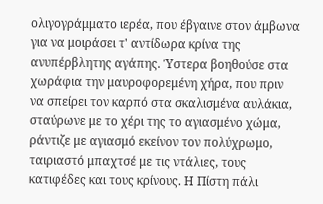ολιγογράμματο ιερέα, που έβγαινε στον άμβωνα για να μοιράσει τ' αντίδωρα κρίνα της ανυπέρβλητης αγάπης. Ύστερα βοηθούσε στα χωράφια την μαυροφορεμένη χήρα, που πριν να σπείρει τον καρπό στα σκαλισμένα αυλάκια, σταύρωνε με το χέρι της το αγιασμένο χώμα, ράντιζε με αγιασμό εκείνον τον πολύχρωμο, ταιριαστό μπαχτσέ με τις ντάλιες, τους κατιφέδες και τους κρίνους. Η Πίστη πάλι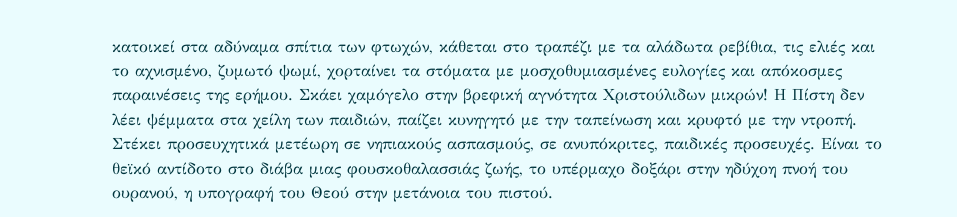κατοικεί στα αδύναμα σπίτια των φτωχών, κάθεται στο τραπέζι με τα αλάδωτα ρεβίθια, τις ελιές και το αχνισμένο, ζυμωτό ψωμί, χορταίνει τα στόματα με μοσχοθυμιασμένες ευλογίες και απόκοσμες παραινέσεις της ερήμου. Σκάει χαμόγελο στην βρεφική αγνότητα Χριστούλιδων μικρών! Η Πίστη δεν λέει ψέμματα στα χείλη των παιδιών, παίζει κυνηγητό με την ταπείνωση και κρυφτό με την ντροπή. Στέκει προσευχητικά μετέωρη σε νηπιακούς ασπασμούς, σε ανυπόκριτες, παιδικές προσευχές. Είναι το θεϊκό αντίδοτο στο διάβα μιας φουσκοθαλασσιάς ζωής, το υπέρμαχο δοξάρι στην ηδύχοη πνοή του ουρανού, η υπογραφή του Θεού στην μετάνοια του πιστού.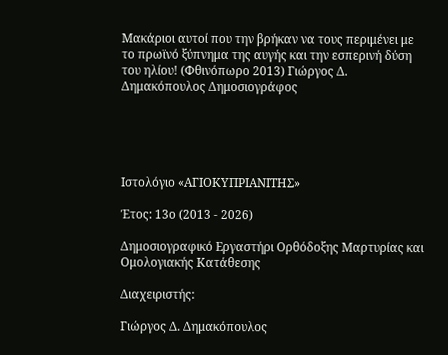Μακάριοι αυτοί που την βρήκαν να τους περιμένει με το πρωϊνό ξύπνημα της αυγής και την εσπερινή δύση του ηλίου! (Φθινόπωρο 2013) Γιώργος Δ. Δημακόπουλος Δημοσιογράφος





Ιστολόγιο «ΑΓΙΟΚΥΠΡΙΑΝΙΤΗΣ»

Έτος: 13ο (2013 - 2026)

Δημοσιογραφικό Εργαστήρι Ορθόδοξης Μαρτυρίας και Ομολογιακής Κατάθεσης

Διαχειριστής:

Γιώργος Δ. Δημακόπουλος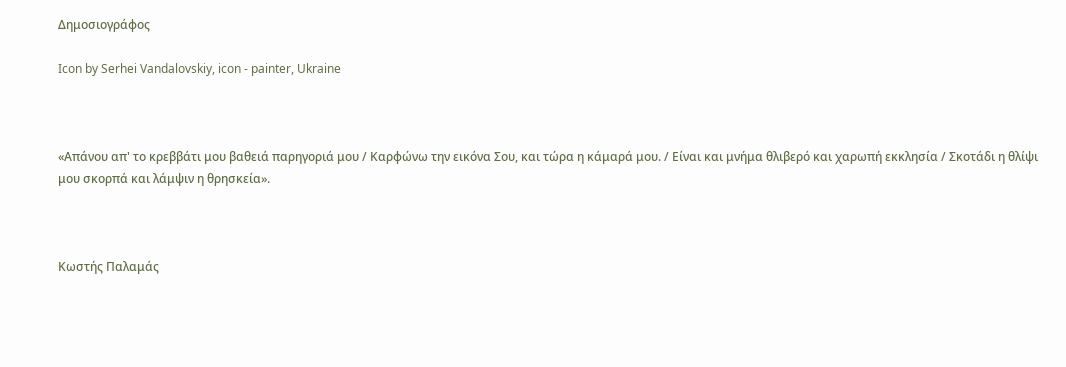Δημοσιογράφος

Icon by Serhei Vandalovskiy, icon - painter, Ukraine



«Απάνου απ' το κρεββάτι μου βαθειά παρηγοριά μου / Καρφώνω την εικόνα Σου, και τώρα η κάμαρά μου. / Είναι και μνήμα θλιβερό και χαρωπή εκκλησία / Σκοτάδι η θλίψι μου σκορπά και λάμψιν η θρησκεία».



Κωστής Παλαμάς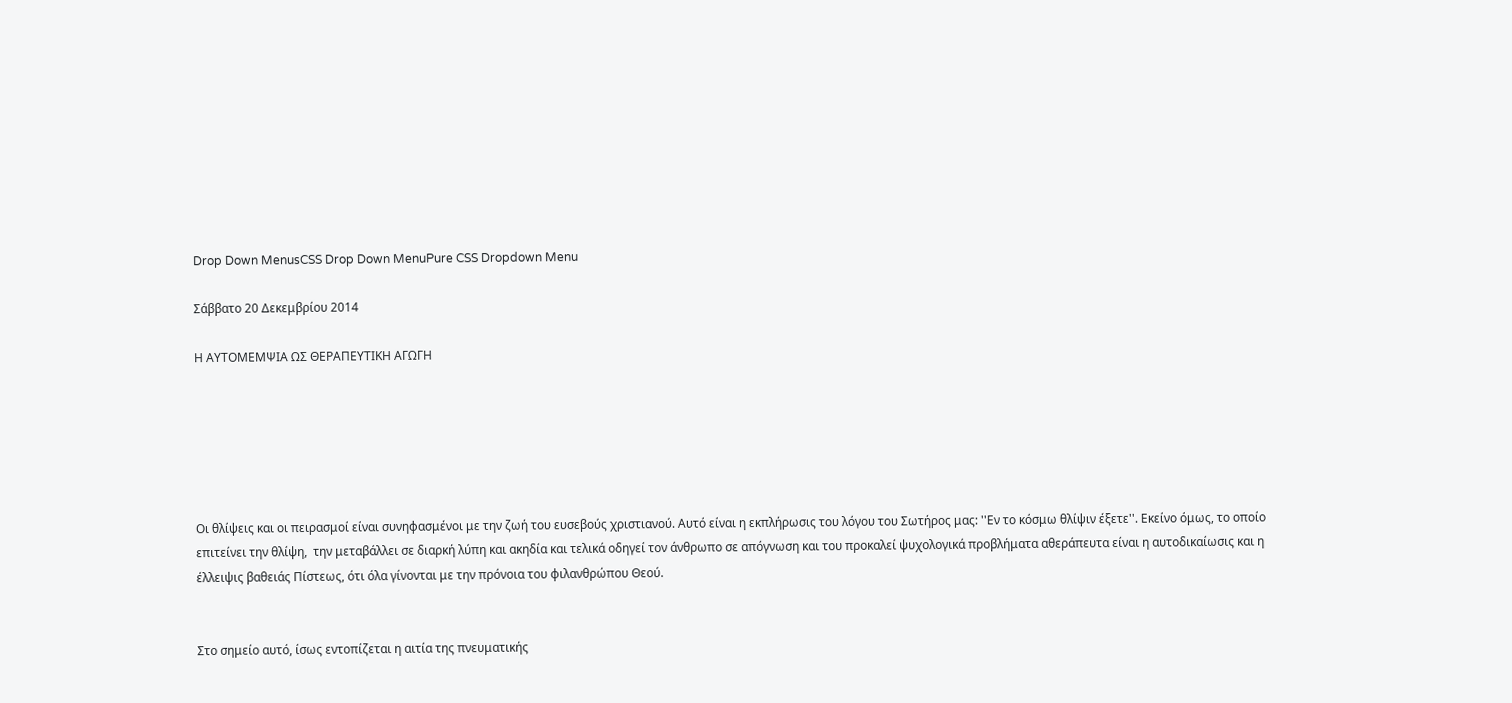Drop Down MenusCSS Drop Down MenuPure CSS Dropdown Menu

Σάββατο 20 Δεκεμβρίου 2014

Η ΑΥΤΟΜΕΜΨΙΑ ΩΣ ΘΕΡΑΠΕΥΤΙΚΗ ΑΓΩΓΗ






Οι θλίψεις και οι πειρασμοί είναι συνηφασμένοι με την ζωή του ευσεβούς χριστιανού. Αυτό είναι η εκπλήρωσις του λόγου του Σωτήρος μας: ''Εν το κόσμω θλίψιν έξετε''. Εκείνο όμως, το οποίο επιτείνει την θλίψη,  την μεταβάλλει σε διαρκή λύπη και ακηδία και τελικά οδηγεί τον άνθρωπο σε απόγνωση και του προκαλεί ψυχολογικά προβλήματα αθεράπευτα είναι η αυτοδικαίωσις και η έλλειψις βαθειάς Πίστεως, ότι όλα γίνονται με την πρόνοια του φιλανθρώπου Θεού.


Στο σημείο αυτό, ίσως εντοπίζεται η αιτία της πνευματικής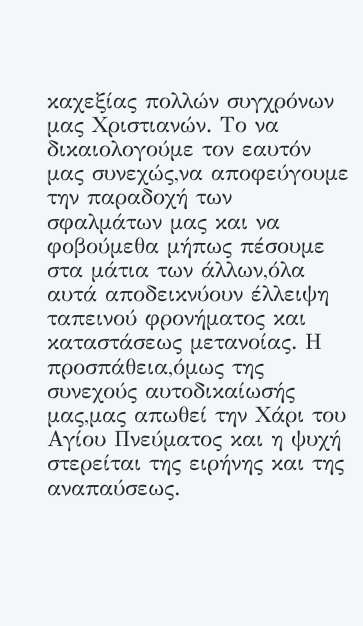καχεξίας πολλών συγχρόνων μας Χριστιανών. Το να δικαιολογούμε τον εαυτόν μας συνεχώς,να αποφεύγουμε την παραδοχή των σφαλμάτων μας και να φοβούμεθα μήπως πέσουμε στα μάτια των άλλων,όλα αυτά αποδεικνύουν έλλειψη ταπεινού φρονήματος και καταστάσεως μετανοίας. Η προσπάθεια,όμως της συνεχούς αυτοδικαίωσής μας,μας απωθεί την Χάρι του Αγίου Πνεύματος και η ψυχή στερείται της ειρήνης και της αναπαύσεως.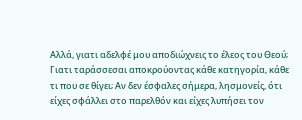Αλλά, γιατι αδελφέ μου αποδιώχνεις το έλεος του Θεού; Γιατι ταράσσεσαι αποκρούοντας κάθε κατηγορία, κάθε τι που σε θίγει; Αν δεν έσφαλες σήμερα, λησμονείς, ότι είχες σφάλλει στο παρελθόν και είχες λυπήσει τον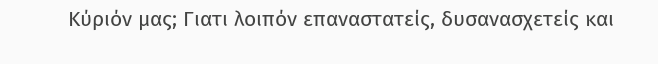Κύριόν μας; Γιατι λοιπόν επαναστατείς, δυσανασχετείς και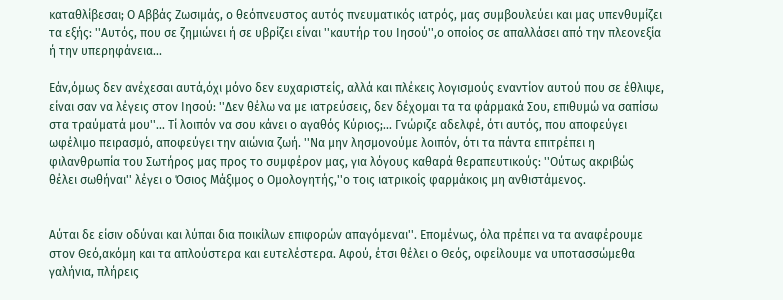καταθλίβεσαι; Ο Αββάς Ζωσιμάς, ο θεόπνευστος αυτός πνευματικός ιατρός, μας συμβουλεύει και μας υπενθυμίζει τα εξής: ''Αυτός, που σε ζημιώνει ή σε υβρίζει είναι ''καυτήρ του Ιησού'',ο οποίος σε απαλλάσει από την πλεονεξία ή την υπερηφάνεια...

Εάν,όμως δεν ανέχεσαι αυτά,όχι μόνο δεν ευχαριστείς, αλλά και πλέκεις λογισμούς εναντίον αυτού που σε έθλιψε, είναι σαν να λέγεις στον Ιησού: ''Δεν θέλω να με ιατρεύσεις, δεν δέχομαι τα τα φάρμακά Σου, επιθυμώ να σαπίσω στα τραύματά μου''... Τί λοιπόν να σου κάνει ο αγαθός Κύριος;... Γνώριζε αδελφέ, ότι αυτός, που αποφεύγει ωφέλιμο πειρασμό, αποφεύγει την αιώνια ζωή. ''Να μην λησμονούμε λοιπόν, ότι τα πάντα επιτρέπει η φιλανθρωπία του Σωτήρος μας προς το συμφέρον μας, για λόγους καθαρά θεραπευτικούς: ''Ούτως ακριβώς θέλει σωθήναι'' λέγει ο Όσιος Μάξιμος ο Ομολογητής,''ο τοις ιατρικοίς φαρμάκοις μη ανθιστάμενος.


Αύται δε είσιν οδύναι και λύπαι δια ποικίλων επιφορών απαγόμεναι''. Επομένως, όλα πρέπει να τα αναφέρουμε στον Θεό,ακόμη και τα απλούστερα και ευτελέστερα. Αφού, έτσι θέλει ο Θεός, οφείλουμε να υποτασσώμεθα γαλήνια, πλήρεις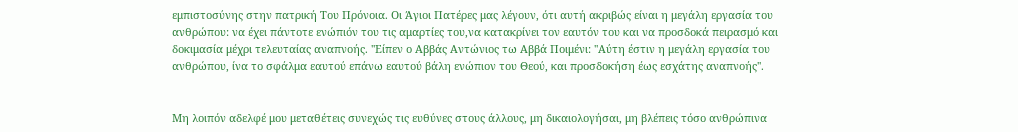εμπιστοσύνης στην πατρική Του Πρόνοια. Οι Άγιοι Πατέρες μας λέγουν, ότι αυτή ακριβώς είναι η μεγάλη εργασία του ανθρώπου: να έχει πάντοτε ενώπιόν του τις αμαρτίες του,να κατακρίνει τον εαυτόν του και να προσδοκά πειρασμό και δοκιμασία μέχρι τελευταίας αναπνοής. ''Είπεν ο Αββάς Αντώνιος τω Αββά Ποιμένι: ''Αύτη έστιν η μεγάλη εργασία του ανθρώπου, ίνα το σφάλμα εαυτού επάνω εαυτού βάλη ενώπιον του Θεού, και προσδοκήση έως εσχάτης αναπνοής''.


Μη λοιπόν αδελφέ μου μεταθέτεις συνεχώς τις ευθύνες στους άλλους, μη δικαιολογήσαι, μη βλέπεις τόσο ανθρώπινα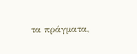τα πράγματα,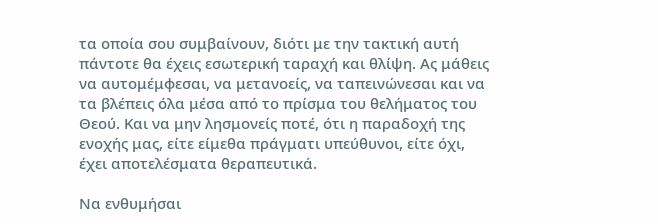τα οποία σου συμβαίνουν, διότι με την τακτική αυτή πάντοτε θα έχεις εσωτερική ταραχή και θλίψη. Ας μάθεις να αυτομέμφεσαι, να μετανοείς, να ταπεινώνεσαι και να τα βλέπεις όλα μέσα από το πρίσμα του θελήματος του Θεού. Και να μην λησμονείς ποτέ, ότι η παραδοχή της ενοχής μας, είτε είμεθα πράγματι υπεύθυνοι, είτε όχι, έχει αποτελέσματα θεραπευτικά.

Να ενθυμήσαι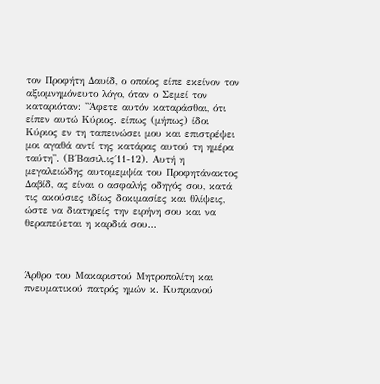τον Προφήτη Δαυίδ, ο οποίος είπε εκείνον τον αξιομνημόνευτο λόγο, όταν ο Σεμεί τον καταριόταν: ''Άφετε αυτόν καταράσθαι, ότι είπεν αυτώ Κύριος. είπως (μήπως) ίδοι Κύριος εν τη ταπεινώσει μου και επιστρέψει μοι αγαθά αντί της κατάρας αυτού τη ημέρα ταύτη''. (Β΄Βασιλ.ις΄11-12). Αυτή η μεγαλειώδης αυτομεμψία του Προφητάνακτος Δαβίδ, ας είναι ο ασφαλής οδηγός σου, κατά τις ακούσιες ιδίως δοκιμασίες και θλίψεις, ώστε να διατηρείς την ειρήνη σου και να θεραπεύεται η καρδιά σου...



Άρθρο του Μακαριστού Μητροπολίτη και πνευματικού πατρός ημών κ. Κυπριανού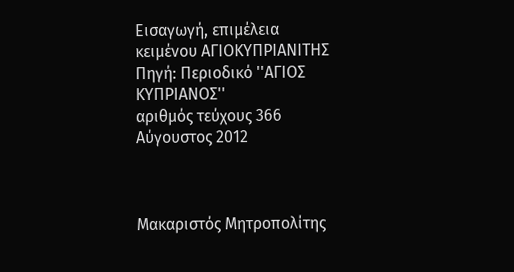Εισαγωγή, επιμέλεια κειμένου ΑΓΙΟΚΥΠΡΙΑΝΙΤΗΣ
Πηγή: Περιοδικό ''ΑΓΙΟΣ ΚΥΠΡΙΑΝΟΣ''
αριθμός τεύχους 366
Αύγουστος 2012



Μακαριστός Μητροπολίτης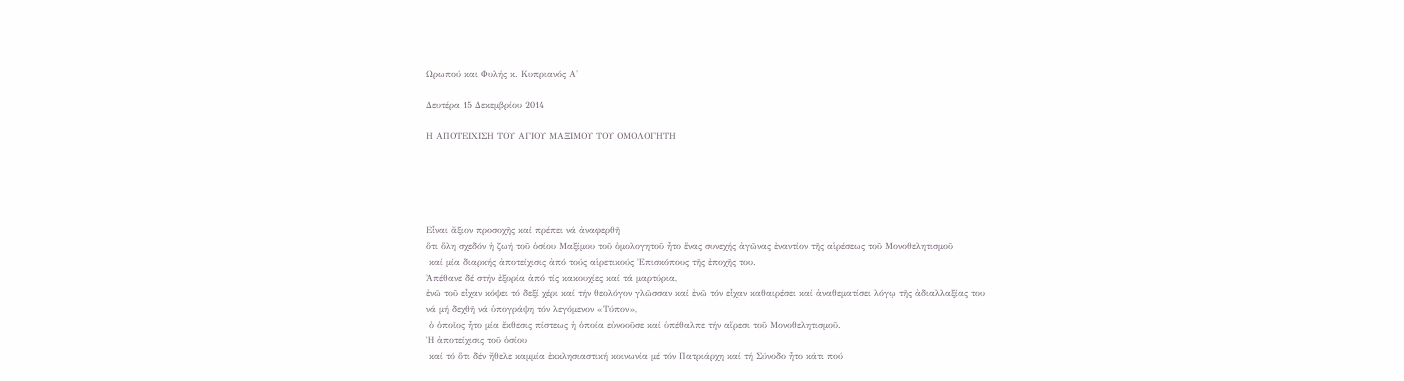Ωρωπού και Φυλής κ. Κυπριανός Α'

Δευτέρα 15 Δεκεμβρίου 2014

Η ΑΠΟΤΕΙΧΙΣΗ ΤΟΥ ΑΓΙΟΥ ΜΑΞΙΜΟΥ ΤΟΥ ΟΜΟΛΟΓΗΤΗ





Εἶναι ἄξιον προσοχῆς καί πρέπει νά ἀναφερθῆ
ὅτι ὅλη σχεδόν ἡ ζωή τοῦ ὁσίου Μαξίμου τοῦ ὁμολογητοῦ ἦτο ἕνας συνεχής ἀγῶνας ἐναντίον τῆς αἱρέσεως τοῦ Μονοθελητισμοῦ
 καί μία διαρκής ἀποτείχισις ἀπό τούς αἱρετικούς Ἐπισκόπους τῆς ἐποχῆς του.
Ἀπέθανε δέ στήν ἐξορία ἀπό τίς κακουχίες καί τά μαρτύρια,
ἐνῶ τοῦ εἶχαν κόψει τό δεξί χέρι καί τήν θεολόγον γλῶσσαν καί ἐνῶ τόν εἶχαν καθαιρέσει καί ἀναθεματίσει λόγῳ τῆς ἀδιαλλαξίας του
νά μή δεχθῆ νά ὑπογράψη τόν λεγόμενον «Τύπον»,
 ὁ ὁποῖος ἦτο μία ἔκθεσις πίστεως ἡ ὁποία εὐνοοῦσε καί ὑπέθαλπε τήν αἵρεσι τοῦ Μονοθελητισμοῦ.
Ἡ ἀποτείχισις τοῦ ὁσίου
 καί τό ὅτι δέν ἤθελε καμμία ἐκκλησιαστική κοινωνία μέ τόν Πατριάρχη καί τή Σύνοδο ἦτο κάτι πού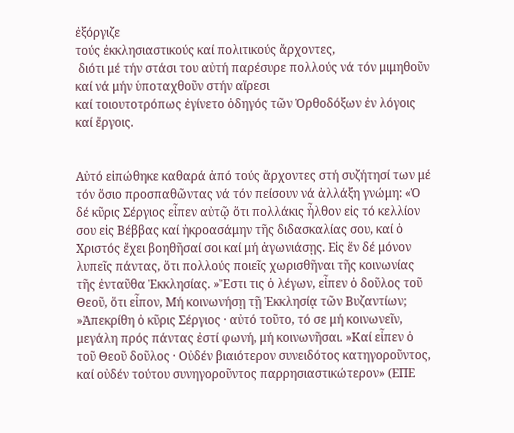ἐξόργιζε
τούς ἐκκλησιαστικούς καί πολιτικούς ἄρχοντες,
 διότι μέ τήν στάσι του αὐτή παρέσυρε πολλούς νά τόν μιμηθοῦν καί νά μήν ὑποταχθοῦν στήν αἵρεσι
καί τοιουτοτρόπως ἐγίνετο ὁδηγός τῶν Ὀρθοδόξων ἐν λόγοις καί ἔργοις.


Αὐτό εἰπώθηκε καθαρά ἀπό τούς ἄρχοντες στή συζήτησί των μέ τόν ὅσιο προσπαθῶντας νά τόν πείσουν νά ἀλλάξη γνώμη: «Ὁ δέ κῦρις Σέργιος εἶπεν αὐτῷ ὅτι πολλάκις ἦλθον εἰς τό κελλίον σου εἰς Βέββας καί ἠκροασάμην τῆς διδασκαλίας σου, καί ὁ Χριστός ἔχει βοηθῆσαί σοι καί μή ἀγωνιάσῃς. Εἰς ἕν δέ μόνον λυπεῖς πάντας, ὅτι πολλούς ποιεῖς χωρισθῆναι τῆς κοινωνίας τῆς ἐνταῦθα Ἐκκλησίας. »Ἔστι τις ὁ λέγων, εἶπεν ὁ δοῦλος τοῦ Θεοῦ, ὅτι εἶπον, Μή κοινωνήσῃ τῇ Ἐκκλησίᾳ τῶν Βυζαντίων; »Ἀπεκρίθη ὁ κῦρις Σέργιος · αὐτό τοῦτο, τό σε μή κοινωνεῖν, μεγάλη πρός πάντας ἐστί φωνή, μή κοινωνῆσαι. »Καί εἶπεν ὁ τοῦ Θεοῦ δοῦλος · Οὐδέν βιαιότερον συνειδότος κατηγοροῦντος, καί οὐδέν τούτου συνηγοροῦντος παρρησιαστικώτερον» (ΕΠΕ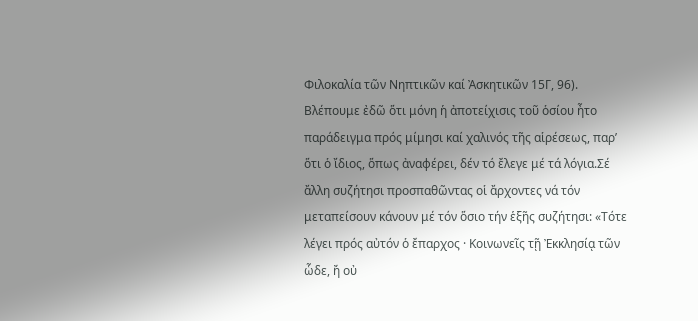Φιλοκαλία τῶν Νηπτικῶν καί Ἀσκητικῶν 15Γ, 96). Βλέπουμε ἐδῶ ὅτι μόνη ἡ ἀποτείχισις τοῦ ὁσίου ἦτο παράδειγμα πρός μίμησι καί χαλινός τῆς αἱρέσεως, παρ’ ὅτι ὁ ἴδιος, ὅπως ἀναφέρει, δέν τό ἔλεγε μέ τά λόγια.Σέ ἄλλη συζήτησι προσπαθῶντας οἱ ἄρχοντες νά τόν μεταπείσουν κάνουν μέ τόν ὅσιο τήν ἑξῆς συζήτησι: «Τότε λέγει πρός αὐτόν ὁ ἔπαρχος · Κοινωνεῖς τῇ Ἐκκλησίᾳ τῶν ὧδε, ἤ οὐ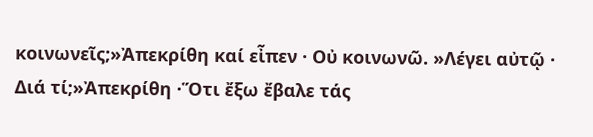κοινωνεῖς;»Ἀπεκρίθη καί εἶπεν · Οὐ κοινωνῶ. »Λέγει αὐτῷ · Διά τί;»Ἀπεκρίθη ·Ὅτι ἔξω ἔβαλε τάς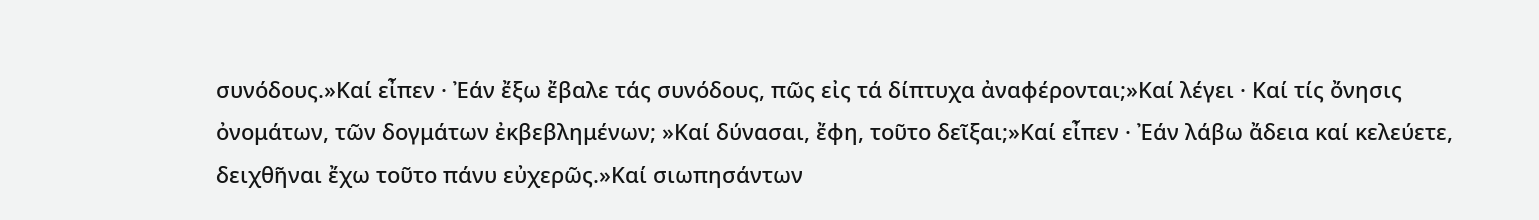συνόδους.»Καί εἶπεν · Ἐάν ἔξω ἔβαλε τάς συνόδους, πῶς εἰς τά δίπτυχα ἀναφέρονται;»Καί λέγει · Καί τίς ὄνησις ὀνομάτων, τῶν δογμάτων ἐκβεβλημένων; »Καί δύνασαι, ἔφη, τοῦτο δεῖξαι;»Καί εἶπεν · Ἐάν λάβω ἄδεια καί κελεύετε, δειχθῆναι ἔχω τοῦτο πάνυ εὐχερῶς.»Καί σιωπησάντων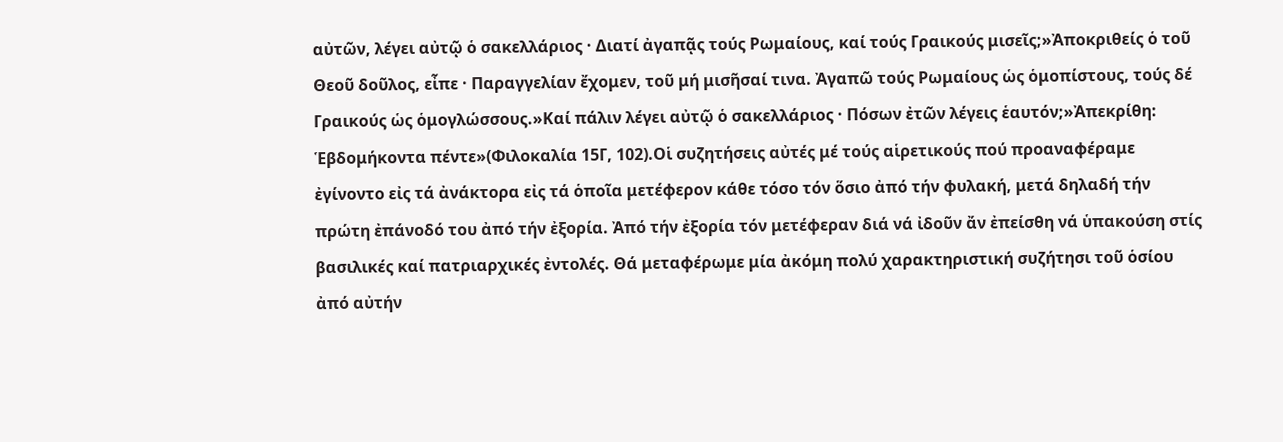αὐτῶν, λέγει αὐτῷ ὁ σακελλάριος · Διατί ἀγαπᾷς τούς Ρωμαίους, καί τούς Γραικούς μισεῖς;»Ἀποκριθείς ὁ τοῦ Θεοῦ δοῦλος, εἶπε · Παραγγελίαν ἔχομεν, τοῦ μή μισῆσαί τινα. Ἀγαπῶ τούς Ρωμαίους ὡς ὁμοπίστους, τούς δέ Γραικούς ὡς ὁμογλώσσους.»Καί πάλιν λέγει αὐτῷ ὁ σακελλάριος · Πόσων ἐτῶν λέγεις ἑαυτόν;»Ἀπεκρίθη: Ἑβδομήκοντα πέντε»(Φιλοκαλία 15Γ, 102).Οἱ συζητήσεις αὐτές μέ τούς αἱρετικούς πού προαναφέραμε ἐγίνοντο εἰς τά ἀνάκτορα εἰς τά ὁποῖα μετέφερον κάθε τόσο τόν ὅσιο ἀπό τήν φυλακή, μετά δηλαδή τήν πρώτη ἐπάνοδό του ἀπό τήν ἐξορία. Ἀπό τήν ἐξορία τόν μετέφεραν διά νά ἰδοῦν ἄν ἐπείσθη νά ὑπακούση στίς βασιλικές καί πατριαρχικές ἐντολές. Θά μεταφέρωμε μία ἀκόμη πολύ χαρακτηριστική συζήτησι τοῦ ὁσίου ἀπό αὐτήν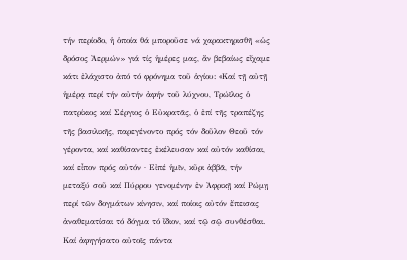τήν περίοδο, ἡ ὁποία θά μποροῦσε νά χαρακτηρισθῆ «ὡς δρόσος Ἀερμών» γιά τίς ἡμέρες μας, ἄν βεβαίως εἴχαμε κάτι ἐλάχιστο ἀπό τό φρόνημα τοῦ ἁγίου: «Kαί τῇ αὐτῇ ἡμέρᾳ περί τήν αὐτήν ἀφήν τοῦ λύχνου, Τρώϊλος ὁ πατρίκιος καί Σέργιος ὁ Εὐκρατᾶς, ὁ ἐπί τῆς τραπέζης τῆς βασιλικῆς, παρεγένοντο πρός τόν δοῦλον Θεοῦ τόν γέροντα, καί καθίσαντες ἐκέλευσαν καί αὐτόν καθίσαι, καί εἶπον πρός αὐτόν · Εἰπέ ἡμῖν, κῦρι ἀββᾶ, τήν μεταξύ σοῦ καί Πύρρου γενομένην ἐν Ἀφρικῇ καί Ρώμῃ περί τῶν δογμάτων κίνησιν, καί ποίοις αὐτόν ἔπεισας ἀναθεματίσαι τό δόγμα τό ἴδιον, καί τῷ σῷ συνθέσθαι. Καί ἀφηγήσατο αὐτοῖς πάντα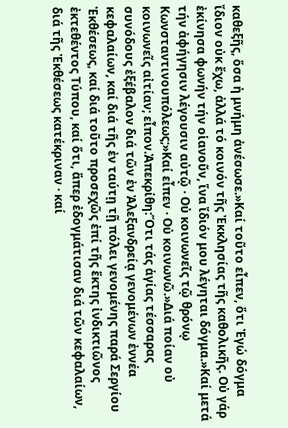καθεξῆς, ὅσα ἡ μνήμη ἀνέσωσε.»Καί τοῦτο εἶπεν, ὅτι Ἐγώ δόγμα ἴδιον οὐκ ἔχω, ἀλλά τό κοινόν τῆς Ἐκκλησίας τῆς καθολικῆς. Οὐ γάρ ἐκίνησα φωνήν τήν οἱανοῦν, ἵνα ἴδιόν μου λέγηται δόγμα.»Καί μετά τήν ἀφήγησιν λέγουσιν αὐτῷ · Οὐ κοινωνεῖς τῷ θρόνῳ Κωνσταντινουπόλεως;»Καί εἶπεν · Οὐ κοινωνῶ.»Διά ποίαν οὐ κοινωνεῖς αἰτίαν; εἶπον.Ἀπεκρίθη:Ὅτι τάς ἁγίας τέσσαρας συνόδους ἐξέβαλον διά τῶν ἐν Ἀλεξανδρείᾳ γενομένων ἐννέα κεφαλαίων, καί διά τῆς ἐν ταύτῃ τῇ πόλει γενομένης παρά Σεργίου Ἐκθέσεως, καί διά τοῦτο προσεχῶς ἐπί τῆς ἕκτης ἰνδικτιῶνος ἐκτεθέντος Τύπου, καί ὅτι, ἅπερ ἐδογμάτισαν διά τῶν κεφαλαίων, διά τῆς Ἐκθέσεως κατέκριναν · καί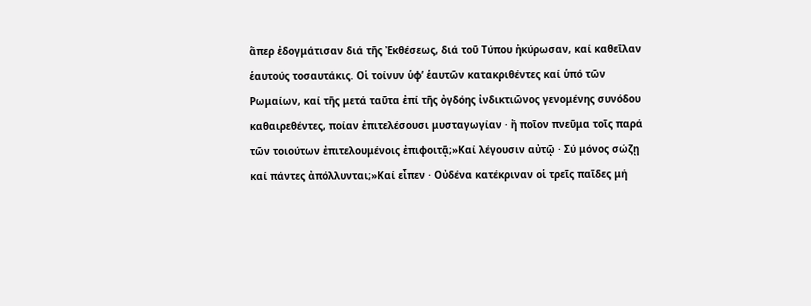ἅπερ ἐδογμάτισαν διά τῆς Ἐκθέσεως, διά τοῦ Τύπου ἠκύρωσαν, καί καθεῖλαν ἑαυτούς τοσαυτάκις. Οἱ τοίνυν ὑφ’ ἑαυτῶν κατακριθέντες καί ὑπό τῶν Ρωμαίων, καί τῆς μετά ταῦτα ἐπί τῆς ὀγδόης ἰνδικτιῶνος γενομένης συνόδου καθαιρεθέντες, ποίαν ἐπιτελέσουσι μυσταγωγίαν · ἤ ποῖον πνεῦμα τοῖς παρά τῶν τοιούτων ἐπιτελουμένοις ἐπιφοιτᾷ;»Καί λέγουσιν αὐτῷ · Σύ μόνος σώζῃ καί πάντες ἀπόλλυνται;»Καί εἶπεν · Οὐδένα κατέκριναν οἱ τρεῖς παῖδες μή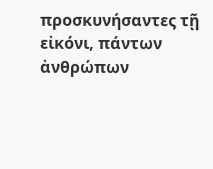προσκυνήσαντες τῇ εἰκόνι, πάντων ἀνθρώπων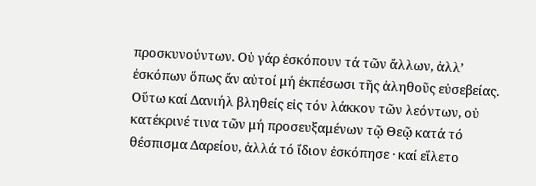προσκυνούντων. Οὐ γάρ ἐσκόπουν τά τῶν ἄλλων, ἀλλ’ ἐσκόπων ὅπως ἄν αὐτοί μή ἐκπέσωσι τῆς ἀληθοῦς εὐσεβείας. Οὕτω καί Δανιήλ βληθείς εἰς τόν λάκκον τῶν λεόντων, οὐ κατέκρινέ τινα τῶν μή προσευξαμένων τῷ Θεῷ κατά τό θέσπισμα Δαρείου, ἀλλά τό ἴδιον ἐσκόπησε · καί εἵλετο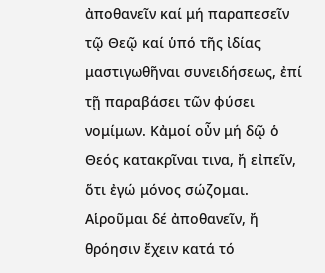ἀποθανεῖν καί μή παραπεσεῖν τῷ Θεῷ καί ὑπό τῆς ἰδίας μαστιγωθῆναι συνειδήσεως, ἐπί τῇ παραβάσει τῶν φύσει νομίμων. Κἀμοί οὖν μή δῷ ὁ Θεός κατακρῖναι τινα, ἤ εἰπεῖν, ὅτι ἐγώ μόνος σώζομαι. Αἱροῦμαι δέ ἀποθανεῖν, ἤ θρόησιν ἔχειν κατά τό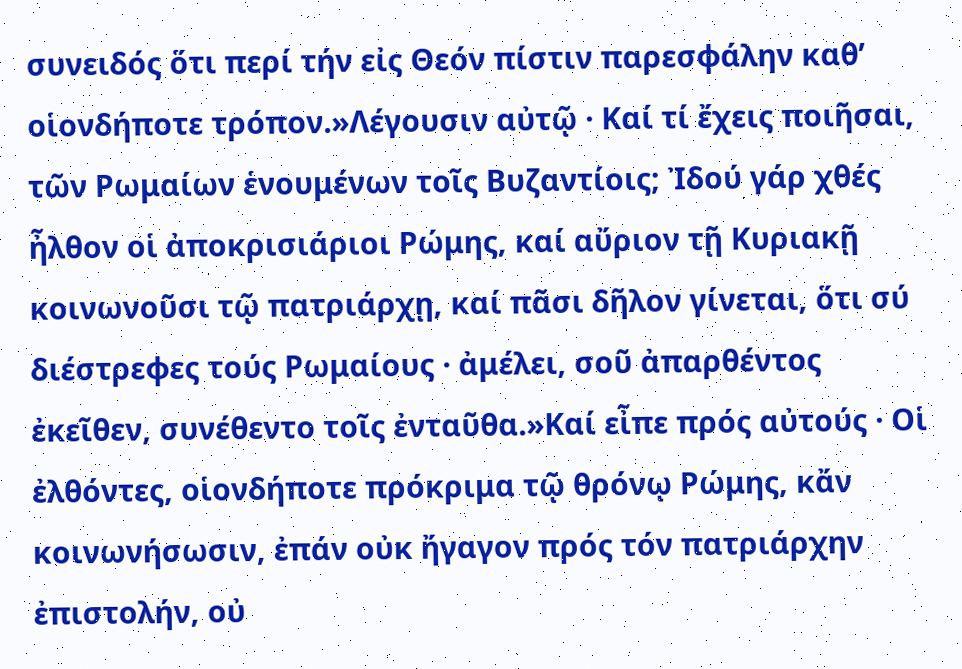συνειδός ὅτι περί τήν εἰς Θεόν πίστιν παρεσφάλην καθ’ οἱονδήποτε τρόπον.»Λέγουσιν αὐτῷ · Καί τί ἔχεις ποιῆσαι, τῶν Ρωμαίων ἑνουμένων τοῖς Βυζαντίοις; Ἰδού γάρ χθές ἦλθον οἱ ἀποκρισιάριοι Ρώμης, καί αὔριον τῇ Κυριακῇ κοινωνοῦσι τῷ πατριάρχῃ, καί πᾶσι δῆλον γίνεται, ὅτι σύ διέστρεφες τούς Ρωμαίους · ἀμέλει, σοῦ ἀπαρθέντος ἐκεῖθεν, συνέθεντο τοῖς ἐνταῦθα.»Καί εἶπε πρός αὐτούς · Οἱ ἐλθόντες, οἱονδήποτε πρόκριμα τῷ θρόνῳ Ρώμης, κἄν κοινωνήσωσιν, ἐπάν οὐκ ἤγαγον πρός τόν πατριάρχην ἐπιστολήν, οὐ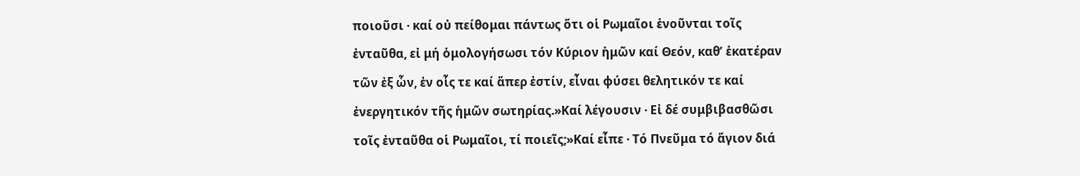ποιοῦσι · καί οὐ πείθομαι πάντως ὅτι οἱ Ρωμαῖοι ἑνοῦνται τοῖς ἐνταῦθα, εἰ μή ὁμολογήσωσι τόν Κύριον ἡμῶν καί Θεόν, καθ’ ἑκατέραν τῶν ἐξ ὧν, ἐν οἷς τε καί ἅπερ ἐστίν, εἶναι φύσει θελητικόν τε καί ἐνεργητικόν τῆς ἡμῶν σωτηρίας.»Καί λέγουσιν · Εἰ δέ συμβιβασθῶσι τοῖς ἐνταῦθα οἱ Ρωμαῖοι, τί ποιεῖς;»Καί εἶπε · Τό Πνεῦμα τό ἅγιον διά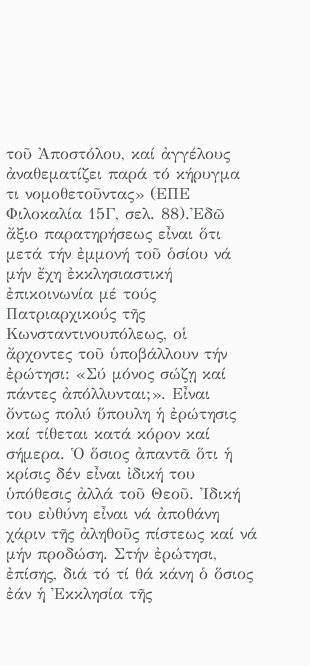τοῦ Ἀποστόλου, καί ἀγγέλους ἀναθεματίζει παρά τό κήρυγμα τι νομοθετοῦντας» (ΕΠΕ Φιλοκαλία 15Γ, σελ. 88).Ἐδῶ ἄξιο παρατηρήσεως εἶναι ὅτι μετά τήν ἐμμονή τοῦ ὁσίου νά μήν ἔχη ἐκκλησιαστική ἐπικοινωνία μέ τούς Πατριαρχικούς τῆς Κωνσταντινουπόλεως, οἱ ἄρχοντες τοῦ ὑποβάλλουν τήν ἐρώτησι: «Σύ μόνος σώζῃ καί πάντες ἀπόλλυνται;». Εἶναι ὄντως πολύ ὕπουλη ἡ ἐρώτησις καί τίθεται κατά κόρον καί σήμερα. Ὁ ὅσιος ἀπαντᾶ ὅτι ἡ κρίσις δέν εἶναι ἰδική του ὑπόθεσις ἀλλά τοῦ Θεοῦ. Ἰδική του εὐθύνη εἶναι νά ἀποθάνη χάριν τῆς ἀληθοῦς πίστεως καί νά μήν προδώση. Στήν ἐρώτησι, ἐπίσης, διά τό τί θά κάνη ὁ ὅσιος ἐάν ἡ Ἐκκλησία τῆς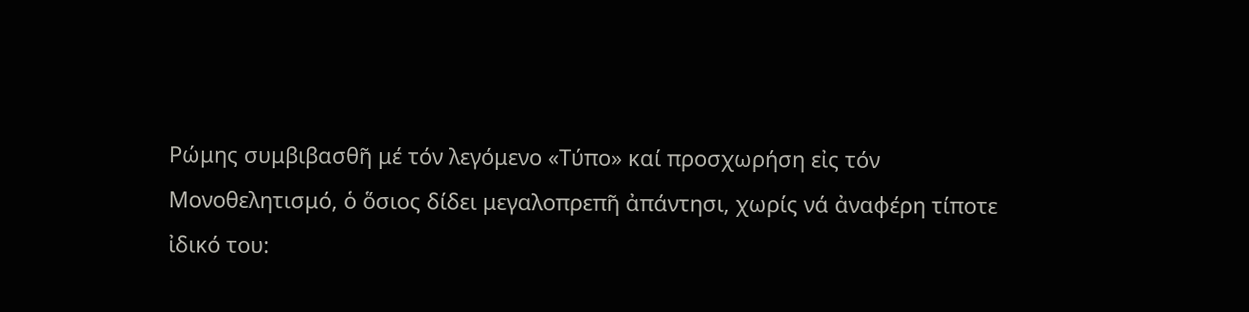Ρώμης συμβιβασθῆ μέ τόν λεγόμενο «Τύπο» καί προσχωρήση εἰς τόν Μονοθελητισμό, ὁ ὅσιος δίδει μεγαλοπρεπῆ ἀπάντησι, χωρίς νά ἀναφέρη τίποτε ἰδικό του: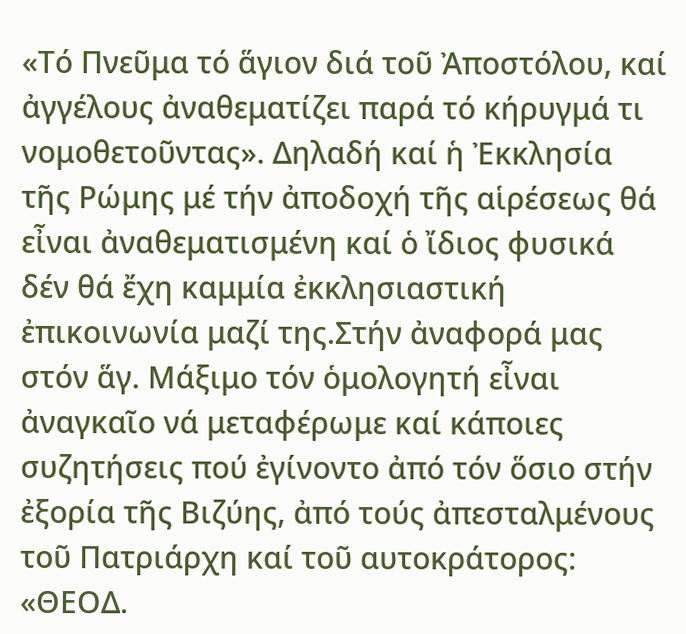«Τό Πνεῦμα τό ἅγιον διά τοῦ Ἀποστόλου, καί ἀγγέλους ἀναθεματίζει παρά τό κήρυγμά τι νομοθετοῦντας». Δηλαδή καί ἡ Ἐκκλησία τῆς Ρώμης μέ τήν ἀποδοχή τῆς αἱρέσεως θά εἶναι ἀναθεματισμένη καί ὁ ἴδιος φυσικά δέν θά ἔχη καμμία ἐκκλησιαστική ἐπικοινωνία μαζί της.Στήν ἀναφορά μας στόν ἅγ. Μάξιμο τόν ὁμολογητή εἶναι ἀναγκαῖο νά μεταφέρωμε καί κάποιες συζητήσεις πού ἐγίνοντο ἀπό τόν ὅσιο στήν ἐξορία τῆς Βιζύης, ἀπό τούς ἀπεσταλμένους τοῦ Πατριάρχη καί τοῦ αυτοκράτορος: «ΘΕΟΔ.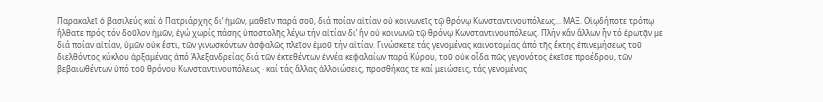Παρακαλεῖ ὁ βασιλεύς καί ὁ Πατριάρχης δι’ ἡμῶν, μαθεῖν παρά σοῦ, διά ποίαν αἰτίαν οὐ κοινωνεῖς τῷ θρόνῳ Κωνσταντινουπόλεως... ΜΑΞ. Οἱῳδήποτε τρόπῳ ἤλθατε πρός τόν δοῦλον ἡμῶν, ἐγώ χωρίς πάσης ὑποστολῆς λέγω τήν αἰτίαν δι’ ἥν οὐ κοινωνῶ τῷ θρόνῳ Κωνσταντινουπόλεως. Πλήν κἄν ἄλλων ἦν τό ἐρωτᾷν με διά ποίαν αἰτίαν, ὑμῶν οὐκ ἔστι, τῶν γινωσκόντων ἀσφαλῶς πλεῖον ἐμοῦ τήν αἰτίαν. Γινώσκετε τάς γενομένας καινοτομίας ἀπό τῆς ἕκτης ἐπινεμήσεως τοῦ διελθόντος κύκλου ἀρξαμένας ἀπό Ἀλεξανδρείας διά τῶν ἐκτεθέντων ἐννέα κεφαλαίων παρά Κύρου, τοῦ οὐκ οἶδα πῶς γεγονότος ἐκεῖσε προέδρου, τῶν βεβαιωθέντων ὑπό τοῦ θρόνου Κωνσταντινουπόλεως · καί τάς ἄλλας ἀλλοιώσεις, προσθήκας τε καί μειώσεις, τάς γενομένας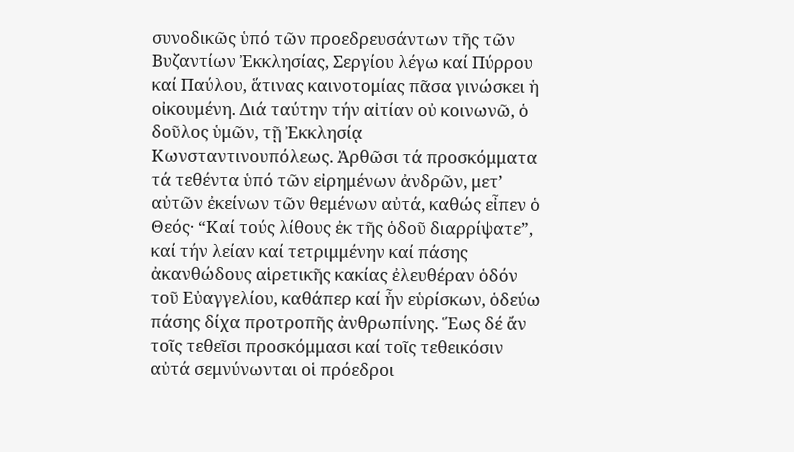συνοδικῶς ὑπό τῶν προεδρευσάντων τῆς τῶν Βυζαντίων Ἐκκλησίας, Σεργίου λέγω καί Πύρρου καί Παύλου, ἅτινας καινοτομίας πᾶσα γινώσκει ἡ οἰκουμένη. Διά ταύτην τήν αἰτίαν οὐ κοινωνῶ, ὁ δοῦλος ὑμῶν, τῇ Ἐκκλησίᾳ Κωνσταντινουπόλεως. Ἀρθῶσι τά προσκόμματα τά τεθέντα ὑπό τῶν εἰρημένων ἀνδρῶν, μετ’ αὐτῶν ἐκείνων τῶν θεμένων αὐτά, καθώς εἶπεν ὁ Θεός· “Καί τούς λίθους ἐκ τῆς ὁδοῦ διαρρίψατε”, καί τήν λείαν καί τετριμμένην καί πάσης ἀκανθώδους αἱρετικῆς κακίας ἐλευθέραν ὁδόν τοῦ Εὐαγγελίου, καθάπερ καί ἦν εὑρίσκων, ὁδεύω πάσης δίχα προτροπῆς ἀνθρωπίνης. Ἕως δέ ἄν τοῖς τεθεῖσι προσκόμμασι καί τοῖς τεθεικόσιν αὐτά σεμνύνωνται οἱ πρόεδροι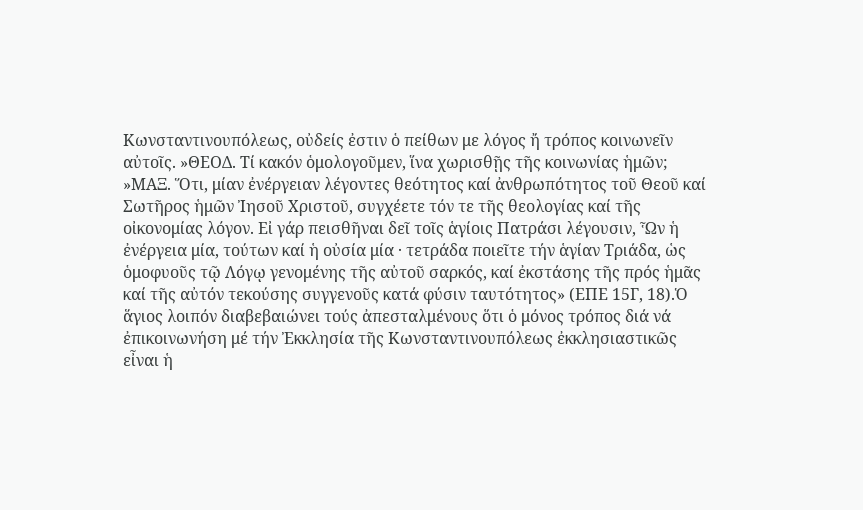Κωνσταντινουπόλεως, οὐδείς ἐστιν ὁ πείθων με λόγος ἤ τρόπος κοινωνεῖν αὐτοῖς. »ΘΕΟΔ. Τί κακόν ὁμολογοῦμεν, ἵνα χωρισθῇς τῆς κοινωνίας ἡμῶν; »ΜΑΞ. Ὅτι, μίαν ἐνέργειαν λέγοντες θεότητος καί ἀνθρωπότητος τοῦ Θεοῦ καί Σωτῆρος ἡμῶν Ἰησοῦ Χριστοῦ, συγχέετε τόν τε τῆς θεολογίας καί τῆς οἰκονομίας λόγον. Εἰ γάρ πεισθῆναι δεῖ τοῖς ἁγίοις Πατράσι λέγουσιν, Ὧν ἡ ἐνέργεια μία, τούτων καί ἡ οὐσία μία · τετράδα ποιεῖτε τήν ἁγίαν Τριάδα, ὡς ὁμοφυοῦς τῷ Λόγῳ γενομένης τῆς αὐτοῦ σαρκός, καί ἐκστάσης τῆς πρός ἡμᾶς καί τῆς αὐτόν τεκούσης συγγενοῦς κατά φύσιν ταυτότητος» (ΕΠΕ 15Γ, 18).Ὁ ἅγιος λοιπόν διαβεβαιώνει τούς ἀπεσταλμένους ὅτι ὁ μόνος τρόπος διά νά ἐπικοινωνήση μέ τήν Ἐκκλησία τῆς Κωνσταντινουπόλεως ἐκκλησιαστικῶς εἶναι ἡ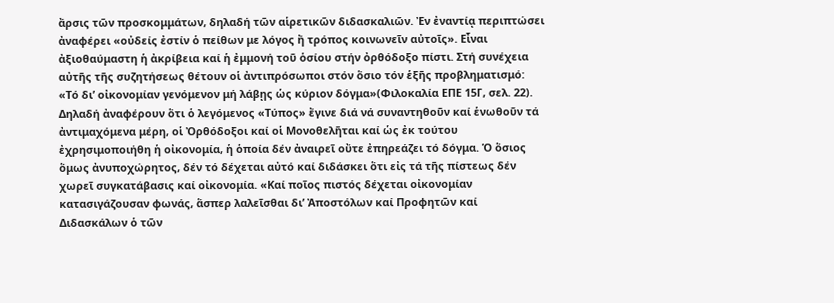ἄρσις τῶν προσκομμάτων, δηλαδή τῶν αἱρετικῶν διδασκαλιῶν. Ἐν ἐναντίᾳ περιπτώσει ἀναφέρει «οὐδείς ἐστίν ὁ πείθων με λόγος ἤ τρόπος κοινωνεῖν αὐτοῖς». Εἶναι ἀξιοθαύμαστη ἡ ἀκρίβεια καί ἡ ἐμμονή τοῦ ὁσίου στήν ὀρθόδοξο πίστι. Στή συνέχεια αὐτῆς τῆς συζητήσεως θέτουν οἱ ἀντιπρόσωποι στόν ὅσιο τόν ἑξῆς προβληματισμό: «Τό δι’ οἰκονομίαν γενόμενον μή λάβῃς ὡς κύριον δόγμα»(Φιλοκαλία ΕΠΕ 15Γ, σελ. 22). Δηλαδή ἀναφέρουν ὅτι ὁ λεγόμενος «Τύπος» ἔγινε διά νά συναντηθοῦν καί ἑνωθοῦν τά ἀντιμαχόμενα μέρη, οἱ Ὀρθόδοξοι καί οἱ Μονοθελῆται καί ὡς ἐκ τούτου ἐχρησιμοποιήθη ἡ οἰκονομία, ἡ ὁποία δέν ἀναιρεῖ οὔτε ἐπηρεάζει τό δόγμα. Ὁ ὅσιος ὅμως ἀνυποχώρητος, δέν τό δέχεται αὐτό καί διδάσκει ὅτι εἰς τά τῆς πίστεως δέν χωρεῖ συγκατάβασις καί οἰκονομία. «Καί ποῖος πιστός δέχεται οἰκονομίαν κατασιγάζουσαν φωνάς, ἅσπερ λαλεῖσθαι δι’ Ἀποστόλων καί Προφητῶν καί Διδασκάλων ὁ τῶν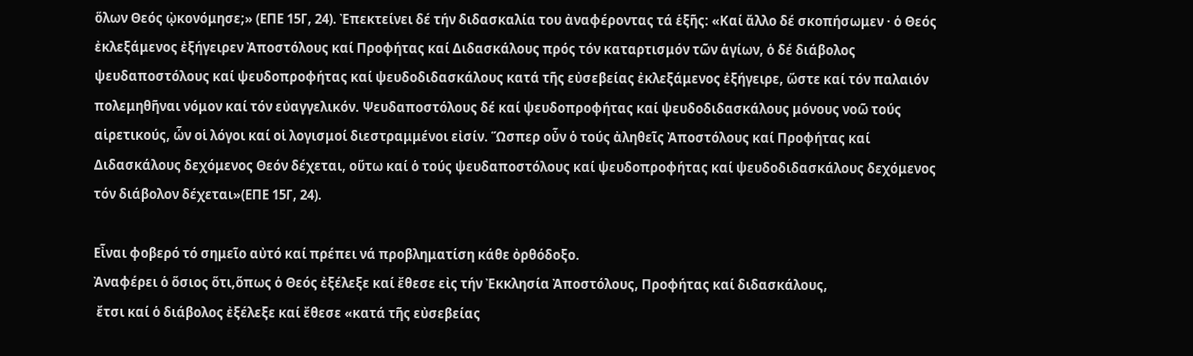ὅλων Θεός ᾠκονόμησε;» (ΕΠΕ 15Γ, 24). Ἐπεκτείνει δέ τήν διδασκαλία του ἀναφέροντας τά ἑξῆς: «Καί ἄλλο δέ σκοπήσωμεν · ὁ Θεός ἐκλεξάμενος ἐξήγειρεν Ἀποστόλους καί Προφήτας καί Διδασκάλους πρός τόν καταρτισμόν τῶν ἁγίων, ὁ δέ διάβολος ψευδαποστόλους καί ψευδοπροφήτας καί ψευδοδιδασκάλους κατά τῆς εὐσεβείας ἐκλεξάμενος ἐξήγειρε, ὥστε καί τόν παλαιόν πολεμηθῆναι νόμον καί τόν εὐαγγελικόν. Ψευδαποστόλους δέ καί ψευδοπροφήτας καί ψευδοδιδασκάλους μόνους νοῶ τούς αἱρετικούς, ὧν οἱ λόγοι καί οἱ λογισμοί διεστραμμένοι εἰσίν. Ὥσπερ οὖν ὁ τούς ἀληθεῖς Ἀποστόλους καί Προφήτας καί Διδασκάλους δεχόμενος Θεόν δέχεται, οὕτω καί ὁ τούς ψευδαποστόλους καί ψευδοπροφήτας καί ψευδοδιδασκάλους δεχόμενος τόν διάβολον δέχεται»(ΕΠΕ 15Γ, 24).

Εἶναι φοβερό τό σημεῖο αὐτό καί πρέπει νά προβληματίση κάθε ὀρθόδοξο.
Ἀναφέρει ὁ ὅσιος ὅτι,ὅπως ὁ Θεός ἐξέλεξε καί ἔθεσε εἰς τήν Ἐκκλησία Ἀποστόλους, Προφήτας καί διδασκάλους,
 ἔτσι καί ὁ διάβολος ἐξέλεξε καί ἔθεσε «κατά τῆς εὐσεβείας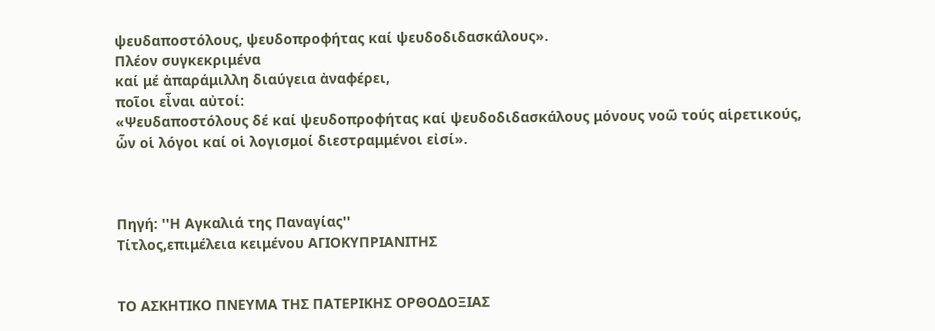ψευδαποστόλους, ψευδοπροφήτας καί ψευδοδιδασκάλους».
Πλέον συγκεκριμένα
καί μέ ἀπαράμιλλη διαύγεια ἀναφέρει,
ποῖοι εἶναι αὐτοί:
«Ψευδαποστόλους δέ καί ψευδοπροφήτας καί ψευδοδιδασκάλους μόνους νοῶ τούς αἱρετικούς,
ὧν οἱ λόγοι καί οἱ λογισμοί διεστραμμένοι εἰσί».



Πηγή: ''Η Αγκαλιά της Παναγίας''
Τίτλος,επιμέλεια κειμένου ΑΓΙΟΚΥΠΡΙΑΝΙΤΗΣ


ΤΟ ΑΣΚΗΤΙΚΟ ΠΝΕΥΜΑ ΤΗΣ ΠΑΤΕΡΙΚΗΣ ΟΡΘΟΔΟΞΙΑΣ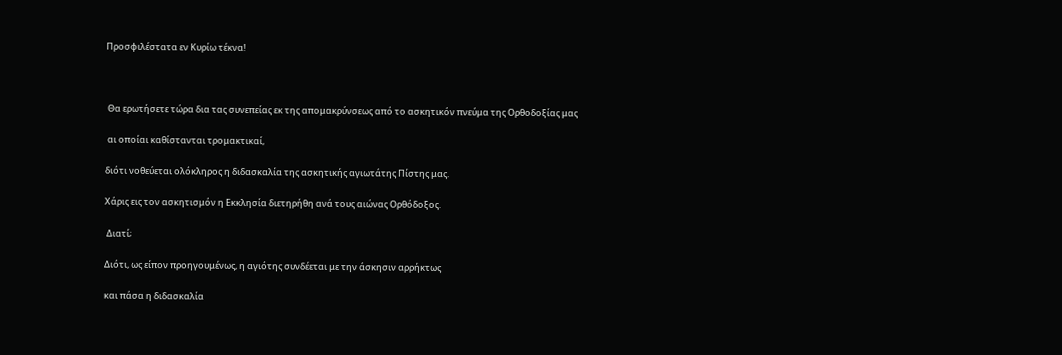Προσφιλέστατα εν Κυρίω τέκνα!



 Θα ερωτήσετε τώρα δια τας συνεπείας εκ της απομακρύνσεως από το ασκητικόν πνεύμα της Ορθοδοξίας μας

 αι οποίαι καθίστανται τρομακτικαί,

διότι νοθεύεται ολόκληρος η διδασκαλία της ασκητικής αγιωτάτης Πίστης μας.

Χάρις εις τον ασκητισμόν η Εκκλησία διετηρήθη ανά τους αιώνας Ορθόδοξος.

 Διατί;

Διότι, ως είπον προηγουμένως, η αγιότης συνδέεται με την άσκησιν αρρήκτως

και πάσα η διδασκαλία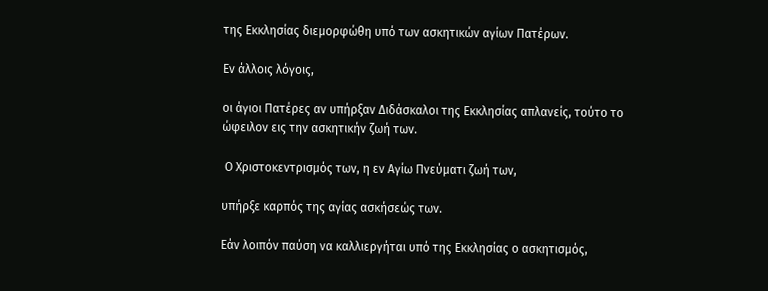της Εκκλησίας διεμορφώθη υπό των ασκητικών αγίων Πατέρων.

Εν άλλοις λόγοις,

οι άγιοι Πατέρες αν υπήρξαν Διδάσκαλοι της Εκκλησίας απλανείς, τούτο το ώφειλον εις την ασκητικήν ζωή των.

 Ο Χριστοκεντρισμός των, η εν Αγίω Πνεύματι ζωή των,

υπήρξε καρπός της αγίας ασκήσεώς των.

Εάν λοιπόν παύση να καλλιεργήται υπό της Εκκλησίας ο ασκητισμός,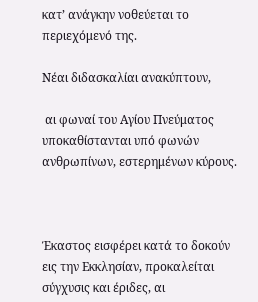κατ’ ανάγκην νοθεύεται το περιεχόμενό της.

Νέαι διδασκαλίαι ανακύπτουν,

 αι φωναί του Αγίου Πνεύματος υποκαθίστανται υπό φωνών ανθρωπίνων, εστερημένων κύρους.



Έκαστος εισφέρει κατά το δοκούν εις την Εκκλησίαν, προκαλείται σύγχυσις και έριδες, αι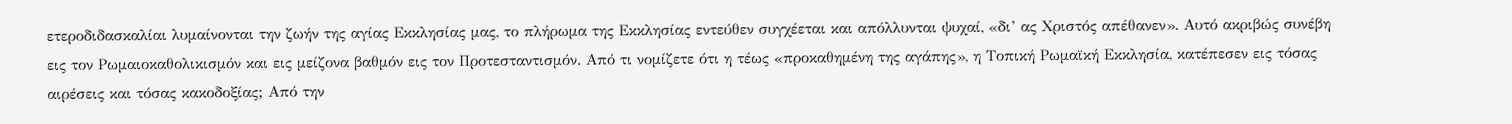ετεροδιδασκαλίαι λυμαίνονται την ζωήν της αγίας Εκκλησίας μας, το πλήρωμα της Εκκλησίας εντεύθεν συγχέεται και απόλλυνται ψυχαί, «δι’ ας Χριστός απέθανεν». Αυτό ακριβώς συνέβη εις τον Ρωμαιοκαθολικισμόν και εις μείζονα βαθμόν εις τον Προτεσταντισμόν. Από τι νομίζετε ότι η τέως «προκαθημένη της αγάπης», η Τοπική Ρωμαϊκή Εκκλησία, κατέπεσεν εις τόσας αιρέσεις και τόσας κακοδοξίας; Από την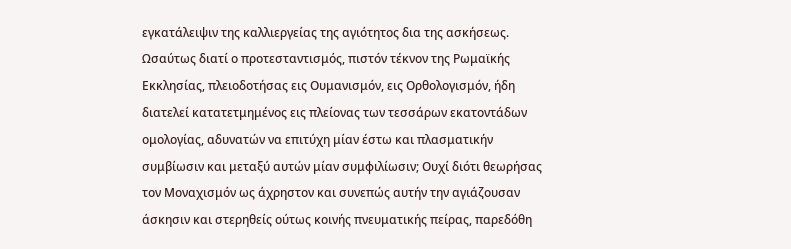εγκατάλειψιν της καλλιεργείας της αγιότητος δια της ασκήσεως. Ωσαύτως διατί ο προτεσταντισμός, πιστόν τέκνον της Ρωμαϊκής Εκκλησίας, πλειοδοτήσας εις Ουμανισμόν, εις Ορθολογισμόν, ήδη διατελεί κατατετμημένος εις πλείονας των τεσσάρων εκατοντάδων ομολογίας, αδυνατών να επιτύχη μίαν έστω και πλασματικήν συμβίωσιν και μεταξύ αυτών μίαν συμφιλίωσιν; Ουχί διότι θεωρήσας τον Μοναχισμόν ως άχρηστον και συνεπώς αυτήν την αγιάζουσαν άσκησιν και στερηθείς ούτως κοινής πνευματικής πείρας, παρεδόθη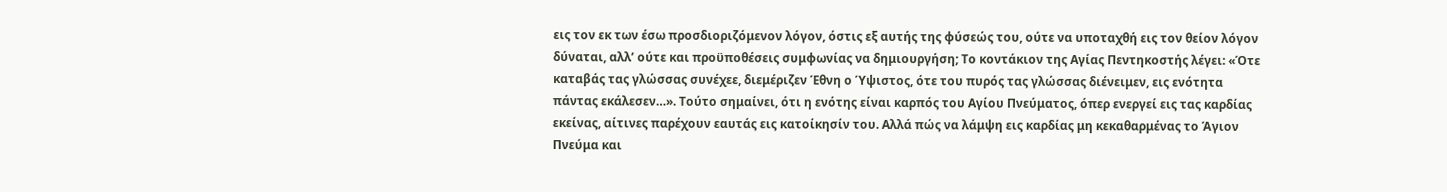εις τον εκ των έσω προσδιοριζόμενον λόγον, όστις εξ αυτής της φύσεώς του, ούτε να υποταχθή εις τον θείον λόγον δύναται, αλλ’ ούτε και προϋποθέσεις συμφωνίας να δημιουργήση; Το κοντάκιον της Αγίας Πεντηκοστής λέγει: «Ότε καταβάς τας γλώσσας συνέχεε, διεμέριζεν Έθνη ο Ύψιστος, ότε του πυρός τας γλώσσας διένειμεν, εις ενότητα πάντας εκάλεσεν…». Τούτο σημαίνει, ότι η ενότης είναι καρπός του Αγίου Πνεύματος, όπερ ενεργεί εις τας καρδίας εκείνας, αίτινες παρέχουν εαυτάς εις κατοίκησίν του. Αλλά πώς να λάμψη εις καρδίας μη κεκαθαρμένας το Άγιον Πνεύμα και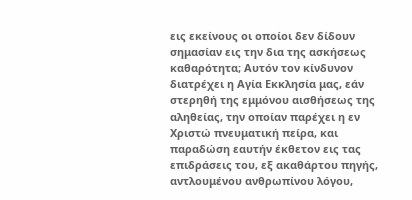εις εκείνους οι οποίοι δεν δίδουν σημασίαν εις την δια της ασκήσεως καθαρότητα; Αυτόν τον κίνδυνον διατρέχει η Αγία Εκκλησία μας, εάν στερηθή της εμμόνου αισθήσεως της αληθείας, την οποίαν παρέχει η εν Χριστώ πνευματική πείρα, και παραδώση εαυτήν έκθετον εις τας επιδράσεις του, εξ ακαθάρτου πηγής, αντλουμένου ανθρωπίνου λόγου,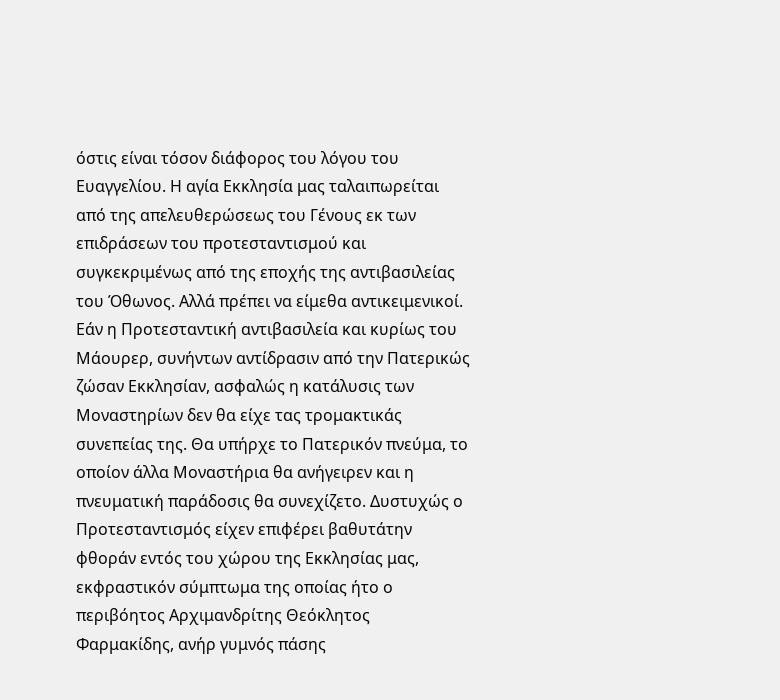όστις είναι τόσον διάφορος του λόγου του Ευαγγελίου. Η αγία Εκκλησία μας ταλαιπωρείται από της απελευθερώσεως του Γένους εκ των επιδράσεων του προτεσταντισμού και συγκεκριμένως από της εποχής της αντιβασιλείας του Όθωνος. Αλλά πρέπει να είμεθα αντικειμενικοί. Εάν η Προτεσταντική αντιβασιλεία και κυρίως του Μάουρερ, συνήντων αντίδρασιν από την Πατερικώς ζώσαν Εκκλησίαν, ασφαλώς η κατάλυσις των Μοναστηρίων δεν θα είχε τας τρομακτικάς συνεπείας της. Θα υπήρχε το Πατερικόν πνεύμα, το οποίον άλλα Μοναστήρια θα ανήγειρεν και η πνευματική παράδοσις θα συνεχίζετο. Δυστυχώς ο Προτεσταντισμός είχεν επιφέρει βαθυτάτην φθοράν εντός του χώρου της Εκκλησίας μας, εκφραστικόν σύμπτωμα της οποίας ήτο ο περιβόητος Αρχιμανδρίτης Θεόκλητος Φαρμακίδης, ανήρ γυμνός πάσης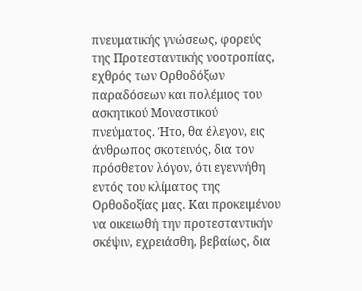πνευματικής γνώσεως, φορεύς της Προτεσταντικής νοοτροπίας, εχθρός των Ορθοδόξων παραδόσεων και πολέμιος του ασκητικού Μοναστικού πνεύματος. Ήτο, θα έλεγον, εις άνθρωπος σκοτεινός, δια τον πρόσθετον λόγον, ότι εγεννήθη εντός του κλίματος της Ορθοδοξίας μας. Και προκειμένου να οικειωθή την προτεσταντικήν σκέψιν, εχρειάσθη, βεβαίως, δια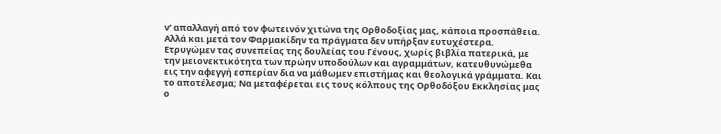ν’ απαλλαγή από τον φωτεινόν χιτώνα της Ορθοδοξίας μας, κάποια προσπάθεια. Αλλά και μετά τον Φαρμακίδην τα πράγματα δεν υπήρξαν ευτυχέστερα. Ετρυγώμεν τας συνεπείας της δουλείας του Γένους, χωρίς βιβλία πατερικά, με την μειονεκτικότητα των πρώην υποδούλων και αγραμμάτων, κατευθυνώμεθα εις την αφεγγή εσπερίαν δια να μάθωμεν επιστήμας και θεολογικά γράμματα. Και το αποτέλεσμα; Να μεταφέρεται εις τους κόλπους της Ορθοδόξου Εκκλησίας μας ο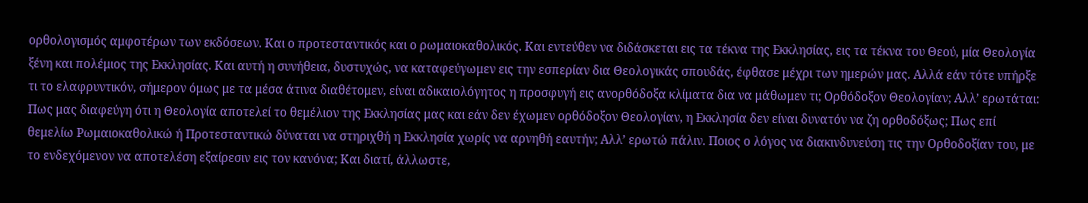ορθολογισμός αμφοτέρων των εκδόσεων. Και ο προτεσταντικός και ο ρωμαιοκαθολικός. Και εντεύθεν να διδάσκεται εις τα τέκνα της Εκκλησίας, εις τα τέκνα του Θεού, μία Θεολογία ξένη και πολέμιος της Εκκλησίας. Και αυτή η συνήθεια, δυστυχώς, να καταφεύγωμεν εις την εσπερίαν δια Θεολογικάς σπουδάς, έφθασε μέχρι των ημερών μας. Aλλά εάν τότε υπήρξε τι το ελαφρυντικόν, σήμερον όμως με τα μέσα άτινα διαθέτομεν, είναι αδικαιολόγητος η προσφυγή εις ανορθόδοξα κλίματα δια να μάθωμεν τι; Ορθόδοξον Θεολογίαν; Αλλ’ ερωτάται: Πως μας διαφεύγη ότι η Θεολογία αποτελεί το θεμέλιον της Εκκλησίας μας και εάν δεν έχωμεν ορθόδοξον Θεολογίαν, η Εκκλησία δεν είναι δυνατόν να ζη ορθοδόξως; Πως επί θεμελίω Ρωμαιοκαθολικώ ή Προτεσταντικώ δύναται να στηριχθή η Εκκλησία χωρίς να αρνηθή εαυτήν; Αλλ’ ερωτώ πάλιν. Ποιος ο λόγος να διακινδυνεύση τις την Ορθοδοξίαν του, με το ενδεχόμενον να αποτελέση εξαίρεσιν εις τον κανόνα; Και διατί, άλλωστε,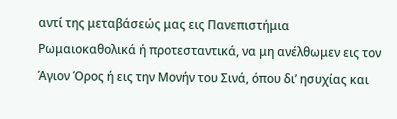αντί της μεταβάσεώς μας εις Πανεπιστήμια Ρωμαιοκαθολικά ή προτεσταντικά, να μη ανέλθωμεν εις τον Άγιον Όρος ή εις την Μονήν του Σινά, όπου δι’ ησυχίας και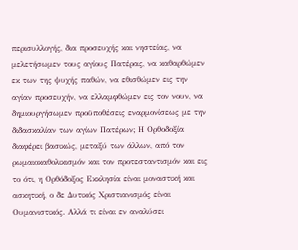περισυλλογής, δια προσευχής και νηστείας, να μελετήσωμεν τους αγίους Πατέρας, να καθαρθώμεν εκ των της ψυχής παθών, να εθισθώμεν εις την αγίαν προσευχήν, να ελλαμφθώμεν εις τον νουν, να δημιουργήσωμεν προϋποθέσεις εναρμονίσεως με την διδασκαλίαν των αγίων Πατέρων; Η Ορθοδοξία διαφέρει βασικώς, μεταξύ των άλλων, από τον ρωμαιοκαθολικισμόν και τον προτεσταντισμόν και εις το ότι, η Ορθόδοξος Εκκλησία είναι μοναστική και ασκητική, ο δε Δυτικός Χριστιανισμός είναι Ουμανιστικός. Αλλά τι είναι εν αναλύσει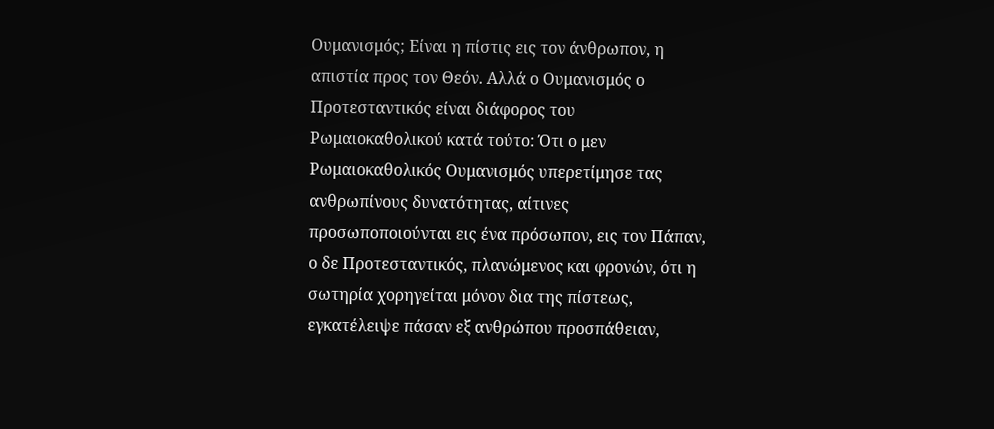Ουμανισμός; Είναι η πίστις εις τον άνθρωπον, η απιστία προς τον Θεόν. Αλλά ο Ουμανισμός ο Προτεσταντικός είναι διάφορος του Ρωμαιοκαθολικού κατά τούτο: Ότι ο μεν Ρωμαιοκαθολικός Ουμανισμός υπερετίμησε τας ανθρωπίνους δυνατότητας, αίτινες προσωποποιούνται εις ένα πρόσωπον, εις τον Πάπαν, ο δε Προτεσταντικός, πλανώμενος και φρονών, ότι η σωτηρία χορηγείται μόνον δια της πίστεως, εγκατέλειψε πάσαν εξ ανθρώπου προσπάθειαν,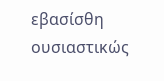εβασίσθη ουσιαστικώς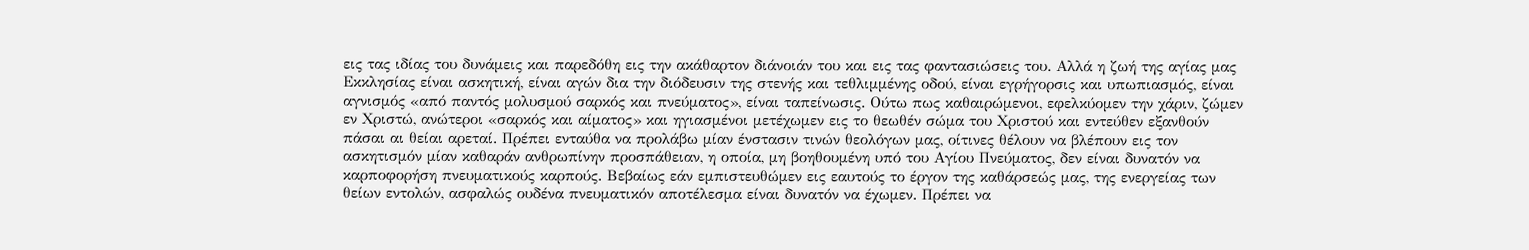εις τας ιδίας του δυνάμεις και παρεδόθη εις την ακάθαρτον διάνοιάν του και εις τας φαντασιώσεις του. Αλλά η ζωή της αγίας μας Εκκλησίας είναι ασκητική, είναι αγών δια την διόδευσιν της στενής και τεθλιμμένης οδού, είναι εγρήγορσις και υπωπιασμός, είναι αγνισμός «από παντός μολυσμού σαρκός και πνεύματος», είναι ταπείνωσις. Ούτω πως καθαιρώμενοι, εφελκύομεν την χάριν, ζώμεν εν Χριστώ, ανώτεροι «σαρκός και αίματος» και ηγιασμένοι μετέχωμεν εις το θεωθέν σώμα του Χριστού και εντεύθεν εξανθούν πάσαι αι θείαι αρεταί. Πρέπει ενταύθα να προλάβω μίαν ένστασιν τινών θεολόγων μας, οίτινες θέλουν να βλέπουν εις τον ασκητισμόν μίαν καθαράν ανθρωπίνην προσπάθειαν, η οποία, μη βοηθουμένη υπό του Αγίου Πνεύματος, δεν είναι δυνατόν να καρποφορήση πνευματικούς καρπούς. Βεβαίως εάν εμπιστευθώμεν εις εαυτούς το έργον της καθάρσεώς μας, της ενεργείας των θείων εντολών, ασφαλώς ουδένα πνευματικόν αποτέλεσμα είναι δυνατόν να έχωμεν. Πρέπει να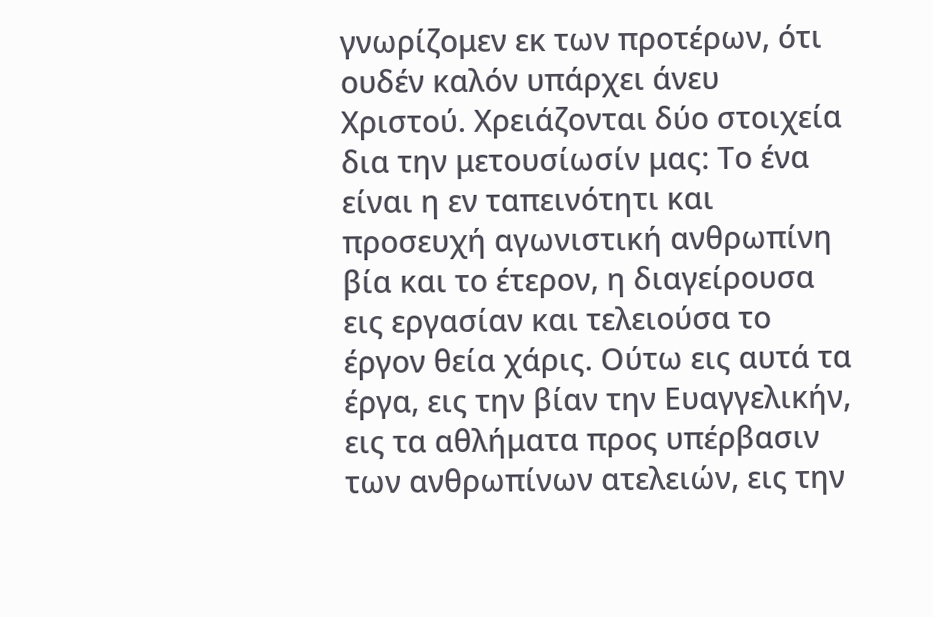γνωρίζομεν εκ των προτέρων, ότι ουδέν καλόν υπάρχει άνευ Χριστού. Χρειάζονται δύο στοιχεία δια την μετουσίωσίν μας: Το ένα είναι η εν ταπεινότητι και προσευχή αγωνιστική ανθρωπίνη βία και το έτερον, η διαγείρουσα εις εργασίαν και τελειούσα το έργον θεία χάρις. Ούτω εις αυτά τα έργα, εις την βίαν την Ευαγγελικήν, εις τα αθλήματα προς υπέρβασιν των ανθρωπίνων ατελειών, εις την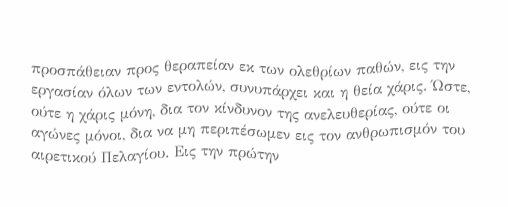προσπάθειαν προς θεραπείαν εκ των ολεθρίων παθών, εις την εργασίαν όλων των εντολών, συνυπάρχει και η θεία χάρις. Ώστε, ούτε η χάρις μόνη, δια τον κίνδυνον της ανελευθερίας, ούτε οι αγώνες μόνοι, δια να μη περιπέσωμεν εις τον ανθρωπισμόν του αιρετικού Πελαγίου. Εις την πρώτην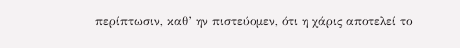περίπτωσιν, καθ’ ην πιστεύομεν, ότι η χάρις αποτελεί το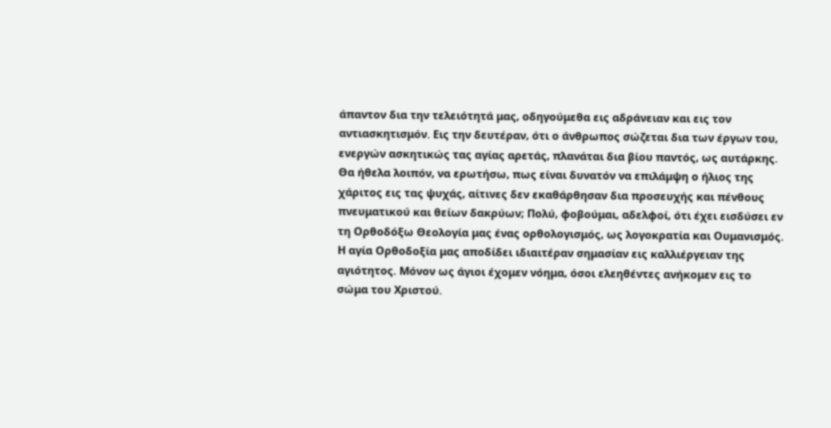άπαντον δια την τελειότητά μας, οδηγούμεθα εις αδράνειαν και εις τον αντιασκητισμόν. Εις την δευτέραν, ότι ο άνθρωπος σώζεται δια των έργων του, ενεργών ασκητικώς τας αγίας αρετάς, πλανάται δια βίου παντός, ως αυτάρκης. Θα ήθελα λοιπόν, να ερωτήσω, πως είναι δυνατόν να επιλάμψη ο ήλιος της χάριτος εις τας ψυχάς, αίτινες δεν εκαθάρθησαν δια προσευχής και πένθους πνευματικού και θείων δακρύων; Πολύ, φοβούμαι, αδελφοί, ότι έχει εισδύσει εν τη Ορθοδόξω Θεολογία μας ένας ορθολογισμός, ως λογοκρατία και Ουμανισμός. Η αγία Ορθοδοξία μας αποδίδει ιδιαιτέραν σημασίαν εις καλλιέργειαν της αγιότητος. Μόνον ως άγιοι έχομεν νόημα, όσοι ελεηθέντες ανήκομεν εις το σώμα του Χριστού.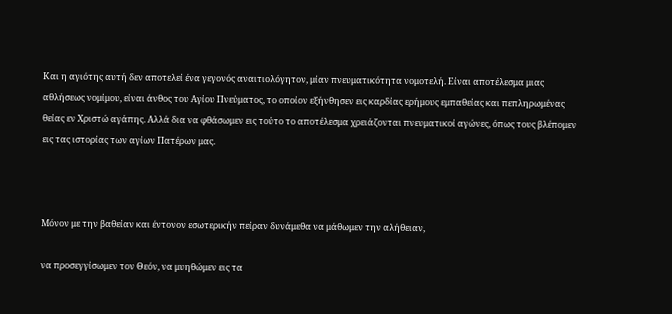Και η αγιότης αυτή δεν αποτελεί ένα γεγονός αναιτιολόγητον, μίαν πνευματικότητα νομοτελή. Είναι αποτέλεσμα μιας αθλήσεως νομίμου, είναι άνθος του Αγίου Πνεύματος, το οποίον εξήνθησεν εις καρδίας ερήμους εμπαθείας και πεπληρωμένας θείας εν Χριστώ αγάπης. Αλλά δια να φθάσωμεν εις τούτο το αποτέλεσμα χρειάζονται πνευματικοί αγώνες, όπως τους βλέπομεν εις τας ιστορίας των αγίων Πατέρων μας.



Μόνον με την βαθείαν και έντονον εσωτερικήν πείραν δυνάμεθα να μάθωμεν την αλήθειαν,

να προσεγγίσωμεν τον Θεόν, να μυηθώμεν εις τα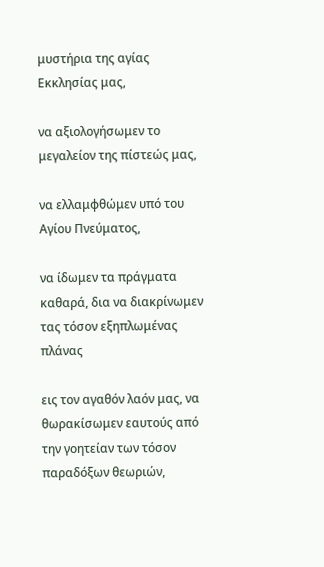μυστήρια της αγίας Εκκλησίας μας,

να αξιολογήσωμεν το μεγαλείον της πίστεώς μας,

να ελλαμφθώμεν υπό του Αγίου Πνεύματος,

να ίδωμεν τα πράγματα καθαρά, δια να διακρίνωμεν τας τόσον εξηπλωμένας πλάνας

εις τον αγαθόν λαόν μας, να θωρακίσωμεν εαυτούς από την γοητείαν των τόσον παραδόξων θεωριών,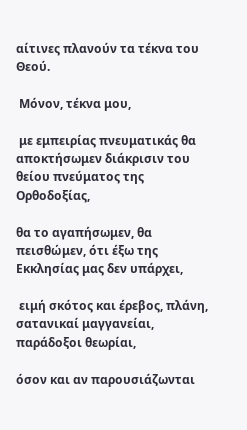αίτινες πλανούν τα τέκνα του Θεού.

 Μόνον, τέκνα μου,

 με εμπειρίας πνευματικάς θα αποκτήσωμεν διάκρισιν του θείου πνεύματος της Ορθοδοξίας,

θα το αγαπήσωμεν, θα πεισθώμεν, ότι έξω της Εκκλησίας μας δεν υπάρχει,

 ειμή σκότος και έρεβος, πλάνη, σατανικαί μαγγανείαι, παράδοξοι θεωρίαι,

όσον και αν παρουσιάζωνται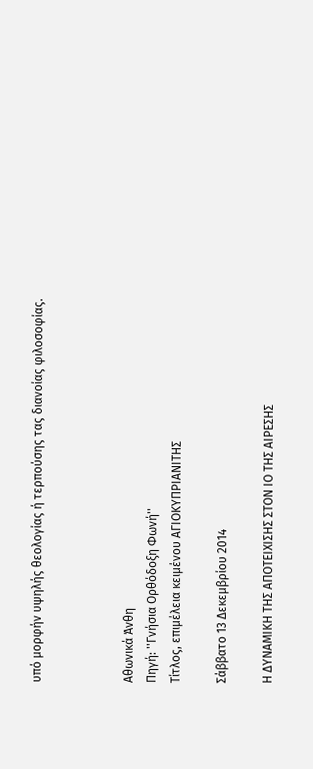υπό μορφήν υψηλής θεολογίας ή τερπούσης τας διανοίας φιλοσοφίας.



Αθωνικά Άνθη
Πηγή: ''Γνήσια Ορθόδοξη Φωνή''
Τίτλος, επιμέλεια κειμένου ΑΓΙΟΚΥΠΡΙΑΝΙΤΗΣ

Σάββατο 13 Δεκεμβρίου 2014

Η ΔΥΝΑΜΙΚΗ ΤΗΣ ΑΠΟΤΕΙΧΙΣΗΣ ΣΤΟΝ ΙΟ ΤΗΣ ΑΙΡΕΣΗΣ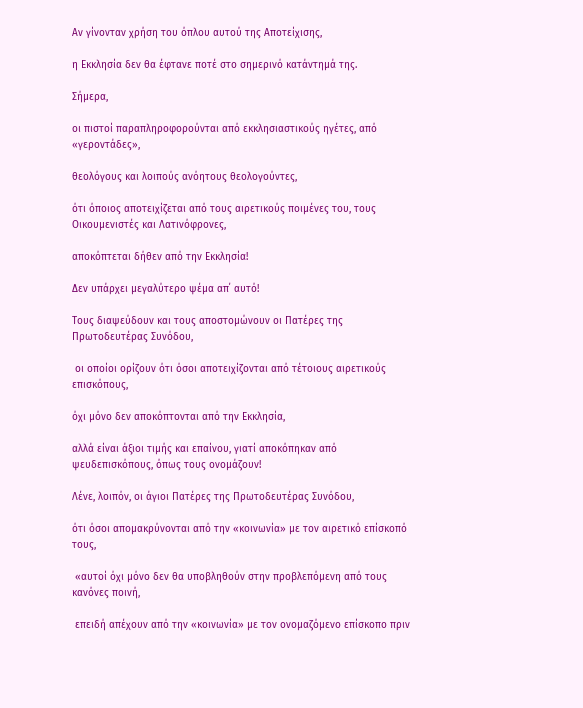Αν γίνονταν χρήση του όπλου αυτού της Αποτείχισης,

η Εκκλησία δεν θα έφτανε ποτέ στο σημερινό κατάντημά της.

Σήμερα,

οι πιστοί παραπληροφορούνται από εκκλησιαστικούς ηγέτες, από «γεροντάδες»,

θεολόγους και λοιπούς ανόητους θεολογούντες,

ότι όποιος αποτειχίζεται από τους αιρετικούς ποιμένες του, τους Οικουμενιστές και Λατινόφρονες,

αποκόπτεται δήθεν από την Εκκλησία!

Δεν υπάρχει μεγαλύτερο ψέμα απ΄ αυτό!

Τους διαψεύδουν και τους αποστομώνουν οι Πατέρες της Πρωτοδευτέρας Συνόδου,

 οι οποίοι ορίζουν ότι όσοι αποτειχίζονται από τέτοιους αιρετικούς επισκόπους,

όχι μόνο δεν αποκόπτονται από την Εκκλησία,

αλλά είναι άξιοι τιμής και επαίνου, γιατί αποκόπηκαν από ψευδεπισκόπους, όπως τους ονομάζουν!

Λένε, λοιπόν, οι άγιοι Πατέρες της Πρωτοδευτέρας Συνόδου,

ότι όσοι απομακρύνονται από την «κοινωνία» με τον αιρετικό επίσκοπό τους,

 «αυτοί όχι μόνο δεν θα υποβληθούν στην προβλεπόμενη από τους κανόνες ποινή,

 επειδή απέχουν από την «κοινωνία» με τον ονομαζόμενο επίσκοπο πριν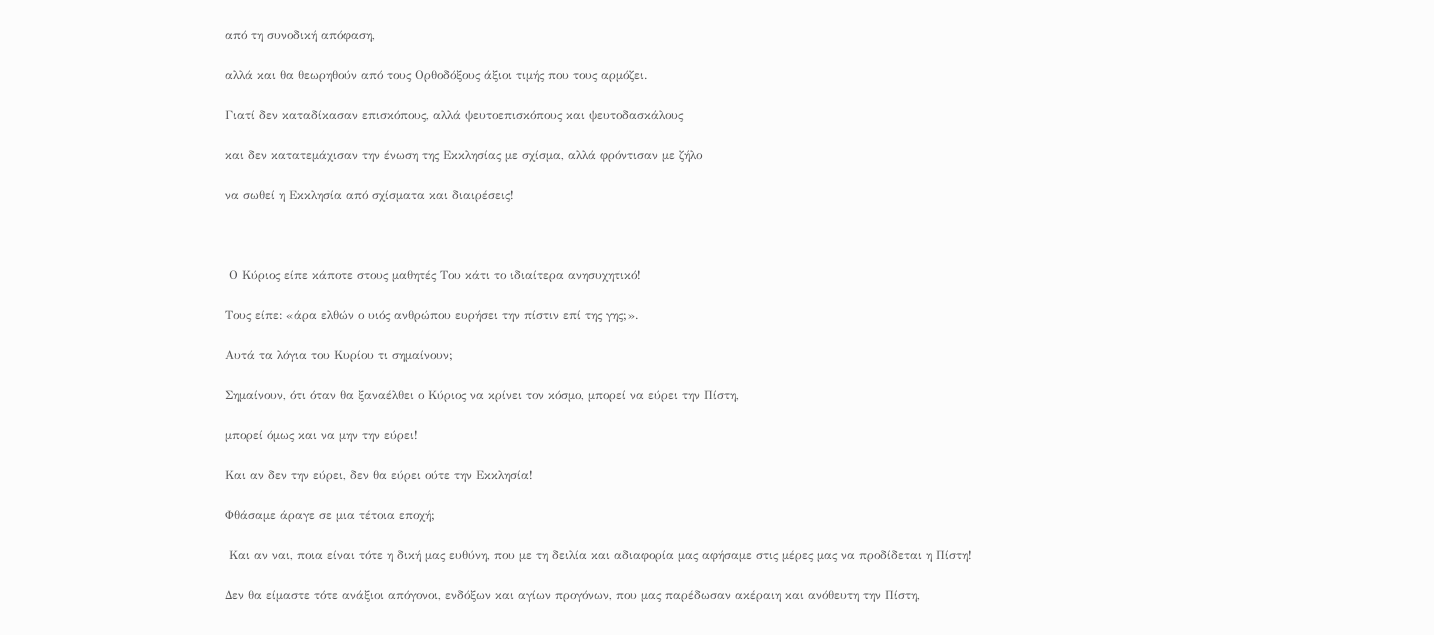από τη συνοδική απόφαση,

αλλά και θα θεωρηθούν από τους Ορθοδόξους άξιοι τιμής που τους αρμόζει.

Γιατί δεν καταδίκασαν επισκόπους, αλλά ψευτοεπισκόπους και ψευτοδασκάλους

και δεν κατατεμάχισαν την ένωση της Εκκλησίας με σχίσμα, αλλά φρόντισαν με ζήλο

να σωθεί η Εκκλησία από σχίσματα και διαιρέσεις!



 Ο Κύριος είπε κάποτε στους μαθητές Του κάτι το ιδιαίτερα ανησυχητικό!

Τους είπε: «άρα ελθών ο υιός ανθρώπου ευρήσει την πίστιν επί της γης;».

Αυτά τα λόγια του Κυρίου τι σημαίνουν;

Σημαίνουν, ότι όταν θα ξαναέλθει ο Κύριος να κρίνει τον κόσμο, μπορεί να εύρει την Πίστη,

μπορεί όμως και να μην την εύρει!

Και αν δεν την εύρει, δεν θα εύρει ούτε την Εκκλησία!

Φθάσαμε άραγε σε μια τέτοια εποχή;

 Και αν ναι, ποια είναι τότε η δική μας ευθύνη, που με τη δειλία και αδιαφορία μας αφήσαμε στις μέρες μας να προδίδεται η Πίστη!

Δεν θα είμαστε τότε ανάξιοι απόγονοι, ενδόξων και αγίων προγόνων, που μας παρέδωσαν ακέραιη και ανόθευτη την Πίστη,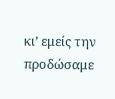κι’ εμείς την προδώσαμε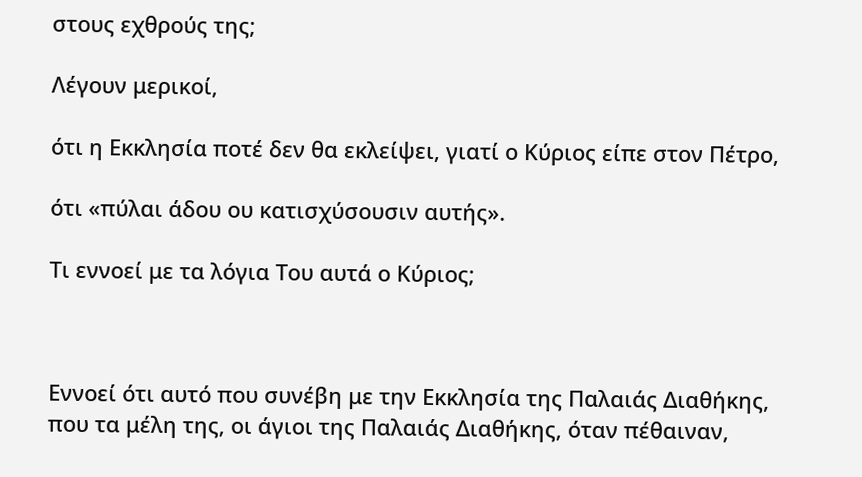στους εχθρούς της;

Λέγουν μερικοί,

ότι η Εκκλησία ποτέ δεν θα εκλείψει, γιατί ο Κύριος είπε στον Πέτρο,

ότι «πύλαι άδου ου κατισχύσουσιν αυτής».

Τι εννοεί με τα λόγια Του αυτά ο Κύριος;



Εννοεί ότι αυτό που συνέβη με την Εκκλησία της Παλαιάς Διαθήκης, που τα μέλη της, οι άγιοι της Παλαιάς Διαθήκης, όταν πέθαιναν,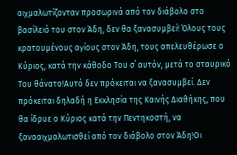αιχμαλωτίζονταν προσωρινά από τον διάβολο στο βασίλειό του στον Άδη, δεν θα ξανασυμβεί! Όλους τους κρατουμένους αγίους στον Άδη, τους απελευθέρωσε ο Κύριος, κατά την κάθοδο Του σ΄ αυτόν, μετά το σταυρικό Του θάνατο!Αυτό δεν πρόκειται να ξανασυμβεί. Δεν πρόκειται δηλαδή η Εκκλησία της Καινής Διαθήκης, που θα ίδρυε ο Κύριος κατά την Πεντηκοστή, να ξανααιχμαλωτισθεί από τον διάβολο στον Άδη!Οι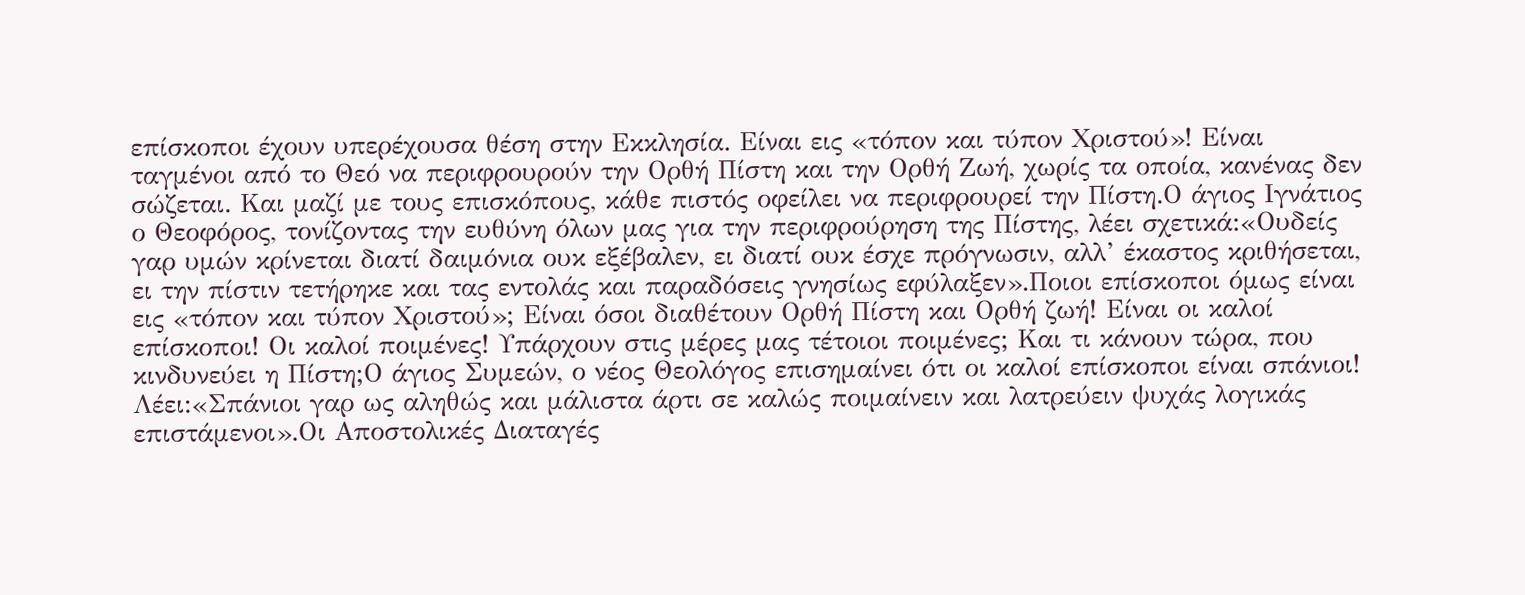επίσκοποι έχουν υπερέχουσα θέση στην Εκκλησία. Είναι εις «τόπον και τύπον Χριστού»! Είναι ταγμένοι από το Θεό να περιφρουρούν την Ορθή Πίστη και την Ορθή Ζωή, χωρίς τα οποία, κανένας δεν σώζεται. Και μαζί με τους επισκόπους, κάθε πιστός οφείλει να περιφρουρεί την Πίστη.Ο άγιος Ιγνάτιος ο Θεοφόρος, τονίζοντας την ευθύνη όλων μας για την περιφρούρηση της Πίστης, λέει σχετικά:«Ουδείς γαρ υμών κρίνεται διατί δαιμόνια ουκ εξέβαλεν, ει διατί ουκ έσχε πρόγνωσιν, αλλ’ έκαστος κριθήσεται, ει την πίστιν τετήρηκε και τας εντολάς και παραδόσεις γνησίως εφύλαξεν».Ποιοι επίσκοποι όμως είναι εις «τόπον και τύπον Χριστού»; Είναι όσοι διαθέτουν Ορθή Πίστη και Ορθή ζωή! Είναι οι καλοί επίσκοποι! Οι καλοί ποιμένες! Υπάρχουν στις μέρες μας τέτοιοι ποιμένες; Και τι κάνουν τώρα, που κινδυνεύει η Πίστη;Ο άγιος Συμεών, ο νέος Θεολόγος επισημαίνει ότι οι καλοί επίσκοποι είναι σπάνιοι! Λέει:«Σπάνιοι γαρ ως αληθώς και μάλιστα άρτι σε καλώς ποιμαίνειν και λατρεύειν ψυχάς λογικάς επιστάμενοι».Οι Αποστολικές Διαταγές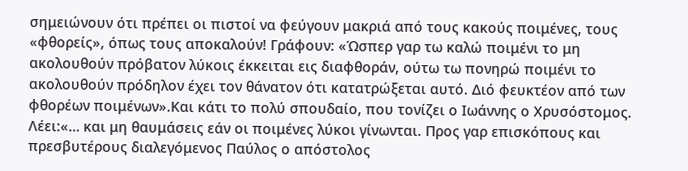σημειώνουν ότι πρέπει οι πιστοί να φεύγουν μακριά από τους κακούς ποιμένες, τους «φθορείς», όπως τους αποκαλούν! Γράφουν: «Ώσπερ γαρ τω καλώ ποιμένι το μη ακολουθούν πρόβατον λύκοις έκκειται εις διαφθοράν, ούτω τω πονηρώ ποιμένι το ακολουθούν πρόδηλον έχει τον θάνατον ότι κατατρώξεται αυτό. Διό φευκτέον από των φθορέων ποιμένων».Και κάτι το πολύ σπουδαίο, που τονίζει ο Ιωάννης ο Χρυσόστομος. Λέει:«… και μη θαυμάσεις εάν οι ποιμένες λύκοι γίνωνται. Προς γαρ επισκόπους και πρεσβυτέρους διαλεγόμενος Παύλος ο απόστολος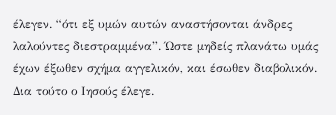έλεγεν. “ότι εξ υμών αυτών αναστήσονται άνδρες λαλούντες διεστραμμένα”. Ώστε μηδείς πλανάτω υμάς έχων έξωθεν σχήμα αγγελικόν, και έσωθεν διαβολικόν. Δια τούτο ο Ιησούς έλεγε.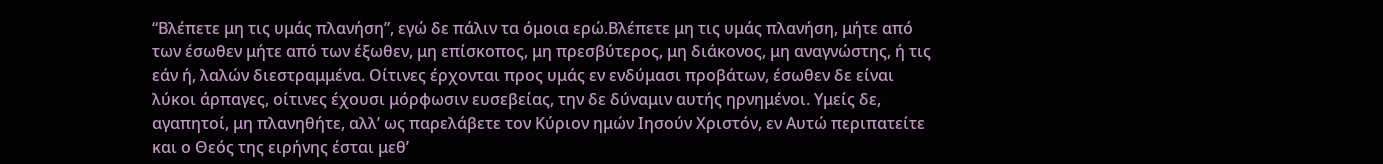“Βλέπετε μη τις υμάς πλανήση”, εγώ δε πάλιν τα όμοια ερώ.Βλέπετε μη τις υμάς πλανήση, μήτε από των έσωθεν μήτε από των έξωθεν, μη επίσκοπος, μη πρεσβύτερος, μη διάκονος, μη αναγνώστης, ή τις εάν ή, λαλών διεστραμμένα. Οίτινες έρχονται προς υμάς εν ενδύμασι προβάτων, έσωθεν δε είναι λύκοι άρπαγες, οίτινες έχουσι μόρφωσιν ευσεβείας, την δε δύναμιν αυτής ηρνημένοι. Υμείς δε, αγαπητοί, μη πλανηθήτε, αλλ’ ως παρελάβετε τον Κύριον ημών Ιησούν Χριστόν, εν Αυτώ περιπατείτε και ο Θεός της ειρήνης έσται μεθ’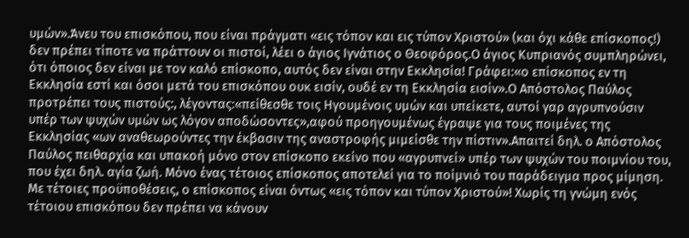υμών».Άνευ του επισκόπου, που είναι πράγματι «εις τόπον και εις τύπον Χριστού» (και όχι κάθε επίσκοπος!) δεν πρέπει τίποτε να πράττουν οι πιστοί, λέει ο άγιος Ιγνάτιος ο Θεοφόρος.Ο άγιος Κυπριανός συμπληρώνει, ότι όποιος δεν είναι με τον καλό επίσκοπο, αυτός δεν είναι στην Εκκλησία! Γράφει:«ο επίσκοπος εν τη Εκκλησία εστί και όσοι μετά του επισκόπου ουκ εισίν, ουδέ εν τη Εκκλησία εισίν».Ο Απόστολος Παύλος προτρέπει τους πιστούς:, λέγοντας:«πείθεσθε τοις Ηγουμένοις υμών και υπείκετε, αυτοί γαρ αγρυπνούσιν υπέρ των ψυχών υμών ως λόγον αποδώσοντες»,αφού προηγουμένως έγραψε για τους ποιμένες της Εκκλησίας «ων αναθεωρούντες την έκβασιν της αναστροφής μιμείσθε την πίστιν».Απαιτεί δηλ. ο Απόστολος Παύλος πειθαρχία και υπακοή μόνο στον επίσκοπο εκείνο που «αγρυπνεί» υπέρ των ψυχών του ποιμνίου του, που έχει δηλ. αγία ζωή. Μόνο ένας τέτοιος επίσκοπος αποτελεί για το ποίμνιό του παράδειγμα προς μίμηση. Με τέτοιες προϋποθέσεις, ο επίσκοπος είναι όντως «εις τόπον και τύπον Χριστού»! Χωρίς τη γνώμη ενός τέτοιου επισκόπου δεν πρέπει να κάνουν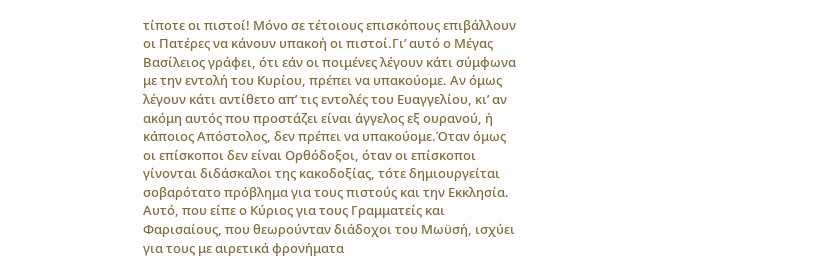τίποτε οι πιστοί! Μόνο σε τέτοιους επισκόπους επιβάλλουν οι Πατέρες να κάνουν υπακοή οι πιστοί.Γι’ αυτό ο Μέγας Βασίλειος γράφει, ότι εάν οι ποιμένες λέγουν κάτι σύμφωνα με την εντολή του Κυρίου, πρέπει να υπακούομε. Αν όμως λέγουν κάτι αντίθετο απ’ τις εντολές του Ευαγγελίου, κι’ αν ακόμη αυτός που προστάζει είναι άγγελος εξ ουρανού, ή κάποιος Απόστολος, δεν πρέπει να υπακούομε.Όταν όμως οι επίσκοποι δεν είναι Ορθόδοξοι, όταν οι επίσκοποι γίνονται διδάσκαλοι της κακοδοξίας, τότε δημιουργείται σοβαρότατο πρόβλημα για τους πιστούς και την Εκκλησία. Αυτό, που είπε ο Κύριος για τους Γραμματείς και Φαρισαίους, που θεωρούνταν διάδοχοι του Μωϋσή, ισχύει για τους με αιρετικά φρονήματα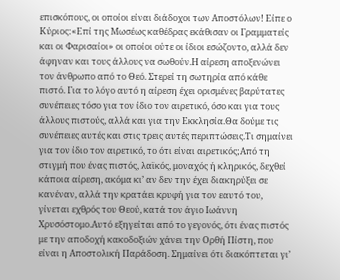επισκόπους, οι οποίοι είναι διάδοχοι των Αποστόλων! Είπε ο Κύριος:«Επί της Μωσέως καθέδρας εκάθισαν οι Γραμματείς και οι Φαρισαίοι» οι οποίοι ούτε οι ίδιοι εσώζοντο, αλλά δεν άφηναν και τους άλλους να σωθούν.Η αίρεση αποξενώνει τον άνθρωπο από το Θεό. Στερεί τη σωτηρία από κάθε πιστό. Για το λόγο αυτό η αίρεση έχει ορισμένες βαρύτατες συνέπειες τόσο για τον ίδιο τον αιρετικό, όσο και για τους άλλους πιστούς, αλλά και για την Εκκλησία.Θα δούμε τις συνέπειες αυτές και στις τρεις αυτές περιπτώσεις.Τι σημαίνει για τον ίδιο τον αιρετικό, το ότι είναι αιρετικός;Από τη στιγμή που ένας πιστός, λαϊκός, μοναχός ή κληρικός, δεχθεί κάποια αίρεση, ακόμα κι’ αν δεν την έχει διακηρύξει σε κανέναν, αλλά την κρατάει κρυφή για τον εαυτό του, γίνεται εχθρός του Θεού, κατά τον άγιο Ιωάννη Χρυσόστομο.Αυτό εξηγείται από το γεγονός, ότι ένας πιστός με την αποδοχή κακοδοξιών χάνει την Ορθή Πίστη, που είναι η Αποστολική Παράδοση. Σημαίνει ότι διακόπτεται γι’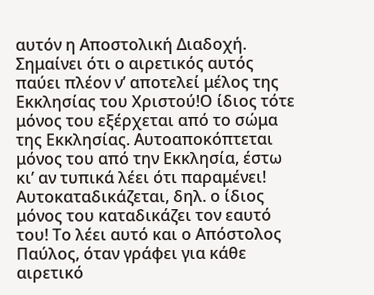αυτόν η Αποστολική Διαδοχή. Σημαίνει ότι ο αιρετικός αυτός παύει πλέον ν’ αποτελεί μέλος της Εκκλησίας του Χριστού!Ο ίδιος τότε μόνος του εξέρχεται από το σώμα της Εκκλησίας. Αυτοαποκόπτεται μόνος του από την Εκκλησία, έστω κι’ αν τυπικά λέει ότι παραμένει! Αυτοκαταδικάζεται, δηλ. ο ίδιος μόνος του καταδικάζει τον εαυτό του! Το λέει αυτό και ο Απόστολος Παύλος, όταν γράφει για κάθε αιρετικό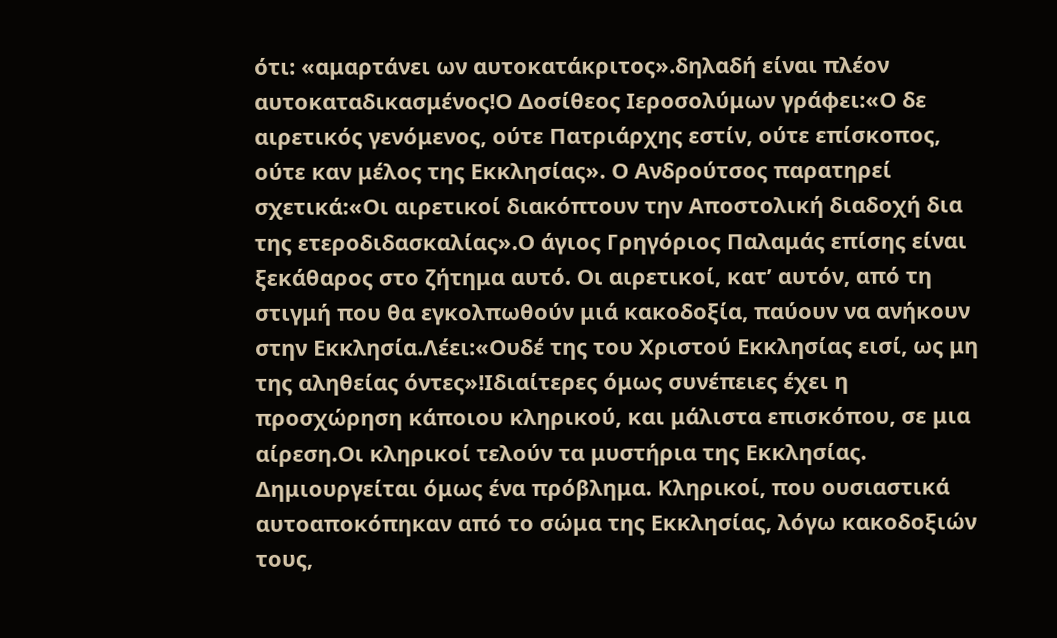ότι: «αμαρτάνει ων αυτοκατάκριτος».δηλαδή είναι πλέον αυτοκαταδικασμένος!Ο Δοσίθεος Ιεροσολύμων γράφει:«Ο δε αιρετικός γενόμενος, ούτε Πατριάρχης εστίν, ούτε επίσκοπος, ούτε καν μέλος της Εκκλησίας». Ο Ανδρούτσος παρατηρεί σχετικά:«Οι αιρετικοί διακόπτουν την Αποστολική διαδοχή δια της ετεροδιδασκαλίας».Ο άγιος Γρηγόριος Παλαμάς επίσης είναι ξεκάθαρος στο ζήτημα αυτό. Οι αιρετικοί, κατ’ αυτόν, από τη στιγμή που θα εγκολπωθούν μιά κακοδοξία, παύουν να ανήκουν στην Εκκλησία.Λέει:«Ουδέ της του Χριστού Εκκλησίας εισί, ως μη της αληθείας όντες»!Ιδιαίτερες όμως συνέπειες έχει η προσχώρηση κάποιου κληρικού, και μάλιστα επισκόπου, σε μια αίρεση.Οι κληρικοί τελούν τα μυστήρια της Εκκλησίας. Δημιουργείται όμως ένα πρόβλημα. Κληρικοί, που ουσιαστικά αυτοαποκόπηκαν από το σώμα της Εκκλησίας, λόγω κακοδοξιών τους,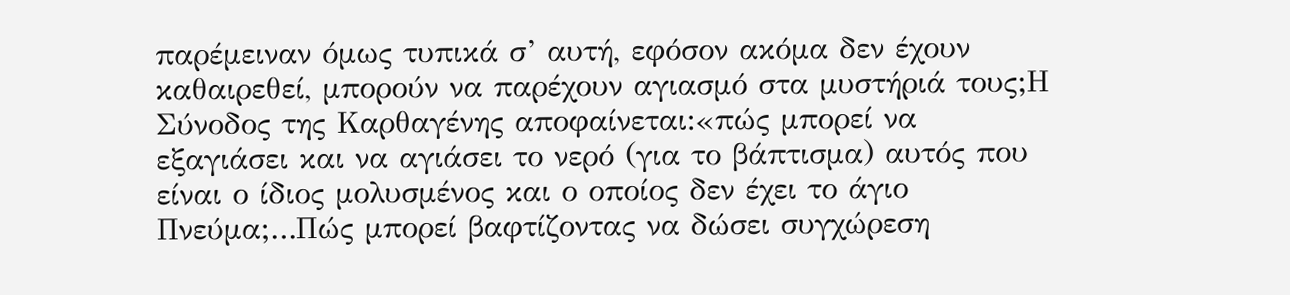παρέμειναν όμως τυπικά σ’ αυτή, εφόσον ακόμα δεν έχουν καθαιρεθεί, μπορούν να παρέχουν αγιασμό στα μυστήριά τους;Η Σύνοδος της Καρθαγένης αποφαίνεται:«πώς μπορεί να εξαγιάσει και να αγιάσει το νερό (για το βάπτισμα) αυτός που είναι ο ίδιος μολυσμένος και ο οποίος δεν έχει το άγιο Πνεύμα;…Πώς μπορεί βαφτίζοντας να δώσει συγχώρεση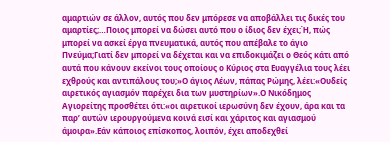αμαρτιών σε άλλον, αυτός που δεν μπόρεσε να αποβάλλει τις δικές του αμαρτίες;…Ποιος μπορεί να δώσει αυτό που ο ίδιος δεν έχει;Ή, πώς μπορεί να ασκεί έργα πνευματικά, αυτός που απέβαλε το άγιο Πνεύμα;Γιατί δεν μπορεί να δέχεται και να επιδοκιμάζει ο Θεός κάτι από αυτά που κάνουν εκείνοι τους οποίους ο Κύριος στα Ευαγγέλια τους λέει εχθρούς και αντιπάλους του;»Ο άγιος Λέων, πάπας Ρώμης, λέει:«Ουδείς αιρετικός αγιασμόν παρέχει δια των μυστηρίων».Ο Νικόδημος Αγιορείτης προσθέτει ότι:«οι αιρετικοί ιερωσύνη δεν έχουν, άρα και τα παρ’ αυτών ιερουργούμενα κοινά εισί και χάριτος και αγιασμού άμοιρα».Εάν κάποιος επίσκοπος, λοιπόν, έχει αποδεχθεί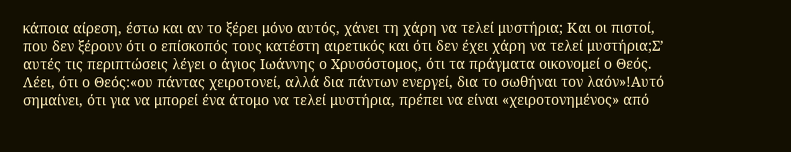κάποια αίρεση, έστω και αν το ξέρει μόνο αυτός, χάνει τη χάρη να τελεί μυστήρια; Και οι πιστοί, που δεν ξέρουν ότι ο επίσκοπός τους κατέστη αιρετικός και ότι δεν έχει χάρη να τελεί μυστήρια;Σ’ αυτές τις περιπτώσεις λέγει ο άγιος Ιωάννης ο Χρυσόστομος, ότι τα πράγματα οικονομεί ο Θεός. Λέει, ότι ο Θεός:«ου πάντας χειροτονεί, αλλά δια πάντων ενεργεί, δια το σωθήναι τον λαόν»!Αυτό σημαίνει, ότι για να μπορεί ένα άτομο να τελεί μυστήρια, πρέπει να είναι «χειροτονημένος» από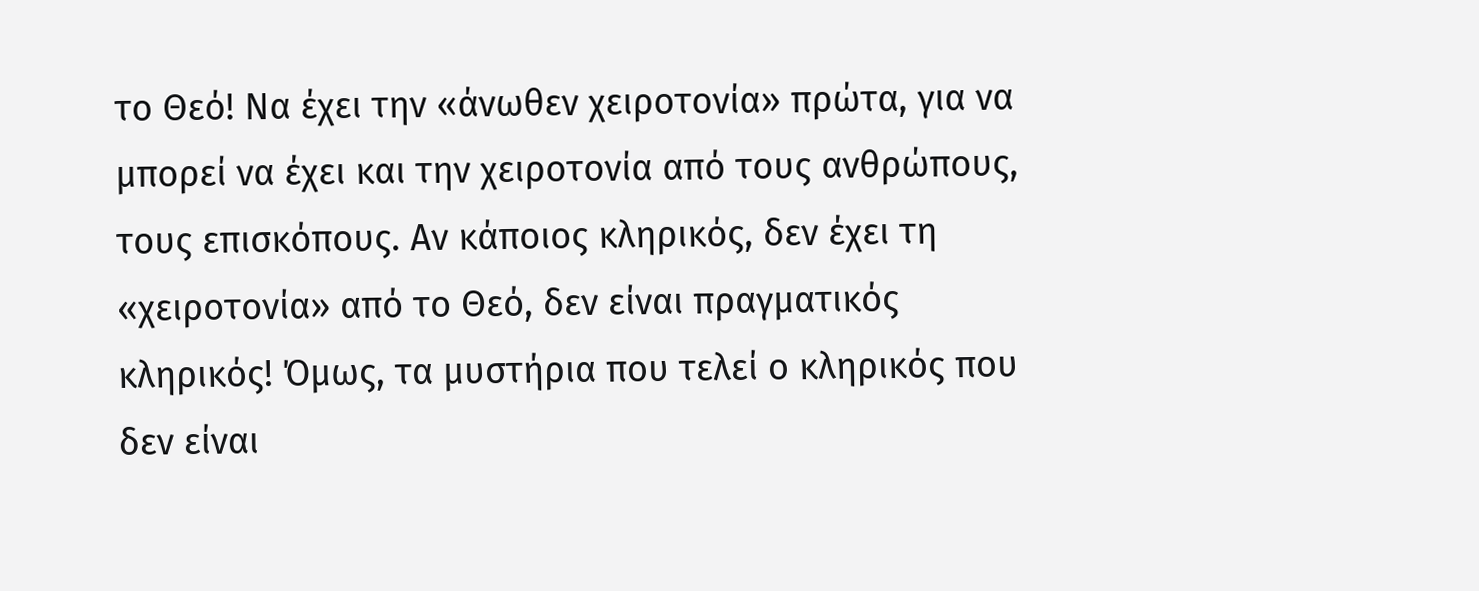το Θεό! Να έχει την «άνωθεν χειροτονία» πρώτα, για να μπορεί να έχει και την χειροτονία από τους ανθρώπους, τους επισκόπους. Αν κάποιος κληρικός, δεν έχει τη «χειροτονία» από το Θεό, δεν είναι πραγματικός κληρικός! Όμως, τα μυστήρια που τελεί ο κληρικός που δεν είναι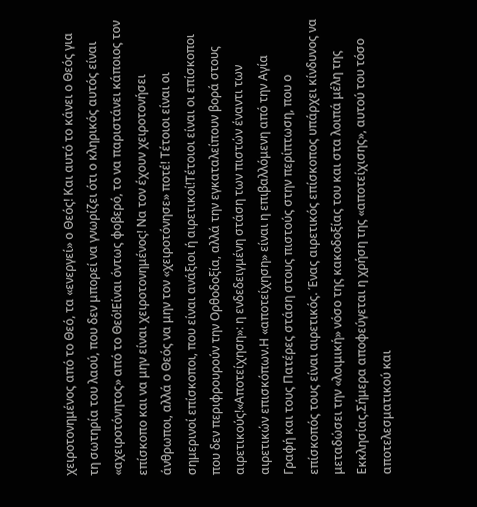χειροτονημένος από το Θεό, τα «ενεργεί» ο Θεός! Και αυτό το κάνει ο Θεός για τη σωτηρία του λαού, που δεν μπορεί να γνωρίζει ότι ο κληρικός αυτός είναι «αχειροτόνητος» από το Θεό!Είναι όντως φοβερό, το να παριστάνει κάποιος τον επίσκοπο και να μην είναι χειροτονημένος! Να τον έχουν χειροτονήσει άνθρωποι, αλλά ο Θεός να μην τον «χειροτόνησε» ποτέ! Τέτοιοι είναι οι σημερινοί επίσκοποι, που είναι ανάξιοι ή αιρετικοί!Τέτοιοι είναι οι επίσκοποι που δεν περιφρουρούν την Ορθοδοξία, αλλά την εγκαταλείπουν βορά στους αιρετικούς!«Αποτείχηση»: η ενδεδειγμένη στάση των πιστών έναντι των αιρετικών επισκόπων.Η «αποτείχηση» είναι η επιβαλλόμενη από την Αγία Γραφή και τους Πατέρες στάση στους πιστούς στην περίπτωση, που ο επίσκοπός τους είναι αιρετικός. Ένας αιρετικός επίσκοπος υπάρχει κίνδυνος να μεταδώσει την «λοιμική» νόσο της κακοδοξίας του και στα λοιπά μέλη της Εκκλησίας.Σήμερα αποφεύγεται η χρήση της «αποτείχισης», αυτού του τόσο αποτελεσματικού και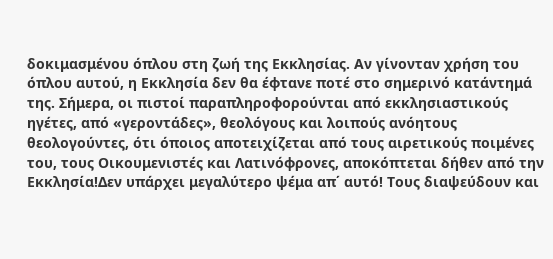δοκιμασμένου όπλου στη ζωή της Εκκλησίας. Αν γίνονταν χρήση του όπλου αυτού, η Εκκλησία δεν θα έφτανε ποτέ στο σημερινό κατάντημά της. Σήμερα, οι πιστοί παραπληροφορούνται από εκκλησιαστικούς ηγέτες, από «γεροντάδες», θεολόγους και λοιπούς ανόητους θεολογούντες, ότι όποιος αποτειχίζεται από τους αιρετικούς ποιμένες του, τους Οικουμενιστές και Λατινόφρονες, αποκόπτεται δήθεν από την Εκκλησία!Δεν υπάρχει μεγαλύτερο ψέμα απ΄ αυτό! Τους διαψεύδουν και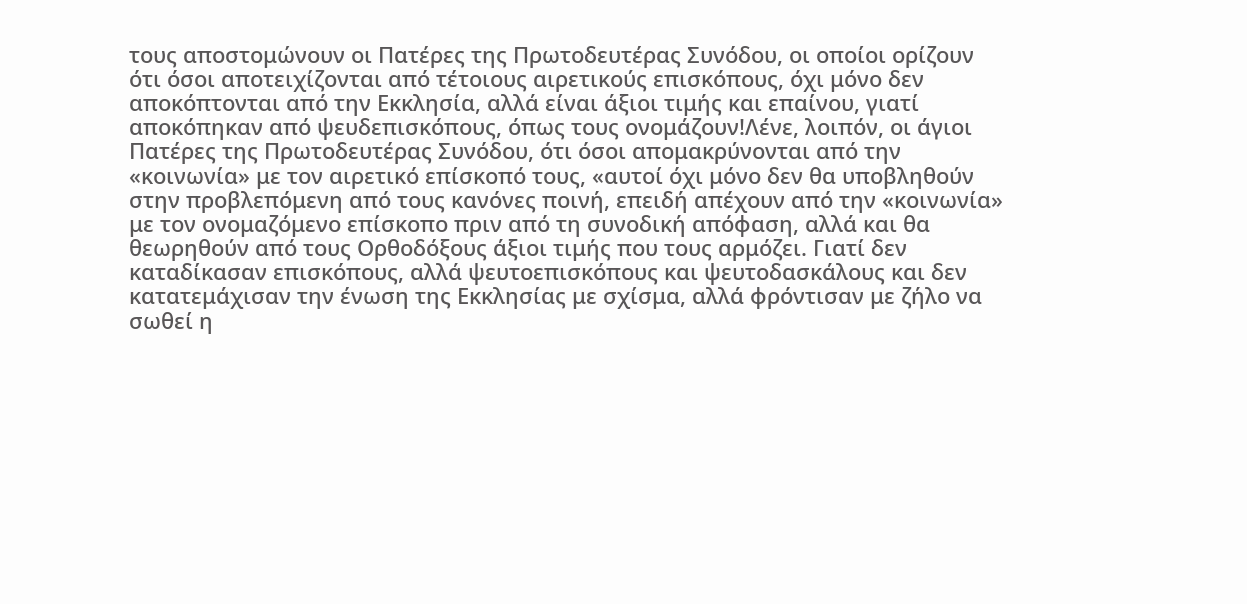τους αποστομώνουν οι Πατέρες της Πρωτοδευτέρας Συνόδου, οι οποίοι ορίζουν ότι όσοι αποτειχίζονται από τέτοιους αιρετικούς επισκόπους, όχι μόνο δεν αποκόπτονται από την Εκκλησία, αλλά είναι άξιοι τιμής και επαίνου, γιατί αποκόπηκαν από ψευδεπισκόπους, όπως τους ονομάζουν!Λένε, λοιπόν, οι άγιοι Πατέρες της Πρωτοδευτέρας Συνόδου, ότι όσοι απομακρύνονται από την «κοινωνία» με τον αιρετικό επίσκοπό τους, «αυτοί όχι μόνο δεν θα υποβληθούν στην προβλεπόμενη από τους κανόνες ποινή, επειδή απέχουν από την «κοινωνία» με τον ονομαζόμενο επίσκοπο πριν από τη συνοδική απόφαση, αλλά και θα θεωρηθούν από τους Ορθοδόξους άξιοι τιμής που τους αρμόζει. Γιατί δεν καταδίκασαν επισκόπους, αλλά ψευτοεπισκόπους και ψευτοδασκάλους και δεν κατατεμάχισαν την ένωση της Εκκλησίας με σχίσμα, αλλά φρόντισαν με ζήλο να σωθεί η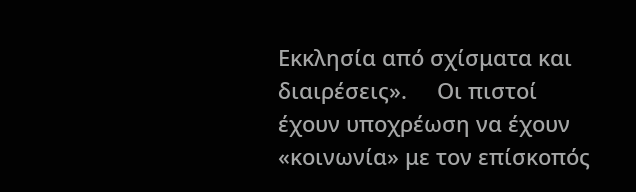Εκκλησία από σχίσματα και διαιρέσεις».     Οι πιστοί έχουν υποχρέωση να έχουν «κοινωνία» με τον επίσκοπός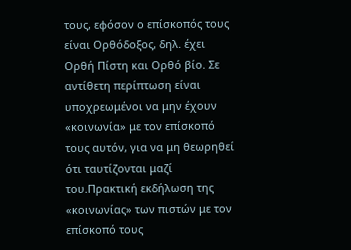τους, εφόσον ο επίσκοπός τους είναι Ορθόδοξος, δηλ. έχει Ορθή Πίστη και Ορθό βίο. Σε αντίθετη περίπτωση είναι υποχρεωμένοι να μην έχουν «κοινωνία» με τον επίσκοπό τους αυτόν, για να μη θεωρηθεί ότι ταυτίζονται μαζί του.Πρακτική εκδήλωση της «κοινωνίας» των πιστών με τον επίσκοπό τους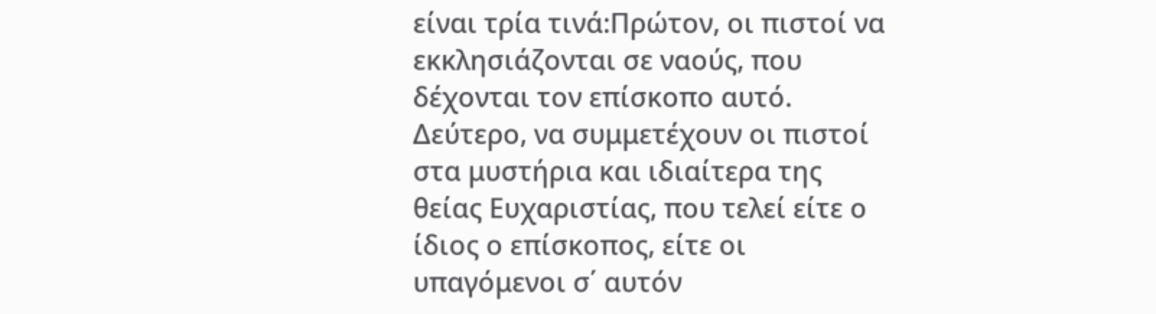είναι τρία τινά:Πρώτον, οι πιστοί να εκκλησιάζονται σε ναούς, που δέχονται τον επίσκοπο αυτό. Δεύτερο, να συμμετέχουν οι πιστοί στα μυστήρια και ιδιαίτερα της θείας Ευχαριστίας, που τελεί είτε ο ίδιος ο επίσκοπος, είτε οι υπαγόμενοι σ΄ αυτόν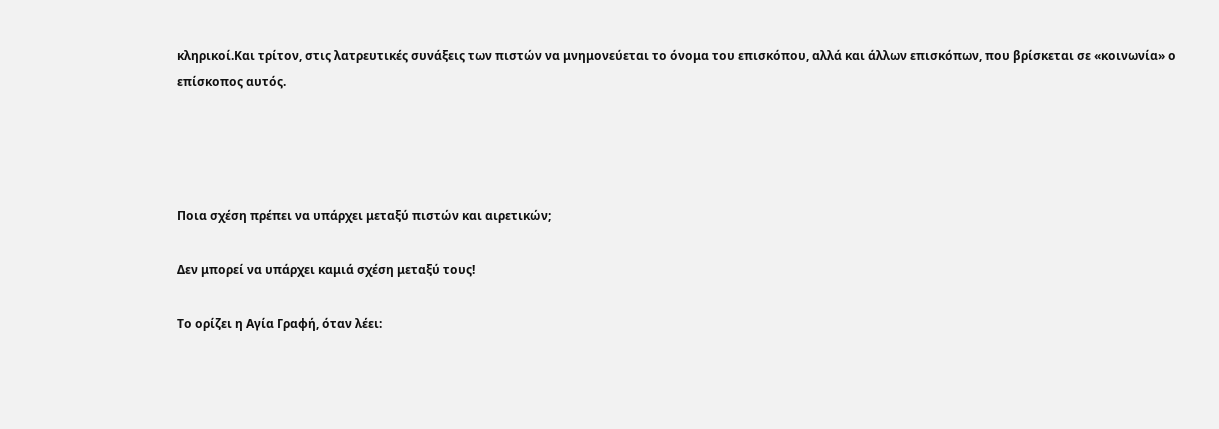κληρικοί.Και τρίτον, στις λατρευτικές συνάξεις των πιστών να μνημονεύεται το όνομα του επισκόπου, αλλά και άλλων επισκόπων, που βρίσκεται σε «κοινωνία» ο επίσκοπος αυτός.




Ποια σχέση πρέπει να υπάρχει μεταξύ πιστών και αιρετικών;

Δεν μπορεί να υπάρχει καμιά σχέση μεταξύ τους!

Το ορίζει η Αγία Γραφή, όταν λέει: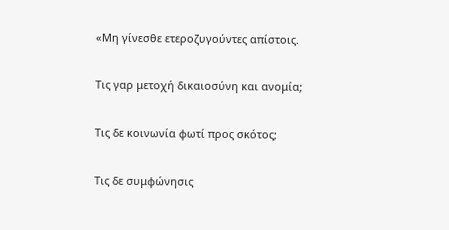«Μη γίνεσθε ετεροζυγούντες απίστοις.

Τις γαρ μετοχή δικαιοσύνη και ανομία;

Τις δε κοινωνία φωτί προς σκότος;

Τις δε συμφώνησις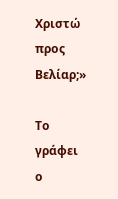Χριστώ προς Βελίαρ;»

Το γράφει ο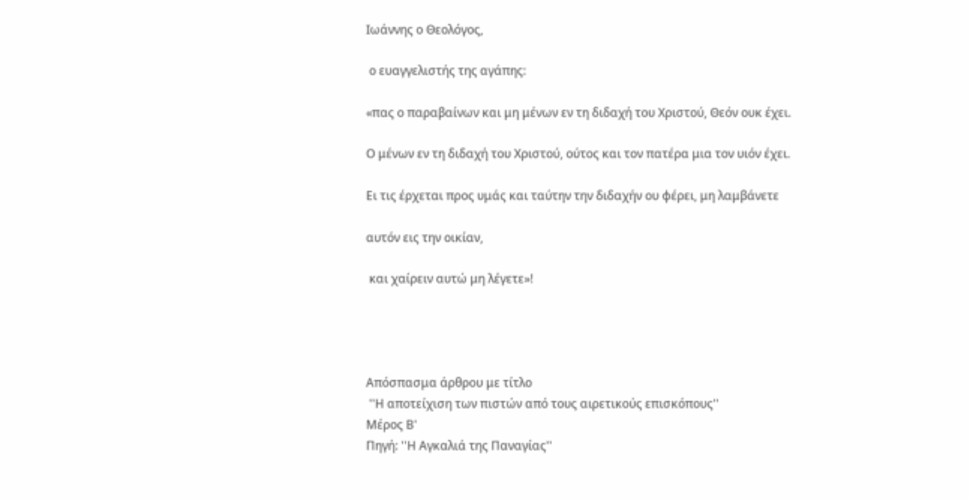Ιωάννης ο Θεολόγος,

 ο ευαγγελιστής της αγάπης:

«πας ο παραβαίνων και μη μένων εν τη διδαχή του Χριστού, Θεόν ουκ έχει.

Ο μένων εν τη διδαχή του Χριστού, ούτος και τον πατέρα μια τον υιόν έχει.

Ει τις έρχεται προς υμάς και ταύτην την διδαχήν ου φέρει, μη λαμβάνετε

αυτόν εις την οικίαν,

 και χαίρειν αυτώ μη λέγετε»!




Απόσπασμα άρθρου με τίτλο
 ''Η αποτείχιση των πιστών από τους αιρετικούς επισκόπους''
Μέρος Β'
Πηγή: ''Η Αγκαλιά της Παναγίας''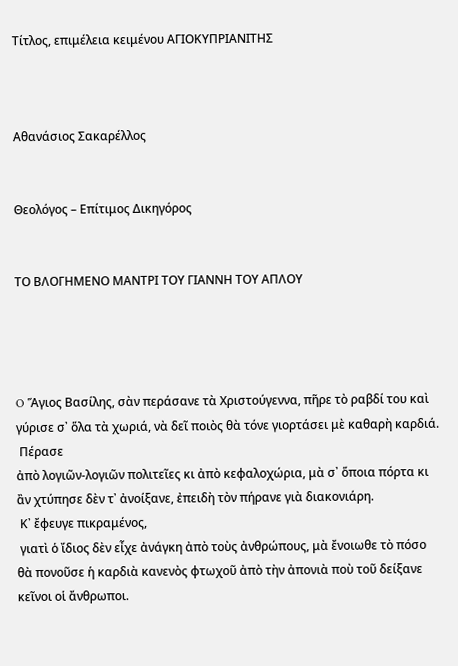Τίτλος, επιμέλεια κειμένου ΑΓΙΟΚΥΠΡΙΑΝΙΤΗΣ



Αθανάσιος Σακαρέλλος


Θεολόγος – Επίτιμος Δικηγόρος


ΤΟ ΒΛΟΓΗΜΕΝΟ ΜΑΝΤΡΙ ΤΟΥ ΓΙΑΝΝΗ ΤΟΥ ΑΠΛΟΥ




O Ἅγιος Βασίλης, σὰν περάσανε τὰ Χριστούγεννα, πῆρε τὸ ραβδί του καὶ γύρισε σ᾿ ὅλα τὰ χωριά, νὰ δεῖ ποιὸς θὰ τόνε γιορτάσει μὲ καθαρὴ καρδιά.
 Πέρασε
ἀπὸ λογιῶν-λογιῶν πολιτεῖες κι ἀπὸ κεφαλοχώρια, μὰ σ᾿ ὅποια πόρτα κι ἂν χτύπησε δὲν τ᾿ ἀνοίξανε, ἐπειδὴ τὸν πήρανε γιὰ διακονιάρη.
 Κ᾿ ἔφευγε πικραμένος,
 γιατὶ ὁ ἴδιος δὲν εἶχε ἀνάγκη ἀπὸ τοὺς ἀνθρώπους, μὰ ἔνοιωθε τὸ πόσο θὰ πονοῦσε ἡ καρδιὰ κανενὸς φτωχοῦ ἀπὸ τὴν ἀπονιὰ ποὺ τοῦ δείξανε κεῖνοι οἱ ἄνθρωποι.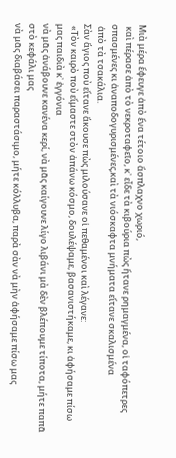Μιὰ μέρα ἔφευγε ἀπὸ ἕνα τέτοιο ἄσπλαχνο χωριό,
 καὶ πέρασε ἀπὸ τὸ νεκροταφεῖο, κ᾿ εἶδε τὰ κιβούρια πὼς ἤτανε ρημαγμένα, οἱ ταφόπετρες σπασμένες κι ἀναποδογυρισμένες,καὶ τὰ νιόσκαφτα μνήματα εἴτανε σκαλισμένα
 ἀπὸ τὰ τσακάλια.
Σὰν ἅγιος ποὺ εἴτανε ἄκουσε πὼς μιλούσανε οἱ πεθαμένοι καὶ λέγανε:
 «Τὸν καιρὸ ποὺ εἴμαστε στὸν ἀπάνω κόσμο, δουλέψαμε, βασανιστήκαμε, κι ἀφήσαμε πίσω μας παιδιὰ κ᾿ ἐγγόνια
νὰ μᾶς ἀνάβουνε κανένα κερί, νὰ μᾶς καίγουνε λίγο λιβάνι μὰ δὲν βλέπουμε τίποτα, μήτε παπᾶ στὸ κεφάλι μας
νὰ μᾶς διαβάσει παραστάσιμο, μήτε κόλλυβα, παρὰ σὰν νὰ μὴν ἀφήσαμε πίσω μας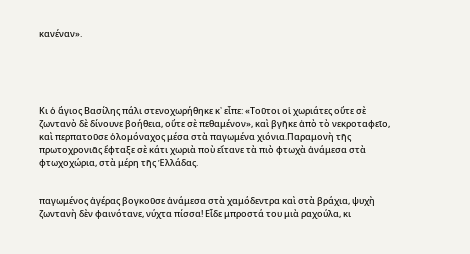κανέναν».





Κι ὁ ἅγιος Βασίλης πάλι στενοχωρήθηκε κ᾿ εἶπε: «Τοῦτοι οἱ χωριάτες οὔτε σὲ ζωντανὸ δὲ δίνουνε βοήθεια, οὔτε σὲ πεθαμένον», καὶ βγῆκε ἀπὸ τὸ νεκροταφεῖο, καὶ περπατοῦσε ὁλομόναχος μέσα στὰ παγωμένα χιόνια.Παραμονὴ τῆς πρωτοχρονιᾶς ἔφταξε σὲ κάτι χωριὰ ποὺ εἴτανε τὰ πιὸ φτωχὰ ἀνάμεσα στὰ φτωχοχώρια, στὰ μέρη τῆς Ἑλλάδας.


παγωμένος ἀγέρας βογκοῦσε ἀνάμεσα στὰ χαμόδεντρα καὶ στὰ βράχια, ψυχὴ ζωντανὴ δὲν φαινότανε, νύχτα πίσσα! Εἶδε μπροστά του μιὰ ραχούλα, κι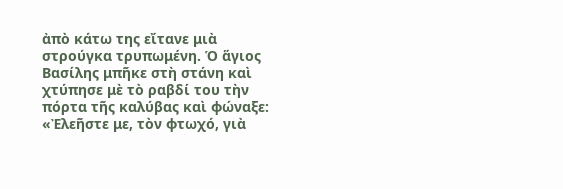ἀπὸ κάτω της εἴτανε μιὰ στρούγκα τρυπωμένη. Ὁ ἅγιος Βασίλης μπῆκε στὴ στάνη καὶ χτύπησε μὲ τὸ ραβδί του τὴν πόρτα τῆς καλύβας καὶ φώναξε: «Ἐλεῆστε με, τὸν φτωχό, γιὰ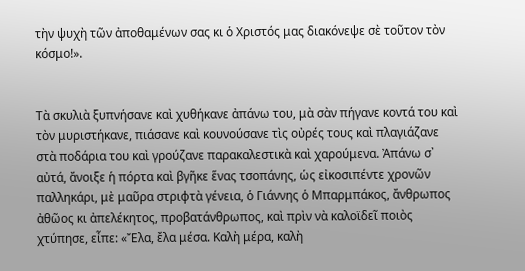τὴν ψυχὴ τῶν ἀποθαμένων σας κι ὁ Χριστός μας διακόνεψε σὲ τοῦτον τὸν κόσμο!».


Τὰ σκυλιὰ ξυπνήσανε καὶ χυθήκανε ἀπάνω του, μὰ σὰν πήγανε κοντά του καὶ τὸν μυριστήκανε, πιάσανε καὶ κουνούσανε τὶς οὐρές τους καὶ πλαγιάζανε στὰ ποδάρια του καὶ γρούζανε παρακαλεστικὰ καὶ χαρούμενα. Ἀπάνω σ᾿ αὐτά, ἄνοιξε ἡ πόρτα καὶ βγῆκε ἕνας τσοπάνης, ὡς εἰκοσιπέντε χρονῶν παλληκάρι, μὲ μαῦρα στριφτὰ γένεια, ὁ Γιάννης ὁ Μπαρμπάκος, ἄνθρωπος ἀθῶος κι ἀπελέκητος, προβατάνθρωπος, καὶ πρὶν νὰ καλοϊδεῖ ποιὸς χτύπησε, εἶπε: «Ἔλα, ἔλα μέσα. Καλὴ μέρα, καλὴ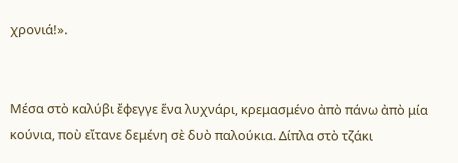χρονιά!».


Μέσα στὸ καλύβι ἔφεγγε ἕνα λυχνάρι, κρεμασμένο ἀπὸ πάνω ἀπὸ μία κούνια, ποὺ εἴτανε δεμένη σὲ δυὸ παλούκια. Δίπλα στὸ τζάκι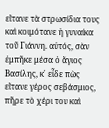εἴτανε τὰ στρωσίδια τους καὶ κοιμότανε ἡ γυναίκα τοῦ Γιάννη. αὐτός, σὰν ἐμπῆκε μέσα ὁ ἅγιος Βασίλης, κ᾿ εἶδε πὼς εἴτανε γέρος σεβάσμιος, πῆρε τὸ χέρι του καὶ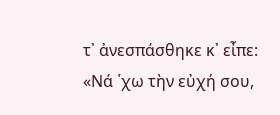τ᾿ ἀνεσπάσθηκε κ᾿ εἶπε: «Νά ῾χω τὴν εὐχή σου,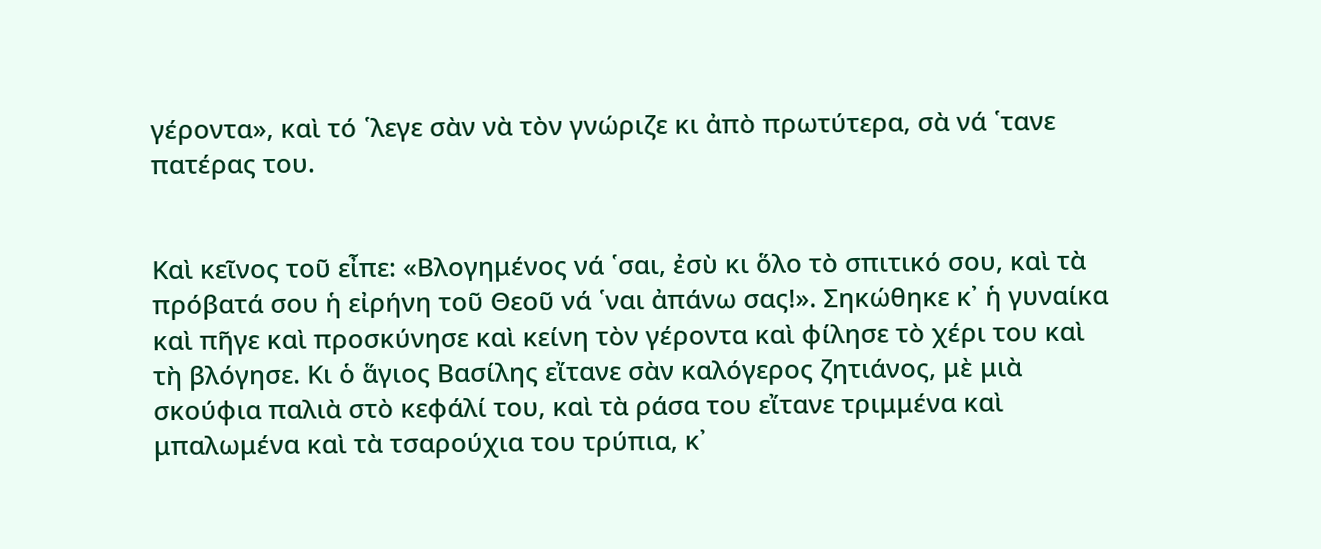γέροντα», καὶ τό ῾λεγε σὰν νὰ τὸν γνώριζε κι ἀπὸ πρωτύτερα, σὰ νά ῾τανε πατέρας του.


Καὶ κεῖνος τοῦ εἶπε: «Βλογημένος νά ῾σαι, ἐσὺ κι ὅλο τὸ σπιτικό σου, καὶ τὰ πρόβατά σου ἡ εἰρήνη τοῦ Θεοῦ νά ῾ναι ἀπάνω σας!». Σηκώθηκε κ᾿ ἡ γυναίκα καὶ πῆγε καὶ προσκύνησε καὶ κείνη τὸν γέροντα καὶ φίλησε τὸ χέρι του καὶ τὴ βλόγησε. Κι ὁ ἅγιος Βασίλης εἴτανε σὰν καλόγερος ζητιάνος, μὲ μιὰ σκούφια παλιὰ στὸ κεφάλί του, καὶ τὰ ράσα του εἴτανε τριμμένα καὶ μπαλωμένα καὶ τὰ τσαρούχια του τρύπια, κ᾿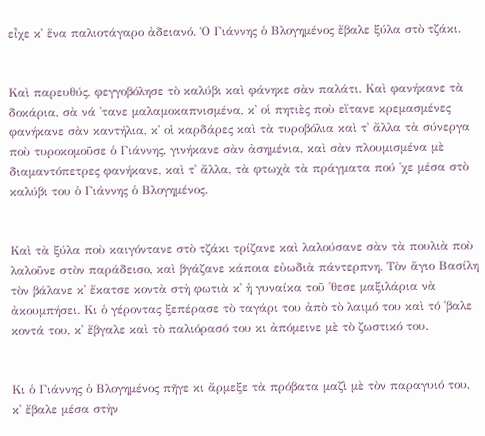εἶχε κ᾿ ἕνα παλιοτάγαρο ἀδειανό. Ὁ Γιάννης ὁ Βλογημένος ἔβαλε ξύλα στὸ τζάκι.


Καὶ παρευθύς, φεγγοβόλησε τὸ καλύβι καὶ φάνηκε σὰν παλάτι. Καὶ φανήκανε τὰ δοκάρια, σὰ νά ῾τανε μαλαμοκαπνισμένα, κ᾿ οἱ πητιὲς ποὺ εἴτανε κρεμασμένες φανήκανε σὰν καντήλια, κ᾿ οἱ καρδάρες καὶ τὰ τυροβόλια καὶ τ᾿ ἄλλα τὰ σύνεργα ποὺ τυροκομοῦσε ὁ Γιάννης, γινήκανε σὰν ἀσημένια, καὶ σὰν πλουμισμένα μὲ διαμαντόπετρες φανήκανε, καὶ τ᾿ ἄλλα, τὰ φτωχὰ τὰ πράγματα πού ῾χε μέσα στὸ καλύβι του ὁ Γιάννης ὁ Βλογημένος.


Καὶ τὰ ξύλα ποὺ καιγόντανε στὸ τζάκι τρίζανε καὶ λαλούσανε σὰν τὰ πουλιὰ ποὺ λαλοῦνε στὸν παράδεισο, καὶ βγάζανε κάποια εὐωδιὰ πάντερπνη. Τὸν ἅγιο Βασίλη τὸν βάλανε κ᾿ ἔκατσε κοντὰ στὴ φωτιὰ κ᾿ ἡ γυναίκα τοῦ ῾θεσε μαξιλάρια νὰ ἀκουμπήσει. Κι ὁ γέροντας ξεπέρασε τὸ ταγάρι του ἀπὸ τὸ λαιμό του καὶ τό ῾βαλε κοντά του, κ᾿ ἔβγαλε καὶ τὸ παλιόρασό του κι ἀπόμεινε μὲ τὸ ζωστικό του.


Κι ὁ Γιάννης ὁ Βλογημένος πῆγε κι ἄρμεξε τὰ πρόβατα μαζὶ μὲ τὸν παραγυιό του, κ᾿ ἔβαλε μέσα στὴν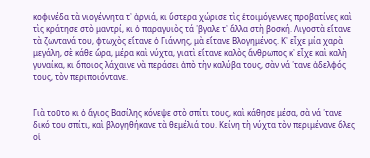κοφινέδα τὰ νιογέννητα τ᾿ ἀρνιά, κι ὕστερα χώρισε τὶς ἑτοιμόγεννες προβατίνες καὶ τὶς κράτησε στὸ μαντρί, κι ὁ παραγυιὸς τά ῾βγαλε τ᾿ ἄλλα στὴ βοσκή. Λιγοστὰ εἴτανε τὰ ζωντανά του, φτωχὸς εἴτανε ὁ Γιάννης, μὰ εἴτανε Βλογημένος. Κ᾿ εἶχε μία χαρὰ μεγάλη, σὲ κάθε ὥρα, μέρα καὶ νύχτα, γιατὶ εἴτανε καλὸς ἄνθρωπος κ᾿ εἶχε καὶ καλὴ γυναίκα, κι ὅποιος λάχαινε νὰ περάσει ἀπὸ τὴν καλύβα τους, σὰν νά ῾τανε ἀδελφός τους, τὸν περιποιόντανε.


Γιὰ τοῦτο κι ὁ ἅγιος Βασίλης κόνεψε στὸ σπίτι τους, καὶ κάθησε μέσα, σὰ νά ῾τανε δικό του σπίτι, καὶ βλογηθήκανε τὰ θεμέλιά του. Κείνη τὴ νύχτα τὸν περιμένανε ὅλες οἱ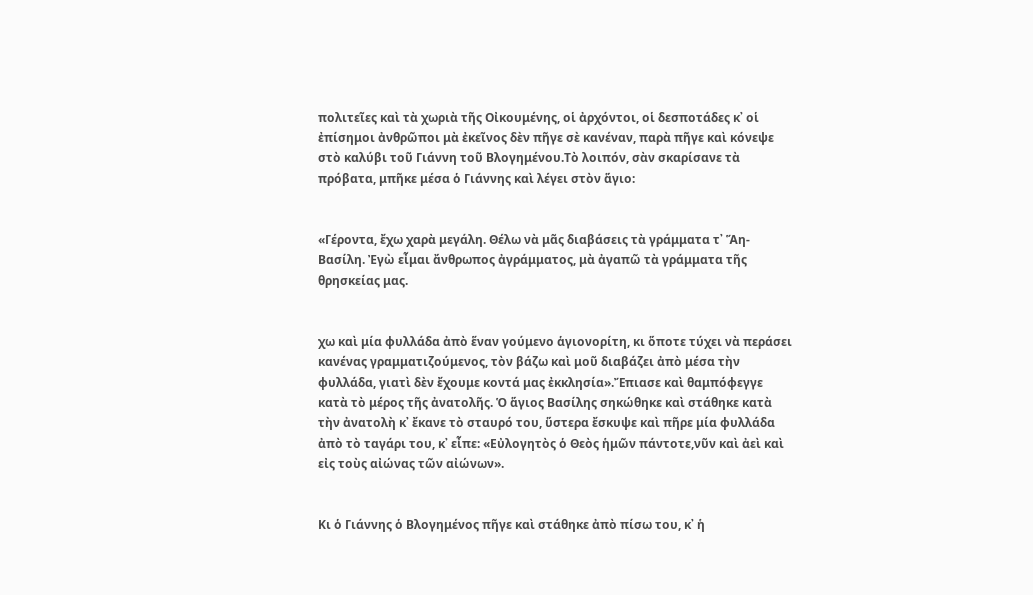πολιτεῖες καὶ τὰ χωριὰ τῆς Οἰκουμένης, οἱ ἀρχόντοι, οἱ δεσποτάδες κ᾿ οἱ ἐπίσημοι ἀνθρῶποι μὰ ἐκεῖνος δὲν πῆγε σὲ κανέναν, παρὰ πῆγε καὶ κόνεψε στὸ καλύβι τοῦ Γιάννη τοῦ Βλογημένου.Τὸ λοιπόν, σὰν σκαρίσανε τὰ πρόβατα, μπῆκε μέσα ὁ Γιάννης καὶ λέγει στὸν ἅγιο:


«Γέροντα, ἔχω χαρὰ μεγάλη. Θέλω νὰ μᾶς διαβάσεις τὰ γράμματα τ᾿ Ἅη-Βασίλη. Ἐγὼ εἶμαι ἄνθρωπος ἀγράμματος, μὰ ἀγαπῶ τὰ γράμματα τῆς θρησκείας μας.


χω καὶ μία φυλλάδα ἀπὸ ἕναν γούμενο ἁγιονορίτη, κι ὅποτε τύχει νὰ περάσει κανένας γραμματιζούμενος, τὸν βάζω καὶ μοῦ διαβάζει ἀπὸ μέσα τὴν φυλλάδα, γιατὶ δὲν ἔχουμε κοντά μας ἐκκλησία».Ἔπιασε καὶ θαμπόφεγγε κατὰ τὸ μέρος τῆς ἀνατολῆς. Ὁ ἅγιος Βασίλης σηκώθηκε καὶ στάθηκε κατὰ τὴν ἀνατολὴ κ᾿ ἔκανε τὸ σταυρό του, ὕστερα ἔσκυψε καὶ πῆρε μία φυλλάδα ἀπὸ τὸ ταγάρι του, κ᾿ εἶπε: «Εὐλογητὸς ὁ Θεὸς ἡμῶν πάντοτε,νῦν καὶ ἀεὶ καὶ εἰς τοὺς αἰώνας τῶν αἰώνων».


Κι ὁ Γιάννης ὁ Βλογημένος πῆγε καὶ στάθηκε ἀπὸ πίσω του, κ᾿ ἡ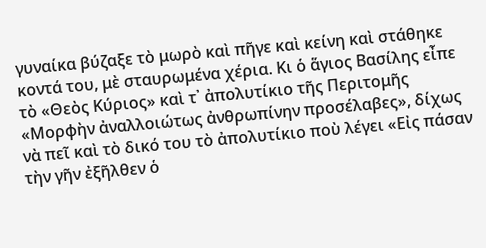γυναίκα βύζαξε τὸ μωρὸ καὶ πῆγε καὶ κείνη καὶ στάθηκε κοντά του, μὲ σταυρωμένα χέρια. Κι ὁ ἅγιος Βασίλης εἶπε τὸ «Θεὸς Κύριος» καὶ τ᾿ ἀπολυτίκιο τῆς Περιτομῆς «Μορφὴν ἀναλλοιώτως ἀνθρωπίνην προσέλαβες», δίχως νὰ πεῖ καὶ τὸ δικό του τὸ ἀπολυτίκιο ποὺ λέγει «Εἰς πάσαν τὴν γῆν ἐξῆλθεν ὁ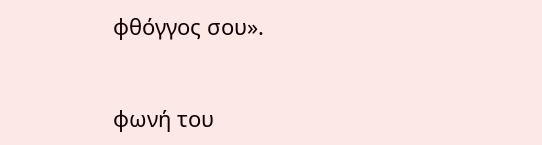φθόγγος σου».


φωνή του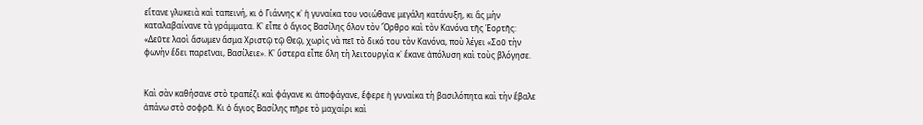εἴτανε γλυκειὰ καὶ ταπεινή, κι ὁ Γιάννης κ᾿ ἡ γυναίκα του νοιώθανε μεγάλη κατάνυξη, κι ἂς μὴν καταλαβαίνανε τὰ γράμματα. Κ᾿ εἶπε ὁ ἅγιος Βασίλης ὅλον τὸν Ὄρθρο καὶ τὸν Κανόνα τῆς Ἑορτῆς: «Δεῦτε λαοὶ ἄσωμεν ἄσμα Χριστῷ τῷ Θεῷ, χωρὶς νὰ πεῖ τὸ δικό του τὸν Κανόνα, ποὺ λέγει «Σοῦ τὴν φωνὴν ἔδει παρεῖναι, Βασίλειε». Κ᾿ ὕστερα εἶπε ὅλη τὴ λειτουργία κ᾿ ἔκανε ἀπόλυση καὶ τοὺς βλόγησε.


Καὶ σὰν καθήσανε στὸ τραπέζι καὶ φάγανε κι ἀποφάγανε, ἔφερε ἡ γυναίκα τὴ βασιλόπητα καὶ τὴν ἔβαλε ἀπάνω στὸ σοφρᾶ. Κι ὁ ἅγιος Βασίλης πῆρε τὸ μαχαίρι καὶ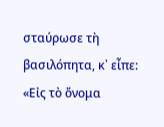σταύρωσε τὴ βασιλόπητα, κ᾿ εἶπε: «Εἰς τὸ ὄνομα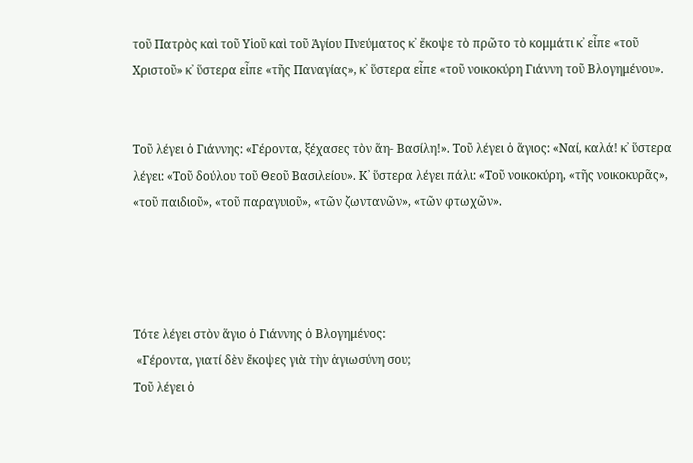τοῦ Πατρὸς καὶ τοῦ Υἱοῦ καὶ τοῦ Ἁγίου Πνεύματος κ᾿ ἔκοψε τὸ πρῶτο τὸ κομμάτι κ᾿ εἶπε «τοῦ Χριστοῦ» κ᾿ ὕστερα εἶπε «τῆς Παναγίας», κ᾿ ὕστερα εἶπε «τοῦ νοικοκύρη Γιάννη τοῦ Βλογημένου».


Τοῦ λέγει ὁ Γιάννης: «Γέροντα, ξέχασες τὸν ἅη- Βασίλη!». Τοῦ λέγει ὁ ἅγιος: «Ναί, καλά! κ᾿ ὕστερα λέγει: «Τοῦ δούλου τοῦ Θεοῦ Βασιλείου». Κ᾿ ὕστερα λέγει πάλι: «Τοῦ νοικοκύρη, «τῆς νοικοκυρᾶς», «τοῦ παιδιοῦ», «τοῦ παραγυιοῦ», «τῶν ζωντανῶν», «τῶν φτωχῶν».




Τότε λέγει στὸν ἅγιο ὁ Γιάννης ὁ Βλογημένος:
 «Γέροντα, γιατί δὲν ἔκοψες γιὰ τὴν ἁγιωσύνη σου;
Τοῦ λέγει ὁ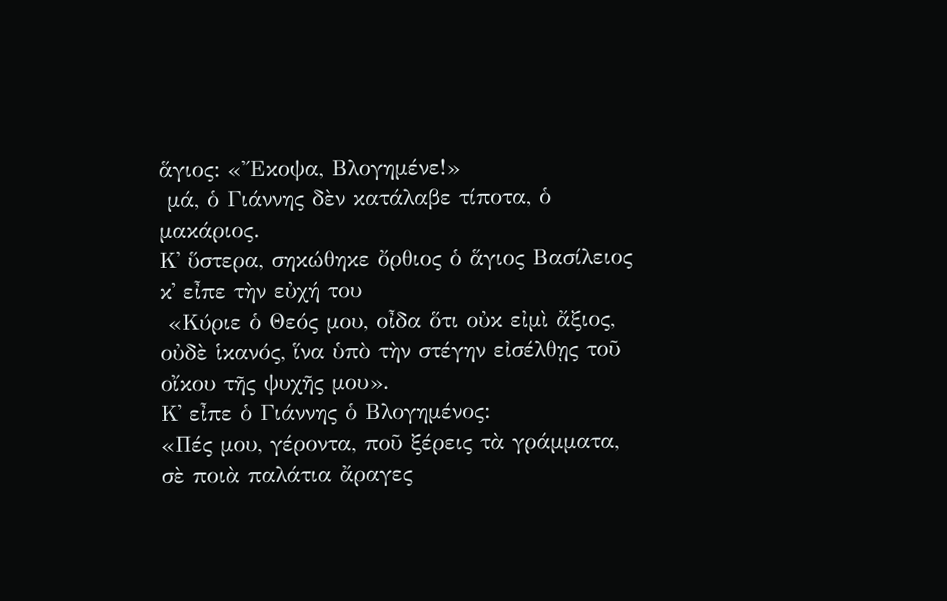ἅγιος: «Ἔκοψα, Βλογημένε!»
 μά, ὁ Γιάννης δὲν κατάλαβε τίποτα, ὁ μακάριος.
Κ᾿ ὕστερα, σηκώθηκε ὄρθιος ὁ ἅγιος Βασίλειος κ᾿ εἶπε τὴν εὐχή του
 «Κύριε ὁ Θεός μου, οἶδα ὅτι οὐκ εἰμὶ ἄξιος, οὐδὲ ἱκανός, ἵνα ὑπὸ τὴν στέγην εἰσέλθῃς τοῦ οἴκου τῆς ψυχῆς μου».
Κ᾿ εἶπε ὁ Γιάννης ὁ Βλογημένος:
«Πές μου, γέροντα, ποῦ ξέρεις τὰ γράμματα, σὲ ποιὰ παλάτια ἄραγες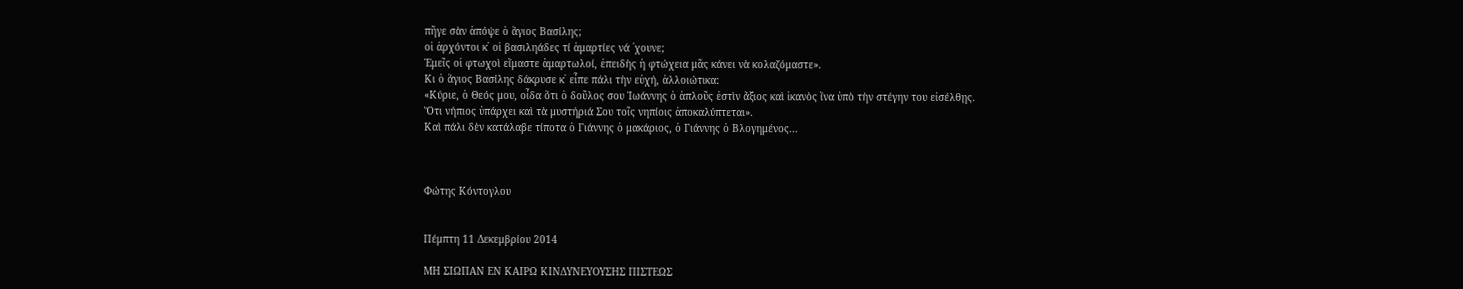πῆγε σὰν ἀπόψε ὁ ἅγιος Βασίλης;
οἱ ἀρχόντοι κ᾿ οἱ βασιληάδες τί ἁμαρτίες νά ῾χουνε;
Ἐμεῖς οἱ φτωχοὶ εἴμαστε ἁμαρτωλοί, ἐπειδὴς ἡ φτώχεια μᾶς κάνει νὰ κολαζόμαστε».
Κι ὁ ἅγιος Βασίλης δάκρυσε κ᾿ εἶπε πάλι τὴν εὐχή, ἀλλοιώτικα:
«Κύριε, ὁ Θεός μου, οἶδα ὅτι ὁ δοῦλος σου Ἰωάννης ὁ ἁπλοῦς ἐστὶν ἄξιος καὶ ἱκανὸς ἵνα ὑπὸ τὴν στέγην του εἰσέλθῃς.
Ὅτι νήπιος ὑπάρχει καὶ τὰ μυστήριά Σου τοῖς νηπίοις ἀποκαλύπτεται».
Καὶ πάλι δὲν κατάλαβε τίποτα ὁ Γιάννης ὁ μακάριος, ὁ Γιάννης ὁ Βλογημένος...



Φώτης Κόντογλου


Πέμπτη 11 Δεκεμβρίου 2014

ΜΗ ΣΙΩΠΑΝ ΕΝ ΚΑΙΡΩ ΚΙΝΔΥΝΕΥΟΥΣΗΣ ΠΙΣΤΕΩΣ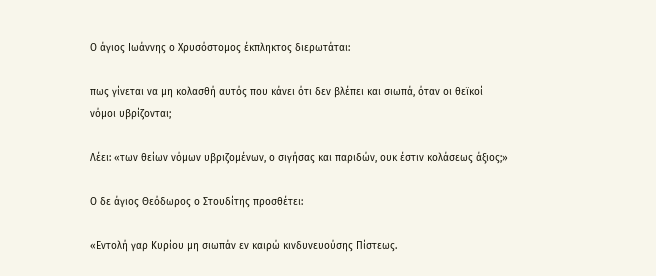Ο άγιος Ιωάννης ο Χρυσόστομος έκπληκτος διερωτάται:

πως γίνεται να μη κολασθή αυτός που κάνει ότι δεν βλέπει και σιωπά, όταν οι θεϊκοί νόμοι υβρίζονται;

Λέει: «των θείων νόμων υβριζομένων, ο σιγήσας και παριδών, ουκ έστιν κολάσεως άξιος;»

Ο δε άγιος Θεόδωρος ο Στουδίτης προσθέτει:

«Εντολή γαρ Κυρίου μη σιωπάν εν καιρώ κινδυνευούσης Πίστεως.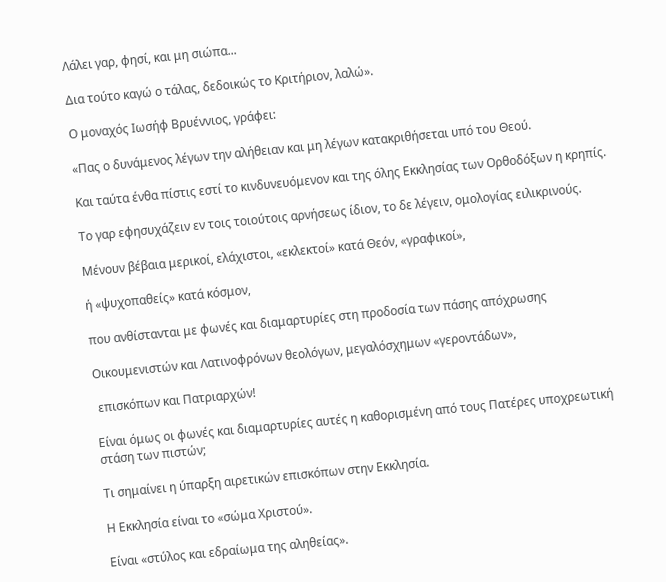Λάλει γαρ, φησί, και μη σιώπα...

Δια τούτο καγώ ο τάλας, δεδοικώς το Κριτήριον, λαλώ».

Ο μοναχός Ιωσήφ Βρυέννιος, γράφει:

«Πας ο δυνάμενος λέγων την αλήθειαν και μη λέγων κατακριθήσεται υπό του Θεού.

Και ταύτα ένθα πίστις εστί το κινδυνευόμενον και της όλης Εκκλησίας των Ορθοδόξων η κρηπίς.

Το γαρ εφησυχάζειν εν τοις τοιούτοις αρνήσεως ίδιον, το δε λέγειν, ομολογίας ειλικρινούς.

Μένουν βέβαια μερικοί, ελάχιστοι, «εκλεκτοί» κατά Θεόν, «γραφικοί»,

ή «ψυχοπαθείς» κατά κόσμον,

που ανθίστανται με φωνές και διαμαρτυρίες στη προδοσία των πάσης απόχρωσης

Οικουμενιστών και Λατινοφρόνων θεολόγων, μεγαλόσχημων «γεροντάδων»,

 επισκόπων και Πατριαρχών!

Είναι όμως οι φωνές και διαμαρτυρίες αυτές η καθορισμένη από τους Πατέρες υποχρεωτική στάση των πιστών;

Τι σημαίνει η ύπαρξη αιρετικών επισκόπων στην Εκκλησία.

Η Εκκλησία είναι το «σώμα Χριστού».

Είναι «στύλος και εδραίωμα της αληθείας».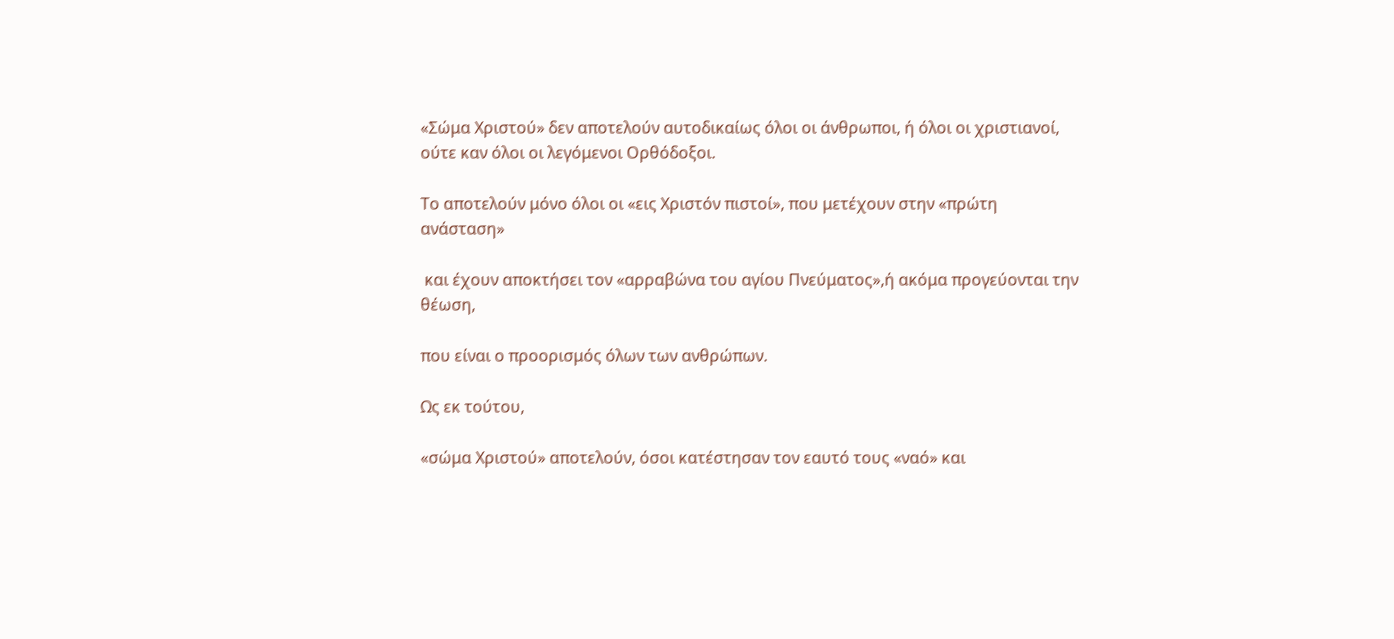«Σώμα Χριστού» δεν αποτελούν αυτοδικαίως όλοι οι άνθρωποι, ή όλοι οι χριστιανοί, ούτε καν όλοι οι λεγόμενοι Ορθόδοξοι.

Το αποτελούν μόνο όλοι οι «εις Χριστόν πιστοί», που μετέχουν στην «πρώτη ανάσταση»

 και έχουν αποκτήσει τον «αρραβώνα του αγίου Πνεύματος»,ή ακόμα προγεύονται την θέωση,

που είναι ο προορισμός όλων των ανθρώπων.

Ως εκ τούτου,

«σώμα Χριστού» αποτελούν, όσοι κατέστησαν τον εαυτό τους «ναό» και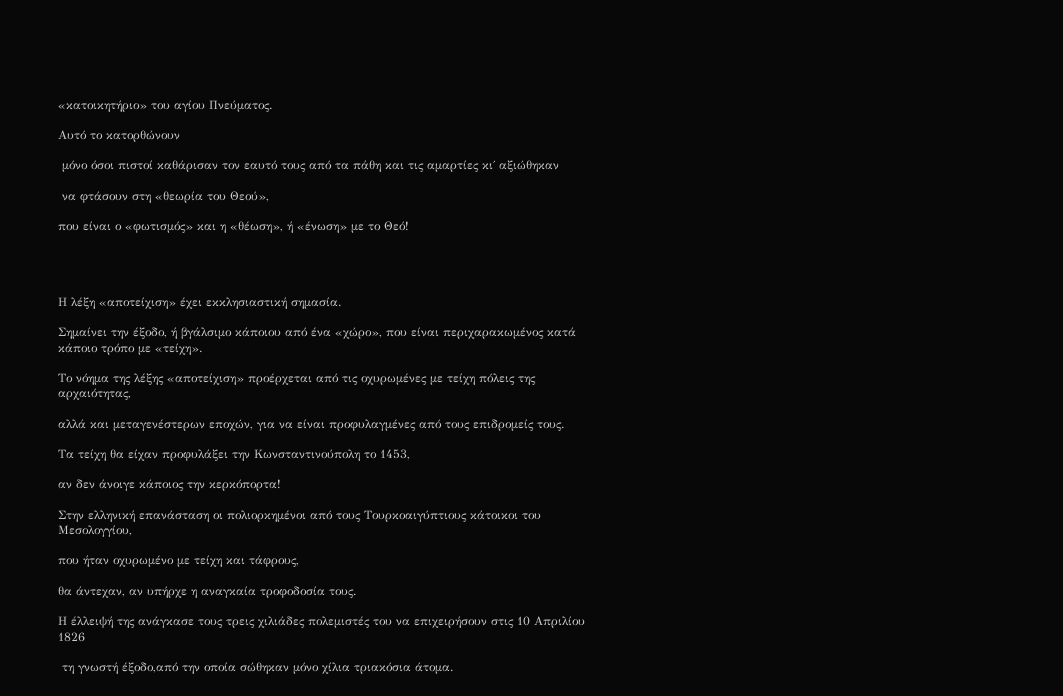«κατοικητήριο» του αγίου Πνεύματος.

Αυτό το κατορθώνουν

 μόνο όσοι πιστοί καθάρισαν τον εαυτό τους από τα πάθη και τις αμαρτίες κι΄ αξιώθηκαν

 να φτάσουν στη «θεωρία του Θεού»,

που είναι ο «φωτισμός» και η «θέωση», ή «ένωση» με το Θεό!




Η λέξη «αποτείχιση» έχει εκκλησιαστική σημασία.

Σημαίνει την έξοδο, ή βγάλσιμο κάποιου από ένα «χώρο», που είναι περιχαρακωμένος κατά κάποιο τρόπο με «τείχη».

Το νόημα της λέξης «αποτείχιση» προέρχεται από τις οχυρωμένες με τείχη πόλεις της αρχαιότητας,

αλλά και μεταγενέστερων εποχών, για να είναι προφυλαγμένες από τους επιδρομείς τους.

Τα τείχη θα είχαν προφυλάξει την Κωνσταντινούπολη το 1453,

αν δεν άνοιγε κάποιος την κερκόπορτα!

Στην ελληνική επανάσταση οι πολιορκημένοι από τους Τουρκοαιγύπτιους κάτοικοι του Μεσολογγίου,

που ήταν οχυρωμένο με τείχη και τάφρους,

θα άντεχαν, αν υπήρχε η αναγκαία τροφοδοσία τους.

Η έλλειψή της ανάγκασε τους τρεις χιλιάδες πολεμιστές του να επιχειρήσουν στις 10 Απριλίου 1826

 τη γνωστή έξοδο,από την οποία σώθηκαν μόνο χίλια τριακόσια άτομα.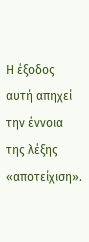Η έξοδος αυτή απηχεί την έννοια της λέξης «αποτείχιση».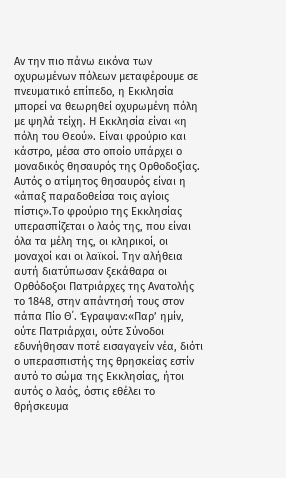Αν την πιο πάνω εικόνα των οχυρωμένων πόλεων μεταφέρουμε σε πνευματικό επίπεδο, η Εκκλησία μπορεί να θεωρηθεί οχυρωμένη πόλη με ψηλά τείχη. Η Εκκλησία είναι «η πόλη του Θεού». Είναι φρούριο και κάστρο, μέσα στο οποίο υπάρχει ο μοναδικός θησαυρός της Ορθοδοξίας. Αυτός ο ατίμητος θησαυρός είναι η «άπαξ παραδοθείσα τοις αγίοις πίστις».Το φρούριο της Εκκλησίας υπερασπίζεται ο λαός της, που είναι όλα τα μέλη της, οι κληρικοί, οι μοναχοί και οι λαϊκοί. Την αλήθεια αυτή διατύπωσαν ξεκάθαρα οι Ορθόδοξοι Πατριάρχες της Ανατολής το 1848, στην απάντησή τους στον πάπα Πίο Θ΄. Έγραψαν:«Παρ’ ημίν, ούτε Πατριάρχαι, ούτε Σύνοδοι εδυνήθησαν ποτέ εισαγαγείν νέα, διότι ο υπερασπιστής της θρησκείας εστίν αυτό το σώμα της Εκκλησίας, ήτοι αυτός ο λαός, όστις εθέλει το θρήσκευμα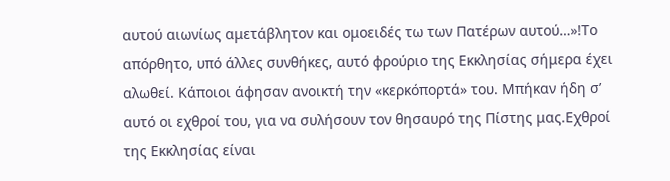αυτού αιωνίως αμετάβλητον και ομοειδές τω των Πατέρων αυτού…»!Το απόρθητο, υπό άλλες συνθήκες, αυτό φρούριο της Εκκλησίας σήμερα έχει αλωθεί. Κάποιοι άφησαν ανοικτή την «κερκόπορτά» του. Μπήκαν ήδη σ’ αυτό οι εχθροί του, για να συλήσουν τον θησαυρό της Πίστης μας.Εχθροί της Εκκλησίας είναι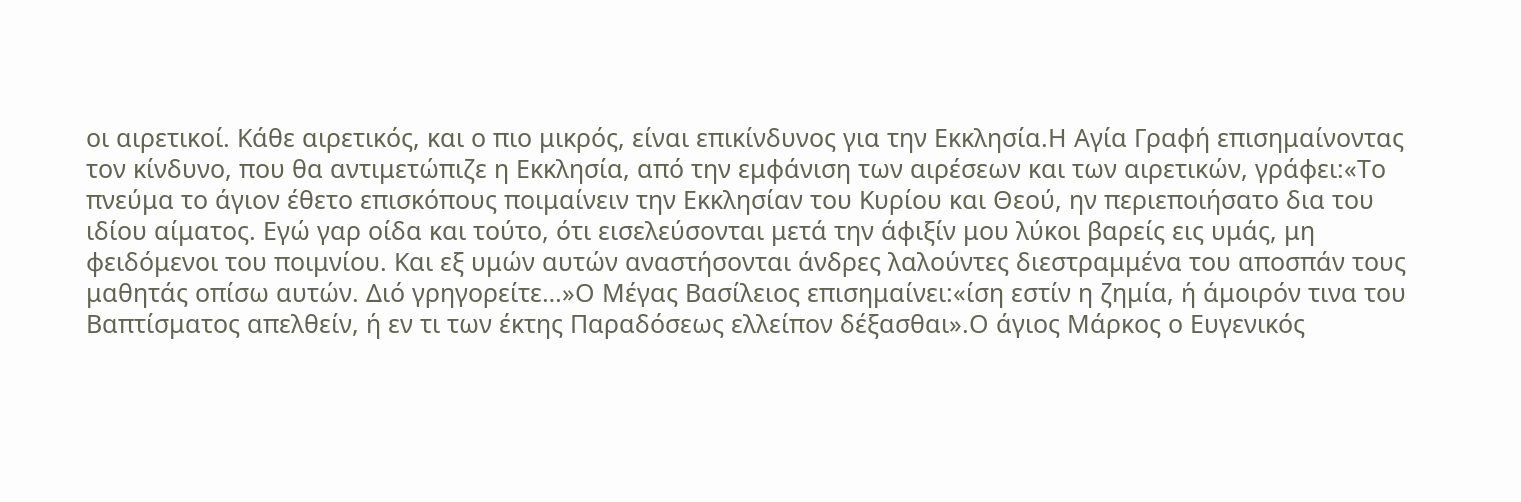οι αιρετικοί. Κάθε αιρετικός, και ο πιο μικρός, είναι επικίνδυνος για την Εκκλησία.Η Αγία Γραφή επισημαίνοντας τον κίνδυνο, που θα αντιμετώπιζε η Εκκλησία, από την εμφάνιση των αιρέσεων και των αιρετικών, γράφει:«Το πνεύμα το άγιον έθετο επισκόπους ποιμαίνειν την Εκκλησίαν του Κυρίου και Θεού, ην περιεποιήσατο δια του ιδίου αίματος. Εγώ γαρ οίδα και τούτο, ότι εισελεύσονται μετά την άφιξίν μου λύκοι βαρείς εις υμάς, μη φειδόμενοι του ποιμνίου. Και εξ υμών αυτών αναστήσονται άνδρες λαλούντες διεστραμμένα του αποσπάν τους μαθητάς οπίσω αυτών. Διό γρηγορείτε…»Ο Μέγας Βασίλειος επισημαίνει:«ίση εστίν η ζημία, ή άμοιρόν τινα του Βαπτίσματος απελθείν, ή εν τι των έκτης Παραδόσεως ελλείπον δέξασθαι».Ο άγιος Μάρκος ο Ευγενικός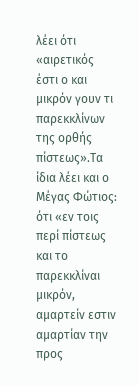λέει ότι «αιρετικός έστι ο και μικρόν γουν τι παρεκκλίνων της ορθής πίστεως».Τα ίδια λέει και ο Μέγας Φώτιος: ότι «εν τοις περί πίστεως και το παρεκκλίναι μικρόν, αμαρτείν εστιν αμαρτίαν την προς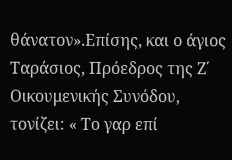θάνατον».Επίσης, και ο άγιος Ταράσιος, Πρόεδρος της Ζ΄ Οικουμενικής Συνόδου, τονίζει: « Το γαρ επί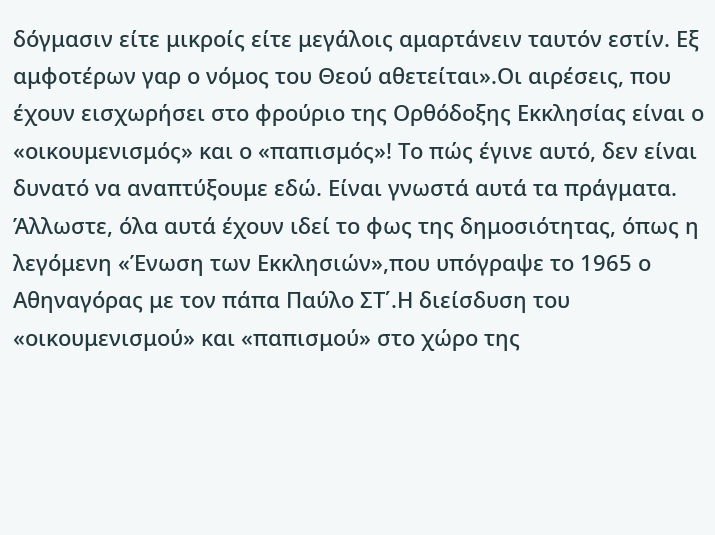δόγμασιν είτε μικροίς είτε μεγάλοις αμαρτάνειν ταυτόν εστίν. Εξ αμφοτέρων γαρ ο νόμος του Θεού αθετείται».Οι αιρέσεις, που έχουν εισχωρήσει στο φρούριο της Ορθόδοξης Εκκλησίας είναι ο «οικουμενισμός» και ο «παπισμός»! Το πώς έγινε αυτό, δεν είναι δυνατό να αναπτύξουμε εδώ. Είναι γνωστά αυτά τα πράγματα. Άλλωστε, όλα αυτά έχουν ιδεί το φως της δημοσιότητας, όπως η λεγόμενη «Ένωση των Εκκλησιών»,που υπόγραψε το 1965 ο Αθηναγόρας με τον πάπα Παύλο ΣΤ΄.Η διείσδυση του «οικουμενισμού» και «παπισμού» στο χώρο της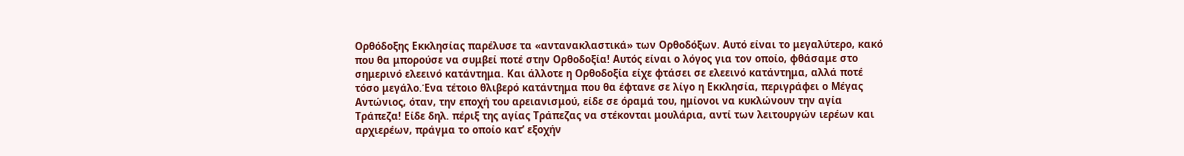Ορθόδοξης Εκκλησίας παρέλυσε τα «αντανακλαστικά» των Ορθοδόξων. Αυτό είναι το μεγαλύτερο, κακό που θα μπορούσε να συμβεί ποτέ στην Ορθοδοξία! Αυτός είναι ο λόγος για τον οποίο, φθάσαμε στο σημερινό ελεεινό κατάντημα. Και άλλοτε η Ορθοδοξία είχε φτάσει σε ελεεινό κατάντημα, αλλά ποτέ τόσο μεγάλο.Ένα τέτοιο θλιβερό κατάντημα που θα έφτανε σε λίγο η Εκκλησία, περιγράφει ο Μέγας Αντώνιος, όταν, την εποχή του αρειανισμού, είδε σε όραμά του, ημίονοι να κυκλώνουν την αγία Τράπεζα! Είδε δηλ. πέριξ της αγίας Τράπεζας να στέκονται μουλάρια, αντί των λειτουργών ιερέων και αρχιερέων, πράγμα το οποίο κατ’ εξοχήν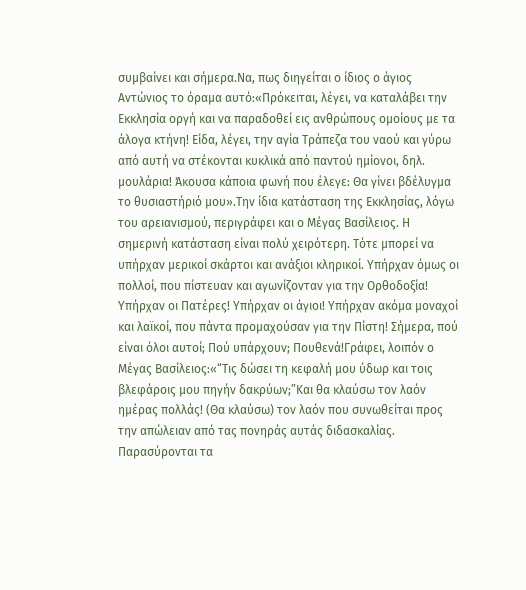συμβαίνει και σήμερα.Να, πως διηγείται ο ίδιος ο άγιος Αντώνιος το όραμα αυτό:«Πρόκειται, λέγει, να καταλάβει την Εκκλησία οργή και να παραδοθεί εις ανθρώπους ομοίους με τα άλογα κτήνη! Είδα, λέγει, την αγία Τράπεζα του ναού και γύρω από αυτή να στέκονται κυκλικά από παντού ημίονοι, δηλ. μουλάρια! Άκουσα κάποια φωνή που έλεγε: Θα γίνει βδέλυγμα το θυσιαστήριό μου».Την ίδια κατάσταση της Εκκλησίας, λόγω του αρειανισμού, περιγράφει και ο Μέγας Βασίλειος. Η σημερινή κατάσταση είναι πολύ χειρότερη. Τότε μπορεί να υπήρχαν μερικοί σκάρτοι και ανάξιοι κληρικοί. Υπήρχαν όμως οι πολλοί, που πίστευαν και αγωνίζονταν για την Ορθοδοξία! Υπήρχαν οι Πατέρες! Υπήρχαν οι άγιοι! Υπήρχαν ακόμα μοναχοί και λαϊκοί, που πάντα προμαχούσαν για την Πίστη! Σήμερα, πού είναι όλοι αυτοί; Πού υπάρχουν; Πουθενά!Γράφει, λοιπόν ο Μέγας Βασίλειος:«“Τις δώσει τη κεφαλή μου ύδωρ και τοις βλεφάροις μου πηγήν δακρύων;”Και θα κλαύσω τον λαόν ημέρας πολλάς! (Θα κλαύσω) τον λαόν που συνωθείται προς την απώλειαν από τας πονηράς αυτάς διδασκαλίας. Παρασύρονται τα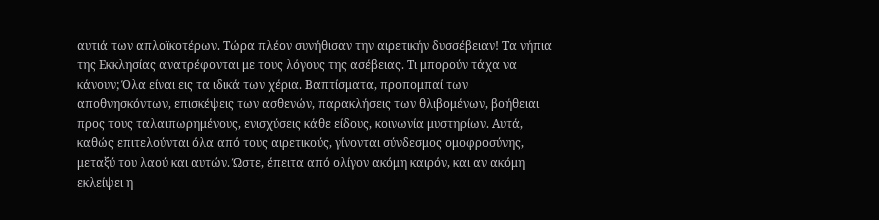αυτιά των απλοϊκοτέρων. Τώρα πλέον συνήθισαν την αιρετικήν δυσσέβειαν! Τα νήπια της Εκκλησίας ανατρέφονται με τους λόγους της ασέβειας. Τι μπορούν τάχα να κάνουν; Όλα είναι εις τα ιδικά των χέρια. Βαπτίσματα, προπομπαί των αποθνησκόντων, επισκέψεις των ασθενών, παρακλήσεις των θλιβομένων, βοήθειαι προς τους ταλαιπωρημένους, ενισχύσεις κάθε είδους, κοινωνία μυστηρίων. Αυτά, καθώς επιτελούνται όλα από τους αιρετικούς, γίνονται σύνδεσμος ομοφροσύνης, μεταξύ του λαού και αυτών. Ώστε, έπειτα από ολίγον ακόμη καιρόν, και αν ακόμη εκλείψει η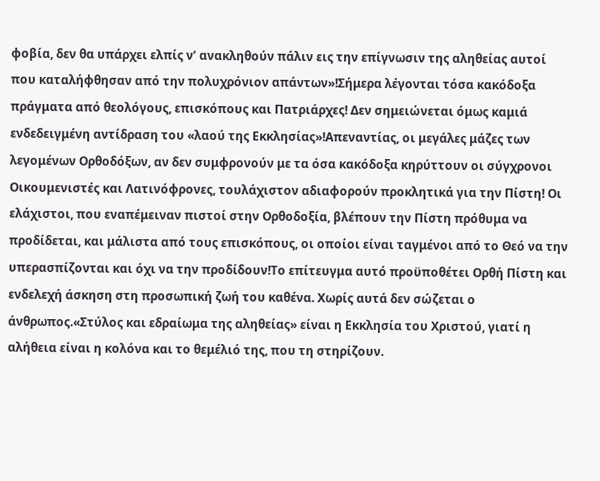φοβία, δεν θα υπάρχει ελπίς ν’ ανακληθούν πάλιν εις την επίγνωσιν της αληθείας αυτοί που καταλήφθησαν από την πολυχρόνιον απάντων»!Σήμερα λέγονται τόσα κακόδοξα πράγματα από θεολόγους, επισκόπους και Πατριάρχες! Δεν σημειώνεται όμως καμιά ενδεδειγμένη αντίδραση του «λαού της Εκκλησίας»!Απεναντίας, οι μεγάλες μάζες των λεγομένων Ορθοδόξων, αν δεν συμφρονούν με τα όσα κακόδοξα κηρύττουν οι σύγχρονοι Οικουμενιστές και Λατινόφρονες, τουλάχιστον αδιαφορούν προκλητικά για την Πίστη! Οι ελάχιστοι, που εναπέμειναν πιστοί στην Ορθοδοξία, βλέπουν την Πίστη πρόθυμα να προδίδεται, και μάλιστα από τους επισκόπους, οι οποίοι είναι ταγμένοι από το Θεό να την υπερασπίζονται και όχι να την προδίδουν!Το επίτευγμα αυτό προϋποθέτει Ορθή Πίστη και ενδελεχή άσκηση στη προσωπική ζωή του καθένα. Χωρίς αυτά δεν σώζεται ο άνθρωπος.«Στύλος και εδραίωμα της αληθείας» είναι η Εκκλησία του Χριστού, γιατί η αλήθεια είναι η κολόνα και το θεμέλιό της, που τη στηρίζουν.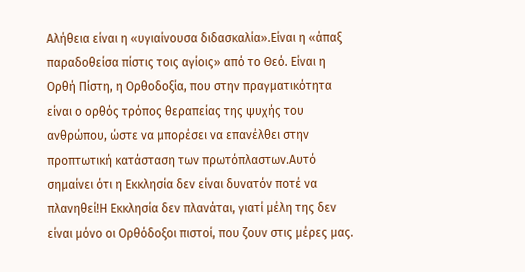Αλήθεια είναι η «υγιαίνουσα διδασκαλία».Είναι η «άπαξ παραδοθείσα πίστις τοις αγίοις» από το Θεό. Είναι η Ορθή Πίστη, η Ορθοδοξία, που στην πραγματικότητα είναι ο ορθός τρόπος θεραπείας της ψυχής του ανθρώπου, ώστε να μπορέσει να επανέλθει στην προπτωτική κατάσταση των πρωτόπλαστων.Αυτό σημαίνει ότι η Εκκλησία δεν είναι δυνατόν ποτέ να πλανηθεί!Η Εκκλησία δεν πλανάται, γιατί μέλη της δεν είναι μόνο οι Ορθόδοξοι πιστοί, που ζουν στις μέρες μας.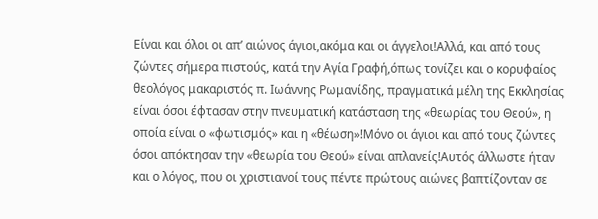Είναι και όλοι οι απ’ αιώνος άγιοι,ακόμα και οι άγγελοι!Αλλά, και από τους ζώντες σήμερα πιστούς, κατά την Αγία Γραφή,όπως τονίζει και ο κορυφαίος θεολόγος μακαριστός π. Ιωάννης Ρωμανίδης, πραγματικά μέλη της Εκκλησίας είναι όσοι έφτασαν στην πνευματική κατάσταση της «θεωρίας του Θεού», η οποία είναι ο «φωτισμός» και η «θέωση»!Μόνο οι άγιοι και από τους ζώντες όσοι απόκτησαν την «θεωρία του Θεού» είναι απλανείς!Αυτός άλλωστε ήταν και ο λόγος, που οι χριστιανοί τους πέντε πρώτους αιώνες βαπτίζονταν σε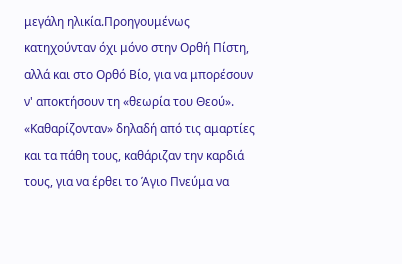μεγάλη ηλικία.Προηγουμένως κατηχούνταν όχι μόνο στην Ορθή Πίστη, αλλά και στο Ορθό Βίο, για να μπορέσουν ν' αποκτήσουν τη «θεωρία του Θεού». «Καθαρίζονταν» δηλαδή από τις αμαρτίες και τα πάθη τους, καθάριζαν την καρδιά τους, για να έρθει το Άγιο Πνεύμα να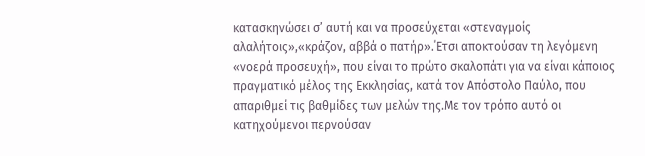κατασκηνώσει σ’ αυτή και να προσεύχεται «στεναγμοίς αλαλήτοις»,«κράζον, αββά ο πατήρ».΄Ετσι αποκτούσαν τη λεγόμενη «νοερά προσευχή», που είναι το πρώτο σκαλοπάτι για να είναι κάποιος πραγματικό μέλος της Εκκλησίας, κατά τον Απόστολο Παύλο, που απαριθμεί τις βαθμίδες των μελών της.Με τον τρόπο αυτό οι κατηχούμενοι περνούσαν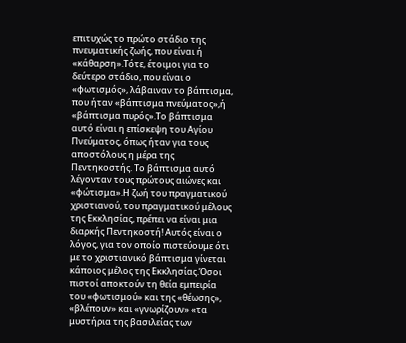επιτυχώς το πρώτο στάδιο της πνευματικής ζωής, που είναι ή «κάθαρση».Τότε, έτοιμοι για το δεύτερο στάδιο, που είναι ο «φωτισμός», λάβαιναν το βάπτισμα, που ήταν «βάπτισμα πνεύματος»,ή «βάπτισμα πυρός».Το βάπτισμα αυτό είναι η επίσκεψη του Αγίου Πνεύματος, όπως ήταν για τους αποστόλους η μέρα της Πεντηκοστής. Το βάπτισμα αυτό λέγονταν τους πρώτους αιώνες και «φώτισμα».Η ζωή του πραγματικού χριστιανού, του πραγματικού μέλους της Εκκλησίας, πρέπει να είναι μια διαρκής Πεντηκοστή! Αυτός είναι ο λόγος, για τον οποίο πιστεύουμε ότι με το χριστιανικό βάπτισμα γίνεται κάποιος μέλος της Εκκλησίας.Όσοι πιστοί αποκτούν τη θεία εμπειρία του «φωτισμού» και της «θέωσης», «βλέπουν» και «γνωρίζουν» «τα μυστήρια της βασιλείας των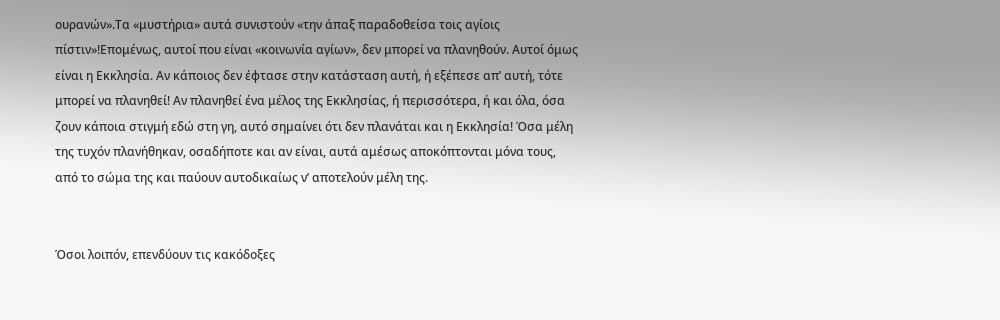ουρανών».Τα «μυστήρια» αυτά συνιστούν «την άπαξ παραδοθείσα τοις αγίοις πίστιν»!Επομένως, αυτοί που είναι «κοινωνία αγίων», δεν μπορεί να πλανηθούν. Αυτοί όμως είναι η Εκκλησία. Αν κάποιος δεν έφτασε στην κατάσταση αυτή, ή εξέπεσε απ’ αυτή, τότε μπορεί να πλανηθεί! Αν πλανηθεί ένα μέλος της Εκκλησίας, ή περισσότερα, ή και όλα, όσα ζουν κάποια στιγμή εδώ στη γη, αυτό σημαίνει ότι δεν πλανάται και η Εκκλησία! Όσα μέλη της τυχόν πλανήθηκαν, οσαδήποτε και αν είναι, αυτά αμέσως αποκόπτονται μόνα τους, από το σώμα της και παύουν αυτοδικαίως ν’ αποτελούν μέλη της.


Όσοι λοιπόν, επενδύουν τις κακόδοξες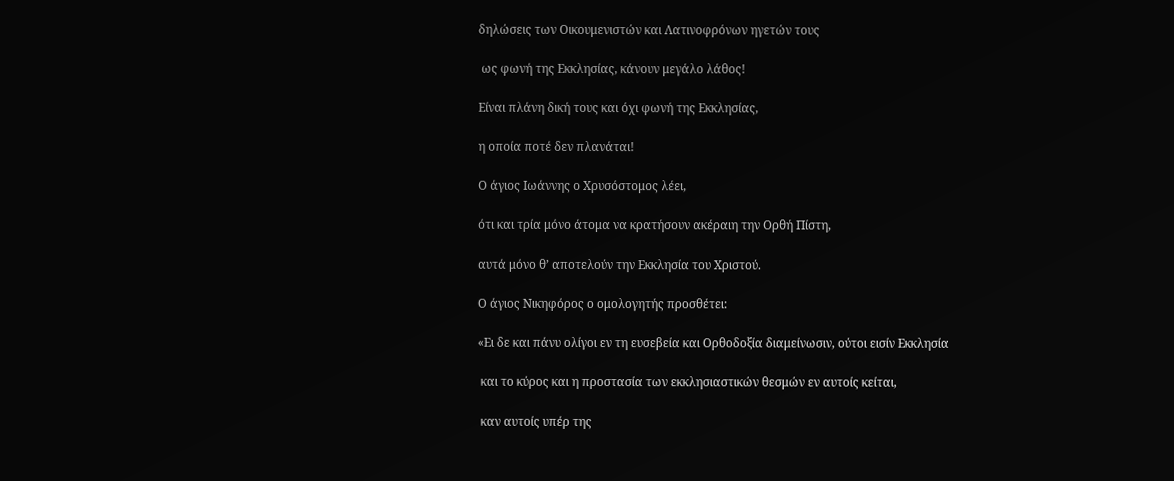δηλώσεις των Οικουμενιστών και Λατινοφρόνων ηγετών τους

 ως φωνή της Εκκλησίας, κάνουν μεγάλο λάθος!

Είναι πλάνη δική τους και όχι φωνή της Εκκλησίας,

η οποία ποτέ δεν πλανάται!

Ο άγιος Ιωάννης ο Χρυσόστομος λέει,

ότι και τρία μόνο άτομα να κρατήσουν ακέραιη την Ορθή Πίστη,

αυτά μόνο θ’ αποτελούν την Εκκλησία του Χριστού.

Ο άγιος Νικηφόρος ο ομολογητής προσθέτει:

«Ει δε και πάνυ ολίγοι εν τη ευσεβεία και Ορθοδοξία διαμείνωσιν, ούτοι εισίν Εκκλησία

 και το κύρος και η προστασία των εκκλησιαστικών θεσμών εν αυτοίς κείται,

 καν αυτοίς υπέρ της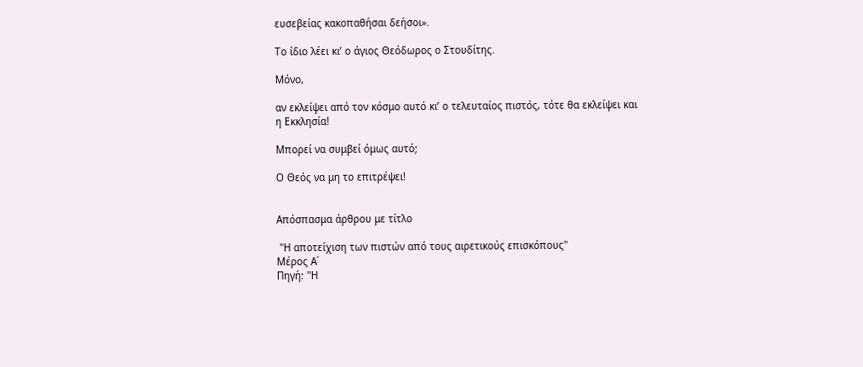ευσεβείας κακοπαθήσαι δεήσοι».

Το ίδιο λέει κι’ ο άγιος Θεόδωρος ο Στουδίτης.

Μόνο,

αν εκλείψει από τον κόσμο αυτό κι’ ο τελευταίος πιστός, τότε θα εκλείψει και η Εκκλησία!

Μπορεί να συμβεί όμως αυτό;

Ο Θεός να μη το επιτρέψει!


Απόσπασμα άρθρου με τίτλο

 ''Η αποτείχιση των πιστών από τους αιρετικούς επισκόπους''
Μέρος Α΄
Πηγή: ''Η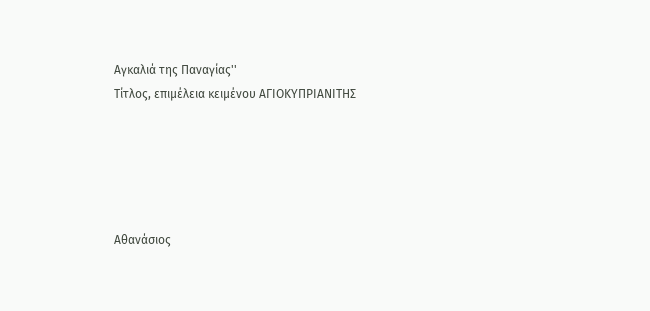Αγκαλιά της Παναγίας''
Τίτλος, επιμέλεια κειμένου ΑΓΙΟΚΥΠΡΙΑΝΙΤΗΣ





Αθανάσιος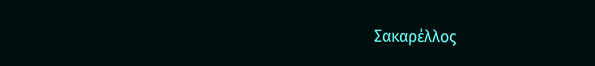Σακαρέλλος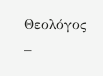Θεολόγος –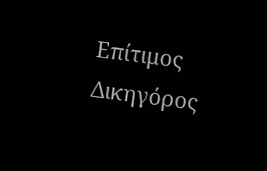Επίτιμος Δικηγόρος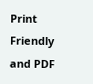Print Friendly and PDF